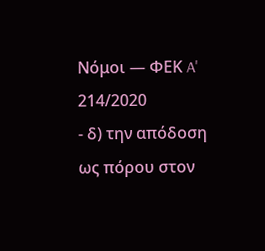Νόμοι — ΦΕΚ A' 214/2020
- δ) την απόδοση ως πόρου στον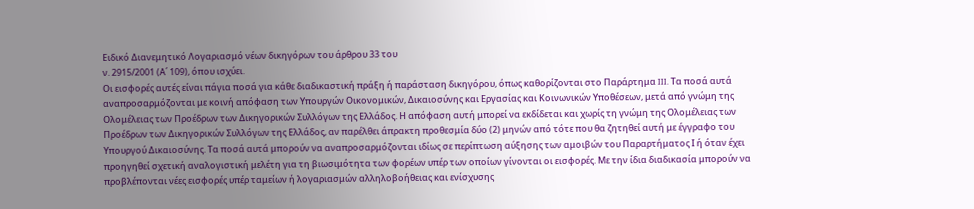Ειδικό Διανεμητικό Λογαριασμό νέων δικηγόρων του άρθρου 33 του
ν. 2915/2001 (Α΄ 109), όπου ισχύει.
Οι εισφορές αυτές είναι πάγια ποσά για κάθε διαδικαστική πράξη ή παράσταση δικηγόρου, όπως καθορίζονται στο Παράρτημα III. Τα ποσά αυτά αναπροσαρμόζονται με κοινή απόφαση των Υπουργών Οικονομικών, Δικαιοσύνης και Εργασίας και Κοινωνικών Υποθέσεων, μετά από γνώμη της Ολομέλειας των Προέδρων των Δικηγορικών Συλλόγων της Ελλάδος. Η απόφαση αυτή μπορεί να εκδίδεται και χωρίς τη γνώμη της Ολομέλειας των Προέδρων των Δικηγορικών Συλλόγων της Ελλάδος, αν παρέλθει άπρακτη προθεσμία δύο (2) μηνών από τότε που θα ζητηθεί αυτή με έγγραφο του Υπουργού Δικαιοσύνης. Τα ποσά αυτά μπορούν να αναπροσαρμόζονται ιδίως σε περίπτωση αύξησης των αμοιβών του Παραρτήματος Ι ή όταν έχει προηγηθεί σχετική αναλογιστική μελέτη για τη βιωσιμότητα των φορέων υπέρ των οποίων γίνονται οι εισφορές. Με την ίδια διαδικασία μπορούν να προβλέπονται νέες εισφορές υπέρ ταμείων ή λογαριασμών αλληλοβοήθειας και ενίσχυσης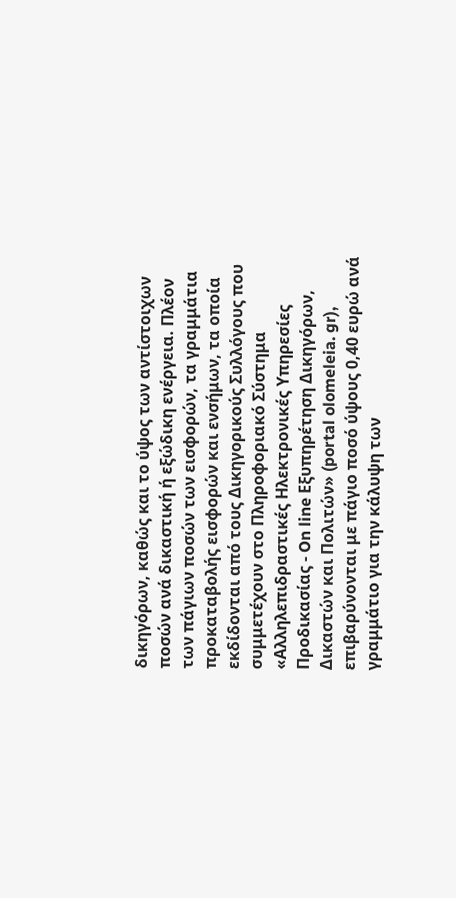δικηγόρων, καθώς και το ύψος των αντίστοιχων ποσών ανά δικαστική ή εξώδικη ενέργεια. Πλέον των πάγιων ποσών των εισφορών, τα γραμμάτια προκαταβολής εισφορών και ενσήμων, τα οποία εκδίδονται από τους Δικηγορικούς Συλλόγους που συμμετέχουν στο Πληροφοριακό Σύστημα «Αλληλεπιδραστικές Ηλεκτρονικές Υπηρεσίες Προδικασίας - On line Εξυπηρέτηση Δικηγόρων, Δικαστών και Πολιτών» (portal olomeleia. gr), επιβαρύνονται με πάγιο ποσό ύψους 0,40 ευρώ ανά γραμμάτιο για την κάλυψη των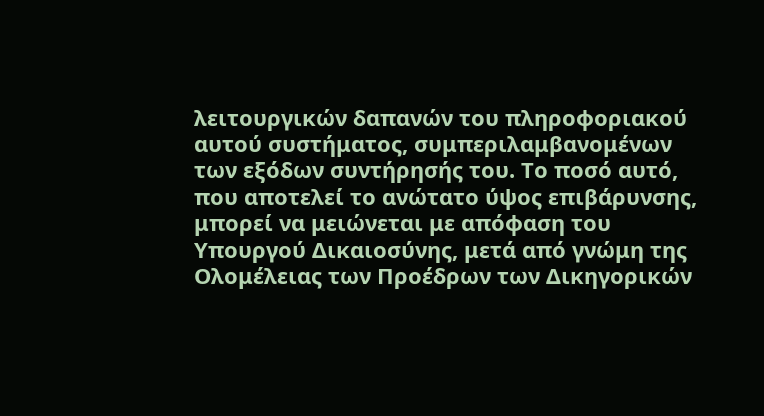λειτουργικών δαπανών του πληροφοριακού αυτού συστήματος, συμπεριλαμβανομένων των εξόδων συντήρησής του. Το ποσό αυτό, που αποτελεί το ανώτατο ύψος επιβάρυνσης, μπορεί να μειώνεται με απόφαση του Υπουργού Δικαιοσύνης, μετά από γνώμη της Ολομέλειας των Προέδρων των Δικηγορικών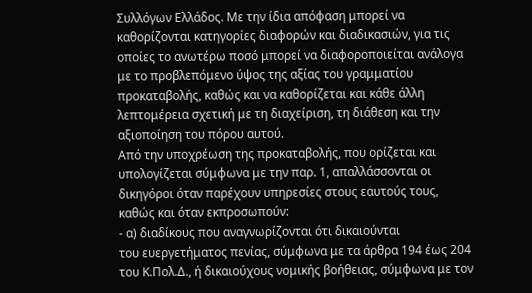Συλλόγων Ελλάδος. Με την ίδια απόφαση μπορεί να καθορίζονται κατηγορίες διαφορών και διαδικασιών, για τις οποίες το ανωτέρω ποσό μπορεί να διαφοροποιείται ανάλογα με το προβλεπόμενο ύψος της αξίας του γραμματίου προκαταβολής, καθώς και να καθορίζεται και κάθε άλλη λεπτομέρεια σχετική με τη διαχείριση, τη διάθεση και την αξιοποίηση του πόρου αυτού.
Από την υποχρέωση της προκαταβολής, που ορίζεται και υπολογίζεται σύμφωνα με την παρ. 1, απαλλάσσονται οι δικηγόροι όταν παρέχουν υπηρεσίες στους εαυτούς τους, καθώς και όταν εκπροσωπούν:
- α) διαδίκους που αναγνωρίζονται ότι δικαιούνται
του ευεργετήματος πενίας, σύμφωνα με τα άρθρα 194 έως 204 του Κ.Πολ.Δ., ή δικαιούχους νομικής βοήθειας, σύμφωνα με τον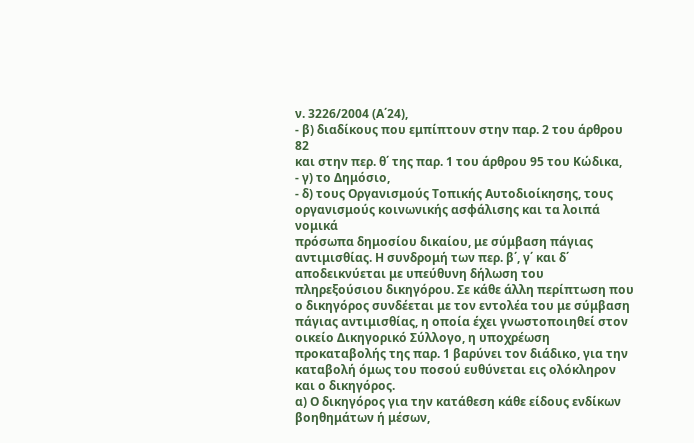ν. 3226/2004 (Α΄24),
- β) διαδίκους που εμπίπτουν στην παρ. 2 του άρθρου 82
και στην περ. θ΄ της παρ. 1 του άρθρου 95 του Κώδικα,
- γ) το Δημόσιο,
- δ) τους Οργανισμούς Τοπικής Αυτοδιοίκησης, τους οργανισμούς κοινωνικής ασφάλισης και τα λοιπά νομικά
πρόσωπα δημοσίου δικαίου, με σύμβαση πάγιας αντιμισθίας. Η συνδρομή των περ. β΄, γ΄ και δ΄ αποδεικνύεται με υπεύθυνη δήλωση του πληρεξούσιου δικηγόρου. Σε κάθε άλλη περίπτωση που ο δικηγόρος συνδέεται με τον εντολέα του με σύμβαση πάγιας αντιμισθίας, η οποία έχει γνωστοποιηθεί στον οικείο Δικηγορικό Σύλλογο, η υποχρέωση προκαταβολής της παρ. 1 βαρύνει τον διάδικο, για την καταβολή όμως του ποσού ευθύνεται εις ολόκληρον και ο δικηγόρος.
α) Ο δικηγόρος για την κατάθεση κάθε είδους ενδίκων βοηθημάτων ή μέσων,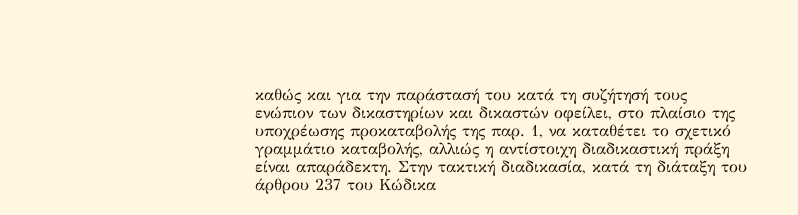καθώς και για την παράστασή του κατά τη συζήτησή τους ενώπιον των δικαστηρίων και δικαστών οφείλει, στο πλαίσιο της υποχρέωσης προκαταβολής της παρ. 1, να καταθέτει το σχετικό γραμμάτιο καταβολής, αλλιώς η αντίστοιχη διαδικαστική πράξη είναι απαράδεκτη. Στην τακτική διαδικασία, κατά τη διάταξη του άρθρου 237 του Κώδικα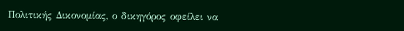Πολιτικής Δικονομίας, ο δικηγόρος οφείλει να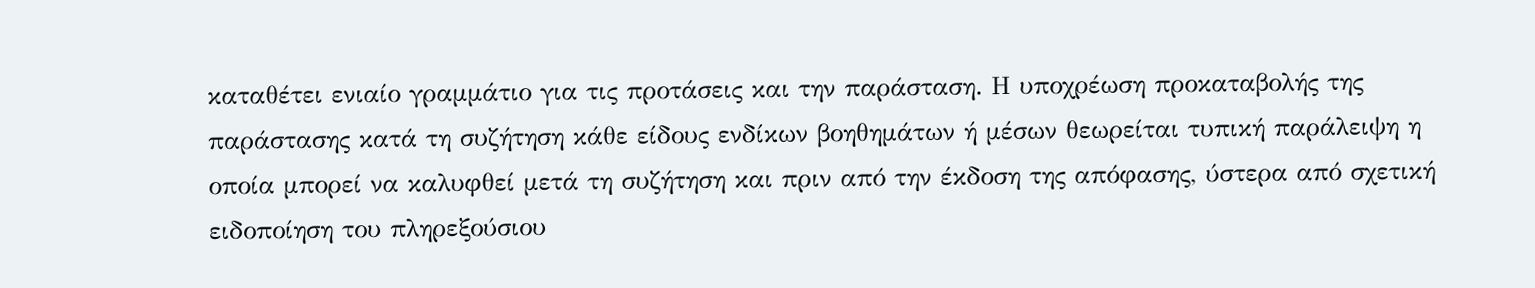καταθέτει ενιαίο γραμμάτιο για τις προτάσεις και την παράσταση. Η υποχρέωση προκαταβολής της παράστασης κατά τη συζήτηση κάθε είδους ενδίκων βοηθημάτων ή μέσων θεωρείται τυπική παράλειψη η οποία μπορεί να καλυφθεί μετά τη συζήτηση και πριν από την έκδοση της απόφασης, ύστερα από σχετική ειδοποίηση του πληρεξούσιου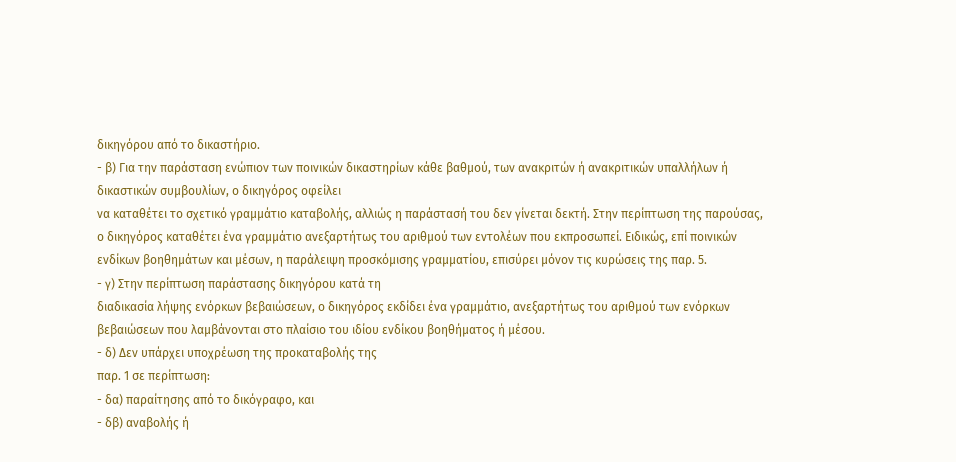δικηγόρου από τo δικαστήριο.
- β) Για την παράσταση ενώπιον των ποινικών δικαστηρίων κάθε βαθμού, των ανακριτών ή ανακριτικών υπαλλήλων ή δικαστικών συμβουλίων, ο δικηγόρος οφείλει
να καταθέτει το σχετικό γραμμάτιο καταβολής, αλλιώς η παράστασή του δεν γίνεται δεκτή. Στην περίπτωση της παρούσας, ο δικηγόρος καταθέτει ένα γραμμάτιο ανεξαρτήτως του αριθμού των εντολέων που εκπροσωπεί. Ειδικώς, επί ποινικών ενδίκων βοηθημάτων και μέσων, η παράλειψη προσκόμισης γραμματίου, επισύρει μόνον τις κυρώσεις της παρ. 5.
- γ) Στην περίπτωση παράστασης δικηγόρου κατά τη
διαδικασία λήψης ενόρκων βεβαιώσεων, ο δικηγόρος εκδίδει ένα γραμμάτιο, ανεξαρτήτως του αριθμού των ενόρκων βεβαιώσεων που λαμβάνονται στο πλαίσιο του ιδίου ενδίκου βοηθήματος ή μέσου.
- δ) Δεν υπάρχει υποχρέωση της προκαταβολής της
παρ. 1 σε περίπτωση:
- δα) παραίτησης από το δικόγραφο, και
- δβ) αναβολής ή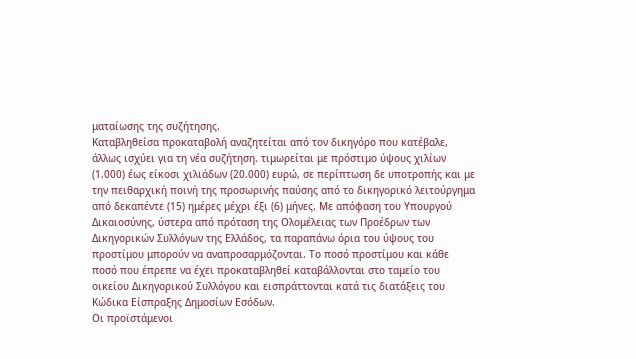ματαίωσης της συζήτησης.
Καταβληθείσα προκαταβολή αναζητείται από τον δικηγόρο που κατέβαλε, άλλως ισχύει για τη νέα συζήτηση. τιμωρείται με πρόστιμο ύψους χιλίων (1.000) έως είκοσι χιλιάδων (20.000) ευρώ, σε περίπτωση δε υποτροπής και με την πειθαρχική ποινή της προσωρινής παύσης από το δικηγορικό λειτούργημα από δεκαπέντε (15) ημέρες μέχρι έξι (6) μήνες. Με απόφαση του Υπουργού Δικαιοσύνης, ύστερα από πρόταση της Ολομέλειας των Προέδρων των Δικηγορικών Συλλόγων της Ελλάδος, τα παραπάνω όρια του ύψους του προστίμου μπορούν να αναπροσαρμόζονται. Το ποσό προστίμου και κάθε ποσό που έπρεπε να έχει προκαταβληθεί καταβάλλονται στο ταμείο του οικείου Δικηγορικού Συλλόγου και εισπράττονται κατά τις διατάξεις του Κώδικα Είσπραξης Δημοσίων Εσόδων.
Οι προϊστάμενοι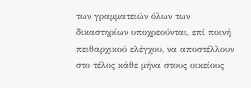των γραμματειών όλων των δικαστηρίων υποχρεούνται, επί ποινή πειθαρχικού ελέγχου, να αποστέλλουν στο τέλος κάθε μήνα στους οικείους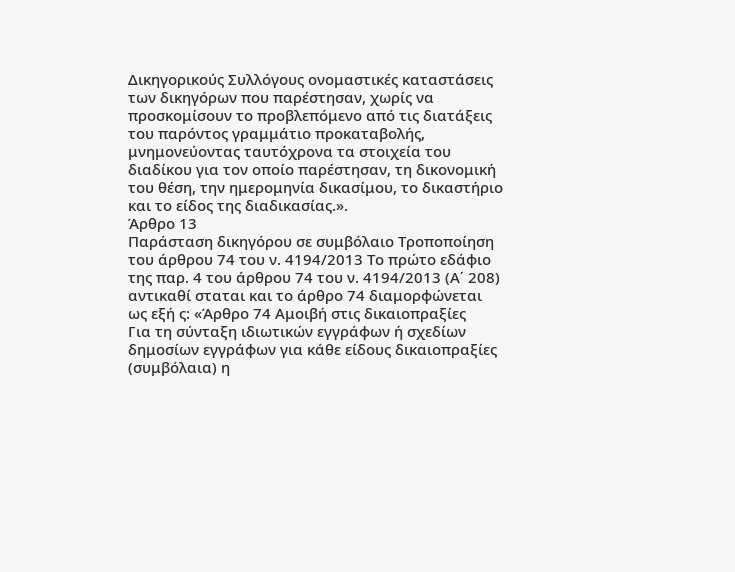Δικηγορικούς Συλλόγους ονομαστικές καταστάσεις των δικηγόρων που παρέστησαν, χωρίς να προσκομίσουν το προβλεπόμενο από τις διατάξεις του παρόντος γραμμάτιο προκαταβολής, μνημονεύοντας ταυτόχρονα τα στοιχεία του διαδίκου για τον οποίο παρέστησαν, τη δικονομική του θέση, την ημερομηνία δικασίμου, το δικαστήριο και το είδος της διαδικασίας.».
Άρθρο 13
Παράσταση δικηγόρου σε συμβόλαιο Τροποποίηση του άρθρου 74 του ν. 4194/2013 Το πρώτο εδάφιο της παρ. 4 του άρθρου 74 του ν. 4194/2013 (Α΄ 208) αντικαθί σταται και το άρθρο 74 διαμορφώνεται ως εξή ς: «Άρθρο 74 Αμοιβή στις δικαιοπραξίες
Για τη σύνταξη ιδιωτικών εγγράφων ή σχεδίων δημοσίων εγγράφων για κάθε είδους δικαιοπραξίες (συμβόλαια) η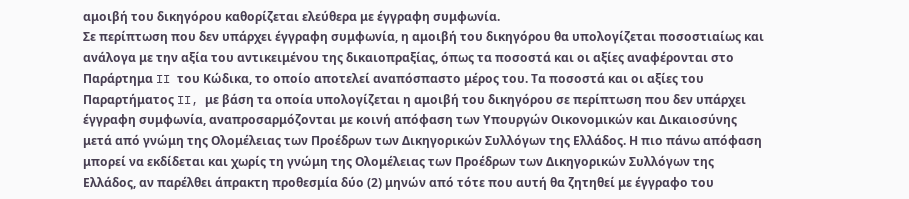αμοιβή του δικηγόρου καθορίζεται ελεύθερα με έγγραφη συμφωνία.
Σε περίπτωση που δεν υπάρχει έγγραφη συμφωνία, η αμοιβή του δικηγόρου θα υπολογίζεται ποσοστιαίως και ανάλογα με την αξία του αντικειμένου της δικαιοπραξίας, όπως τα ποσοστά και οι αξίες αναφέρονται στο Παράρτημα II του Κώδικα, το οποίο αποτελεί αναπόσπαστο μέρος του. Τα ποσοστά και οι αξίες του Παραρτήματος II, με βάση τα οποία υπολογίζεται η αμοιβή του δικηγόρου σε περίπτωση που δεν υπάρχει έγγραφη συμφωνία, αναπροσαρμόζονται με κοινή απόφαση των Υπουργών Οικονομικών και Δικαιοσύνης μετά από γνώμη της Ολομέλειας των Προέδρων των Δικηγορικών Συλλόγων της Ελλάδος. Η πιο πάνω απόφαση μπορεί να εκδίδεται και χωρίς τη γνώμη της Ολομέλειας των Προέδρων των Δικηγορικών Συλλόγων της Ελλάδος, αν παρέλθει άπρακτη προθεσμία δύο (2) μηνών από τότε που αυτή θα ζητηθεί με έγγραφο του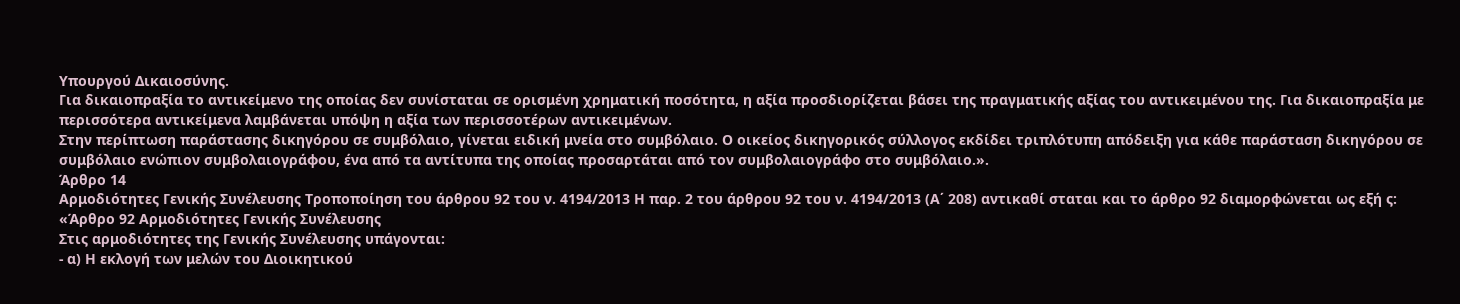Υπουργού Δικαιοσύνης.
Για δικαιοπραξία το αντικείμενο της οποίας δεν συνίσταται σε ορισμένη χρηματική ποσότητα, η αξία προσδιορίζεται βάσει της πραγματικής αξίας του αντικειμένου της. Για δικαιοπραξία με περισσότερα αντικείμενα λαμβάνεται υπόψη η αξία των περισσοτέρων αντικειμένων.
Στην περίπτωση παράστασης δικηγόρου σε συμβόλαιο, γίνεται ειδική μνεία στο συμβόλαιο. Ο οικείος δικηγορικός σύλλογος εκδίδει τριπλότυπη απόδειξη για κάθε παράσταση δικηγόρου σε συμβόλαιο ενώπιον συμβολαιογράφου, ένα από τα αντίτυπα της οποίας προσαρτάται από τον συμβολαιογράφο στο συμβόλαιο.».
Άρθρο 14
Αρμοδιότητες Γενικής Συνέλευσης Τροποποίηση του άρθρου 92 του ν. 4194/2013 Η παρ. 2 του άρθρου 92 του ν. 4194/2013 (Α΄ 208) αντικαθί σταται και το άρθρο 92 διαμορφώνεται ως εξή ς: «Άρθρο 92 Αρμοδιότητες Γενικής Συνέλευσης
Στις αρμοδιότητες της Γενικής Συνέλευσης υπάγονται:
- α) Η εκλογή των μελών του Διοικητικού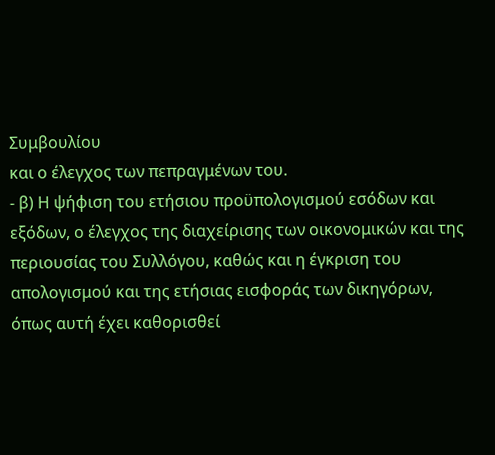Συμβουλίου
και ο έλεγχος των πεπραγμένων του.
- β) Η ψήφιση του ετήσιου προϋπολογισμού εσόδων και
εξόδων, ο έλεγχος της διαχείρισης των οικονομικών και της περιουσίας του Συλλόγου, καθώς και η έγκριση του απολογισμού και της ετήσιας εισφοράς των δικηγόρων, όπως αυτή έχει καθορισθεί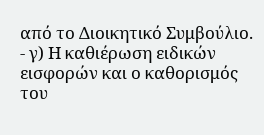από το Διοικητικό Συμβούλιο.
- γ) Η καθιέρωση ειδικών εισφορών και ο καθορισμός
του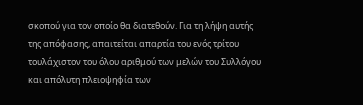σκοπού για τον οποίο θα διατεθούν. Για τη λήψη αυτής της απόφασης, απαιτείται απαρτία του ενός τρίτου τουλάχιστον του όλου αριθμού των μελών του Συλλόγου και απόλυτη πλειοψηφία των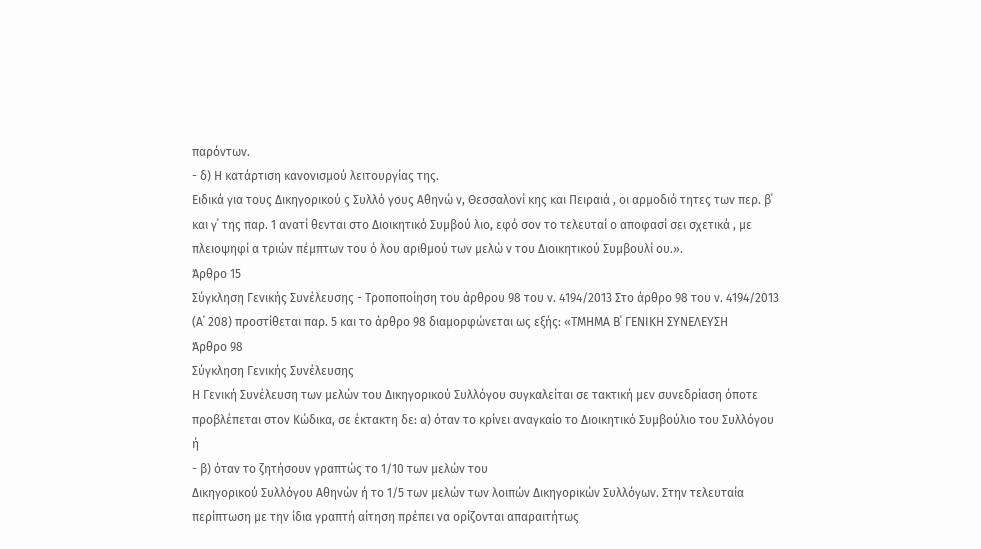παρόντων.
- δ) Η κατάρτιση κανονισμού λειτουργίας της.
Ειδικά για τους Δικηγορικού ς Συλλό γους Αθηνώ ν, Θεσσαλονί κης και Πειραιά , οι αρμοδιό τητες των περ. β΄ και γ΄ της παρ. 1 ανατί θενται στο Διοικητικό Συμβού λιο, εφό σον το τελευταί ο αποφασί σει σχετικά , με πλειοψηφί α τριών πέμπτων του ό λου αριθμού των μελώ ν του Διοικητικού Συμβουλί ου.».
Άρθρο 15
Σύγκληση Γενικής Συνέλευσης - Τροποποίηση του άρθρου 98 του ν. 4194/2013 Στο άρθρο 98 του ν. 4194/2013 (Α΄ 208) προστίθεται παρ. 5 και το άρθρο 98 διαμορφώνεται ως εξής: «ΤΜΗΜΑ Β΄ ΓΕΝΙΚΗ ΣΥΝΕΛΕΥΣΗ
Άρθρο 98
Σύγκληση Γενικής Συνέλευσης
Η Γενική Συνέλευση των μελών του Δικηγορικού Συλλόγου συγκαλείται σε τακτική μεν συνεδρίαση όποτε προβλέπεται στον Κώδικα, σε έκτακτη δε: α) όταν το κρίνει αναγκαίο το Διοικητικό Συμβούλιο του Συλλόγου ή
- β) όταν το ζητήσουν γραπτώς το 1/10 των μελών του
Δικηγορικού Συλλόγου Αθηνών ή το 1/5 των μελών των λοιπών Δικηγορικών Συλλόγων. Στην τελευταία περίπτωση με την ίδια γραπτή αίτηση πρέπει να ορίζονται απαραιτήτως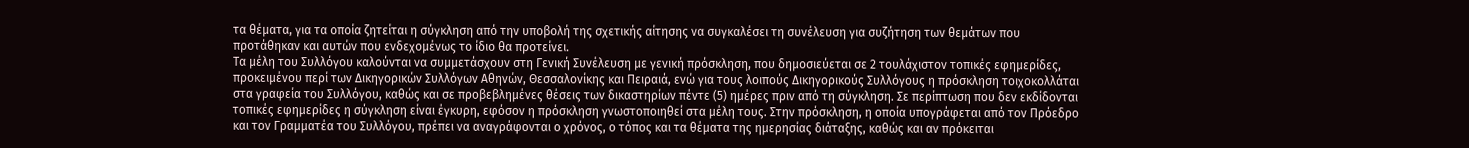τα θέματα, για τα οποία ζητείται η σύγκληση από την υποβολή της σχετικής αίτησης να συγκαλέσει τη συνέλευση για συζήτηση των θεμάτων που προτάθηκαν και αυτών που ενδεχομένως το ίδιο θα προτείνει.
Τα μέλη του Συλλόγου καλούνται να συμμετάσχουν στη Γενική Συνέλευση με γενική πρόσκληση, που δημοσιεύεται σε 2 τουλάχιστον τοπικές εφημερίδες, προκειμένου περί των Δικηγορικών Συλλόγων Αθηνών, Θεσσαλονίκης και Πειραιά, ενώ για τους λοιπούς Δικηγορικούς Συλλόγους η πρόσκληση τοιχοκολλάται στα γραφεία του Συλλόγου, καθώς και σε προβεβλημένες θέσεις των δικαστηρίων πέντε (5) ημέρες πριν από τη σύγκληση. Σε περίπτωση που δεν εκδίδονται τοπικές εφημερίδες η σύγκληση είναι έγκυρη, εφόσον η πρόσκληση γνωστοποιηθεί στα μέλη τους. Στην πρόσκληση, η οποία υπογράφεται από τον Πρόεδρο και τον Γραμματέα του Συλλόγου, πρέπει να αναγράφονται ο χρόνος, ο τόπος και τα θέματα της ημερησίας διάταξης, καθώς και αν πρόκειται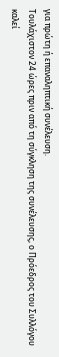για πρώτη ή επαναληπτική συνέλευση.
Τουλάχιστον 24 ώρες πριν από τη σύγκληση της συνέλευσης, ο Πρόεδρος του Συλλόγου καλεί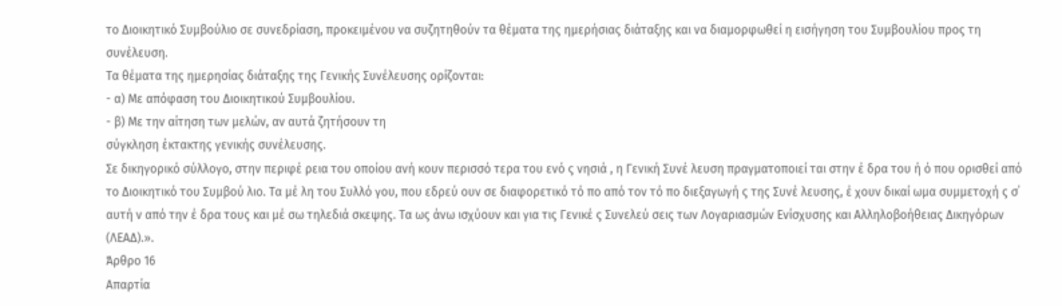το Διοικητικό Συμβούλιο σε συνεδρίαση, προκειμένου να συζητηθούν τα θέματα της ημερήσιας διάταξης και να διαμορφωθεί η εισήγηση του Συμβουλίου προς τη συνέλευση.
Τα θέματα της ημερησίας διάταξης της Γενικής Συνέλευσης ορίζονται:
- α) Με απόφαση του Διοικητικού Συμβουλίου.
- β) Με την αίτηση των μελών, αν αυτά ζητήσουν τη
σύγκληση έκτακτης γενικής συνέλευσης.
Σε δικηγορικό σύλλογο, στην περιφέ ρεια του οποίου ανή κουν περισσό τερα του ενό ς νησιά , η Γενική Συνέ λευση πραγματοποιεί ται στην έ δρα του ή ό που ορισθεί από το Διοικητικό του Συμβού λιο. Τα μέ λη του Συλλό γου, που εδρεύ ουν σε διαφορετικό τό πο από τον τό πο διεξαγωγή ς της Συνέ λευσης, έ χουν δικαί ωμα συμμετοχή ς σ΄ αυτή ν από την έ δρα τους και μέ σω τηλεδιά σκεψης. Τα ως άνω ισχύουν και για τις Γενικέ ς Συνελεύ σεις των Λογαριασμών Ενίσχυσης και Αλληλοβοήθειας Δικηγόρων (ΛΕΑΔ).».
Άρθρο 16
Απαρτία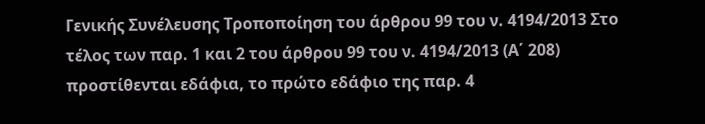Γενικής Συνέλευσης Τροποποίηση του άρθρου 99 του ν. 4194/2013 Στο τέλος των παρ. 1 και 2 του άρθρου 99 του ν. 4194/2013 (Α΄ 208) προστίθενται εδάφια, το πρώτο εδάφιο της παρ. 4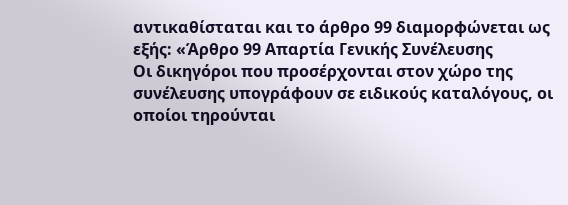αντικαθίσταται και το άρθρο 99 διαμορφώνεται ως εξής: «Άρθρο 99 Απαρτία Γενικής Συνέλευσης
Οι δικηγόροι που προσέρχονται στον χώρο της συνέλευσης υπογράφουν σε ειδικούς καταλόγους, οι οποίοι τηρούνται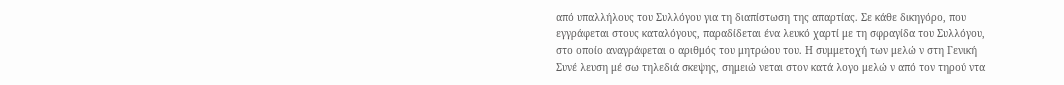από υπαλλήλους του Συλλόγου για τη διαπίστωση της απαρτίας. Σε κάθε δικηγόρο, που εγγράφεται στους καταλόγους, παραδίδεται ένα λευκό χαρτί με τη σφραγίδα του Συλλόγου, στο οποίο αναγράφεται ο αριθμός του μητρώου του. Η συμμετοχή των μελώ ν στη Γενική Συνέ λευση μέ σω τηλεδιά σκεψης, σημειώ νεται στον κατά λογο μελώ ν από τον τηρού ντα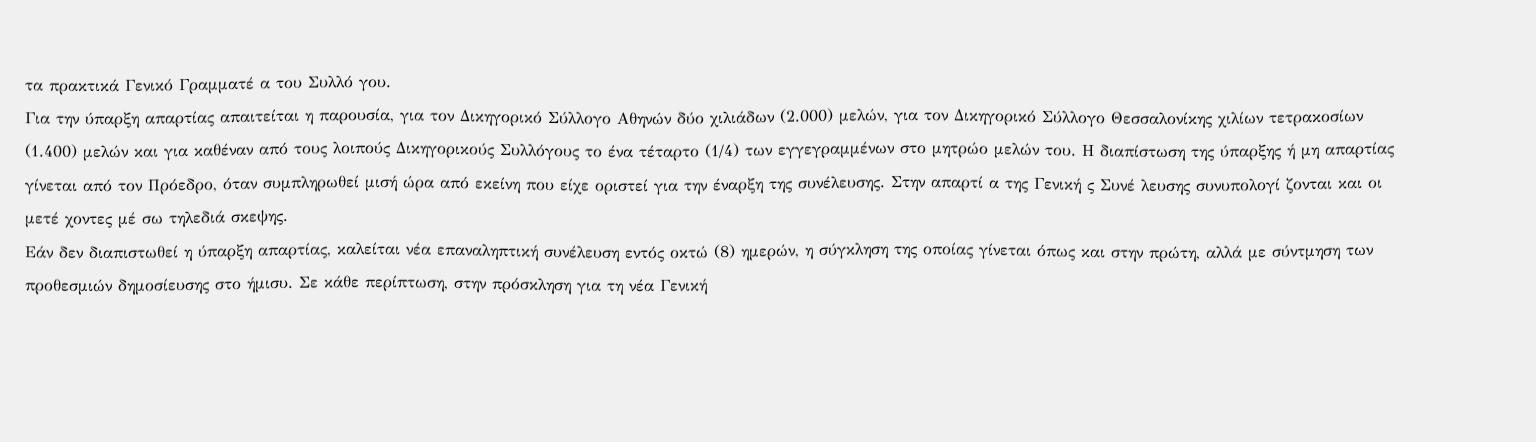τα πρακτικά Γενικό Γραμματέ α του Συλλό γου.
Για την ύπαρξη απαρτίας απαιτείται η παρουσία, για τον Δικηγορικό Σύλλογο Αθηνών δύο χιλιάδων (2.000) μελών, για τον Δικηγορικό Σύλλογο Θεσσαλονίκης χιλίων τετρακοσίων (1.400) μελών και για καθέναν από τους λοιπούς Δικηγορικούς Συλλόγους το ένα τέταρτο (1/4) των εγγεγραμμένων στο μητρώο μελών του. Η διαπίστωση της ύπαρξης ή μη απαρτίας γίνεται από τον Πρόεδρο, όταν συμπληρωθεί μισή ώρα από εκείνη που είχε οριστεί για την έναρξη της συνέλευσης. Στην απαρτί α της Γενική ς Συνέ λευσης συνυπολογί ζονται και οι μετέ χοντες μέ σω τηλεδιά σκεψης.
Εάν δεν διαπιστωθεί η ύπαρξη απαρτίας, καλείται νέα επαναληπτική συνέλευση εντός οκτώ (8) ημερών, η σύγκληση της οποίας γίνεται όπως και στην πρώτη, αλλά με σύντμηση των προθεσμιών δημοσίευσης στο ήμισυ. Σε κάθε περίπτωση, στην πρόσκληση για τη νέα Γενική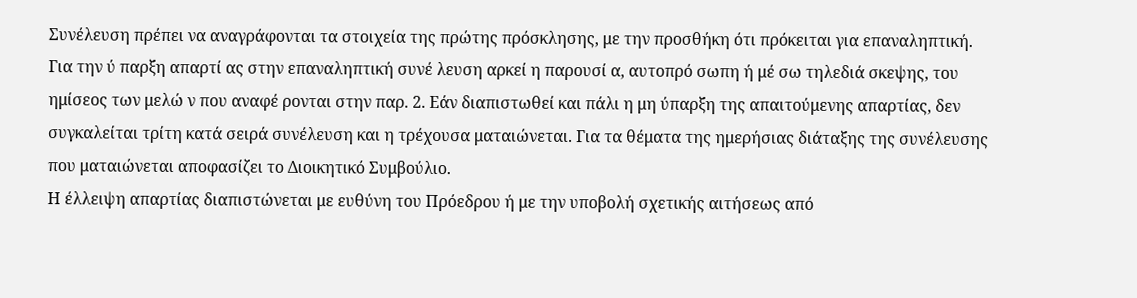Συνέλευση πρέπει να αναγράφονται τα στοιχεία της πρώτης πρόσκλησης, με την προσθήκη ότι πρόκειται για επαναληπτική.
Για την ύ παρξη απαρτί ας στην επαναληπτική συνέ λευση αρκεί η παρουσί α, αυτοπρό σωπη ή μέ σω τηλεδιά σκεψης, του ημίσεος των μελώ ν που αναφέ ρονται στην παρ. 2. Εάν διαπιστωθεί και πάλι η μη ύπαρξη της απαιτούμενης απαρτίας, δεν συγκαλείται τρίτη κατά σειρά συνέλευση και η τρέχουσα ματαιώνεται. Για τα θέματα της ημερήσιας διάταξης της συνέλευσης που ματαιώνεται αποφασίζει το Διοικητικό Συμβούλιο.
Η έλλειψη απαρτίας διαπιστώνεται με ευθύνη του Πρόεδρου ή με την υποβολή σχετικής αιτήσεως από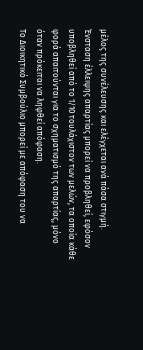μέλος της συνέλευσης και ελέγχεται ανά πάσα στιγμή. Ένσταση έλλειψης απαρτίας μπορεί να προβληθεί, εφόσον υποβληθεί από το 1/10 τουλάχιστον των μελών, τα οποία κάθε φορά απαιτούνται για το σχηματισμό της απαρτίας, μόνο όταν πρόκειται να ληφθεί απόφαση.
Το Διοικητικό Συμβούλιο μπορεί με απόφαση του να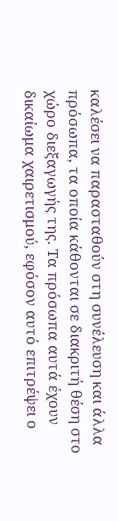καλέσει να παρασταθούν στη συνέλευση και άλλα πρόσωπα, τα οποία κάθονται σε διακριτή θέση στο χώρο διεξαγωγής της. Τα πρόσωπα αυτά έχουν δικαίωμα χαιρετισμού, εφόσον αυτό επιτρέψει ο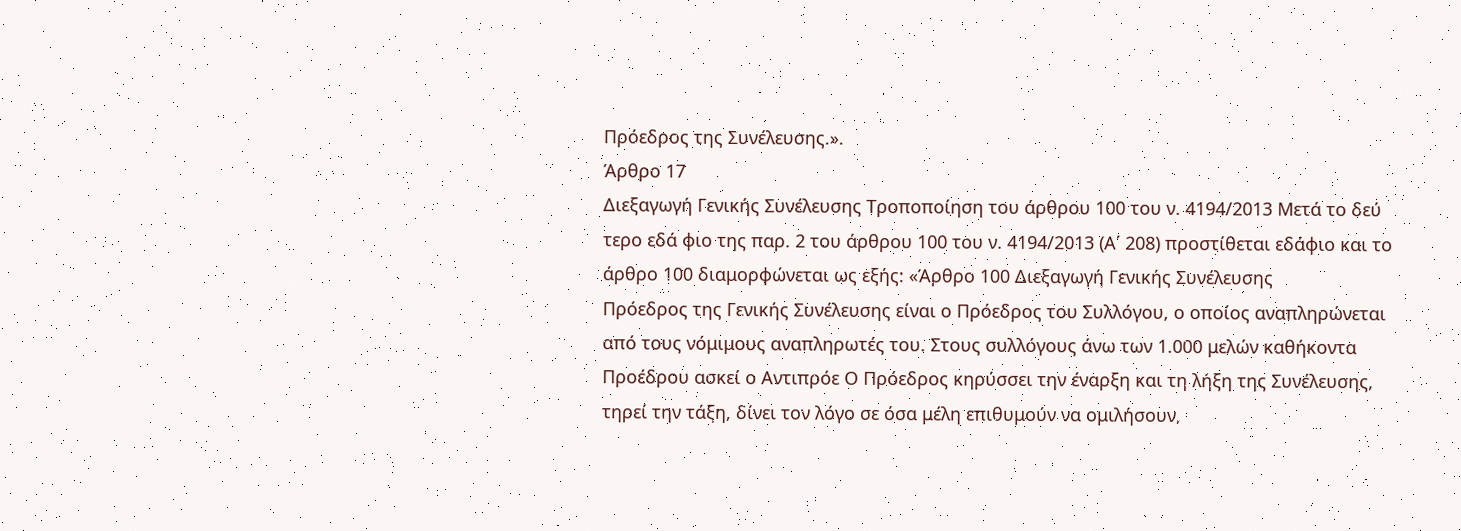Πρόεδρος της Συνέλευσης.».
Άρθρο 17
Διεξαγωγή Γενικής Συνέλευσης Τροποποίηση του άρθρου 100 του ν. 4194/2013 Μετά το δεύ τερο εδά φιο της παρ. 2 του άρθρου 100 του ν. 4194/2013 (Α΄ 208) προστίθεται εδάφιο και το άρθρο 100 διαμορφώνεται ως εξής: «Άρθρο 100 Διεξαγωγή Γενικής Συνέλευσης
Πρόεδρος της Γενικής Συνέλευσης είναι ο Πρόεδρος του Συλλόγου, ο οποίος αναπληρώνεται από τους νόμιμους αναπληρωτές του. Στους συλλόγους άνω των 1.000 μελών καθήκοντα Προέδρου ασκεί ο Αντιπρόε Ο Πρόεδρος κηρύσσει την έναρξη και τη λήξη της Συνέλευσης, τηρεί την τάξη, δίνει τον λόγο σε όσα μέλη επιθυμούν να ομιλήσουν,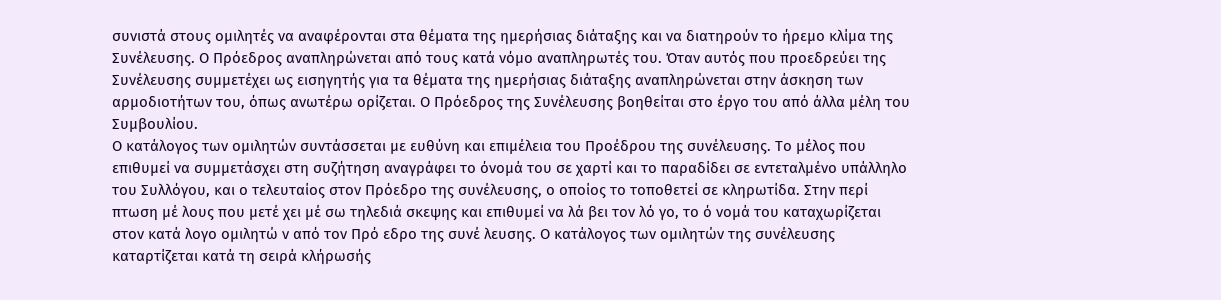συνιστά στους ομιλητές να αναφέρονται στα θέματα της ημερήσιας διάταξης και να διατηρούν το ήρεμο κλίμα της Συνέλευσης. Ο Πρόεδρος αναπληρώνεται από τους κατά νόμο αναπληρωτές του. Όταν αυτός που προεδρεύει της Συνέλευσης συμμετέχει ως εισηγητής για τα θέματα της ημερήσιας διάταξης αναπληρώνεται στην άσκηση των αρμοδιοτήτων του, όπως ανωτέρω ορίζεται. Ο Πρόεδρος της Συνέλευσης βοηθείται στο έργο του από άλλα μέλη του Συμβουλίου.
Ο κατάλογος των ομιλητών συντάσσεται με ευθύνη και επιμέλεια του Προέδρου της συνέλευσης. Το μέλος που επιθυμεί να συμμετάσχει στη συζήτηση αναγράφει το όνομά του σε χαρτί και το παραδίδει σε εντεταλμένο υπάλληλο του Συλλόγου, και ο τελευταίος στον Πρόεδρο της συνέλευσης, ο οποίος το τοποθετεί σε κληρωτίδα. Στην περί πτωση μέ λους που μετέ χει μέ σω τηλεδιά σκεψης και επιθυμεί να λά βει τον λό γο, το ό νομά του καταχωρίζεται στον κατά λογο ομιλητώ ν από τον Πρό εδρο της συνέ λευσης. Ο κατάλογος των ομιλητών της συνέλευσης καταρτίζεται κατά τη σειρά κλήρωσής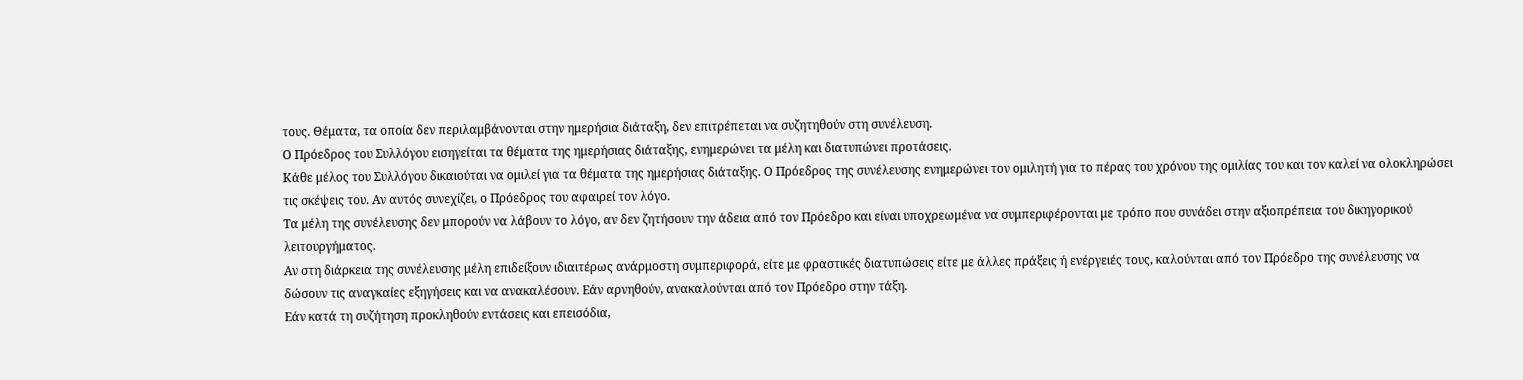τους. Θέματα, τα οποία δεν περιλαμβάνονται στην ημερήσια διάταξη, δεν επιτρέπεται να συζητηθούν στη συνέλευση.
Ο Πρόεδρος του Συλλόγου εισηγείται τα θέματα της ημερήσιας διάταξης, ενημερώνει τα μέλη και διατυπώνει προτάσεις.
Κάθε μέλος του Συλλόγου δικαιούται να ομιλεί για τα θέματα της ημερήσιας διάταξης. Ο Πρόεδρος της συνέλευσης ενημερώνει τον ομιλητή για το πέρας του χρόνου της ομιλίας του και τον καλεί να ολοκληρώσει τις σκέψεις του. Αν αυτός συνεχίζει, ο Πρόεδρος του αφαιρεί τον λόγο.
Τα μέλη της συνέλευσης δεν μπορούν να λάβουν το λόγο, αν δεν ζητήσουν την άδεια από τον Πρόεδρο και είναι υποχρεωμένα να συμπεριφέρονται με τρόπο που συνάδει στην αξιοπρέπεια του δικηγορικού λειτουργήματος.
Αν στη διάρκεια της συνέλευσης μέλη επιδείξουν ιδιαιτέρως ανάρμοστη συμπεριφορά, είτε με φραστικές διατυπώσεις είτε με άλλες πράξεις ή ενέργειές τους, καλούνται από τον Πρόεδρο της συνέλευσης να δώσουν τις αναγκαίες εξηγήσεις και να ανακαλέσουν. Εάν αρνηθούν, ανακαλούνται από τον Πρόεδρο στην τάξη.
Εάν κατά τη συζήτηση προκληθούν εντάσεις και επεισόδια,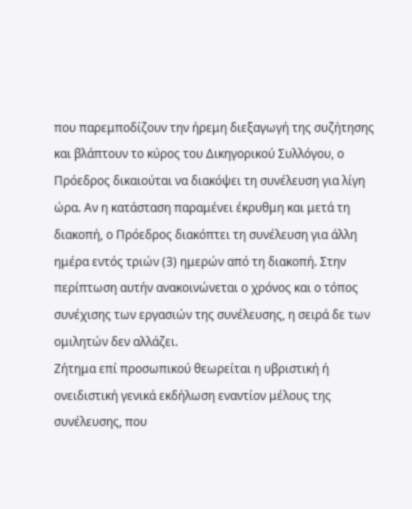που παρεμποδίζουν την ήρεμη διεξαγωγή της συζήτησης και βλάπτουν το κύρος του Δικηγορικού Συλλόγου, ο Πρόεδρος δικαιούται να διακόψει τη συνέλευση για λίγη ώρα. Αν η κατάσταση παραμένει έκρυθμη και μετά τη διακοπή, ο Πρόεδρος διακόπτει τη συνέλευση για άλλη ημέρα εντός τριών (3) ημερών από τη διακοπή. Στην περίπτωση αυτήν ανακοινώνεται ο χρόνος και ο τόπος συνέχισης των εργασιών της συνέλευσης, η σειρά δε των ομιλητών δεν αλλάζει.
Ζήτημα επί προσωπικού θεωρείται η υβριστική ή ονειδιστική γενικά εκδήλωση εναντίον μέλους της συνέλευσης, που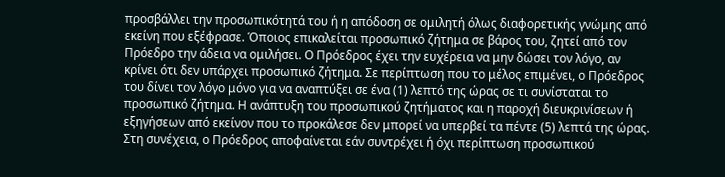προσβάλλει την προσωπικότητά του ή η απόδοση σε ομιλητή όλως διαφορετικής γνώμης από εκείνη που εξέφρασε. Όποιος επικαλείται προσωπικό ζήτημα σε βάρος του, ζητεί από τον Πρόεδρο την άδεια να ομιλήσει. Ο Πρόεδρος έχει την ευχέρεια να μην δώσει τον λόγο, αν κρίνει ότι δεν υπάρχει προσωπικό ζήτημα. Σε περίπτωση που το μέλος επιμένει, ο Πρόεδρος του δίνει τον λόγο μόνο για να αναπτύξει σε ένα (1) λεπτό της ώρας σε τι συνίσταται το προσωπικό ζήτημα. Η ανάπτυξη του προσωπικού ζητήματος και η παροχή διευκρινίσεων ή εξηγήσεων από εκείνον που το προκάλεσε δεν μπορεί να υπερβεί τα πέντε (5) λεπτά της ώρας. Στη συνέχεια, ο Πρόεδρος αποφαίνεται εάν συντρέχει ή όχι περίπτωση προσωπικού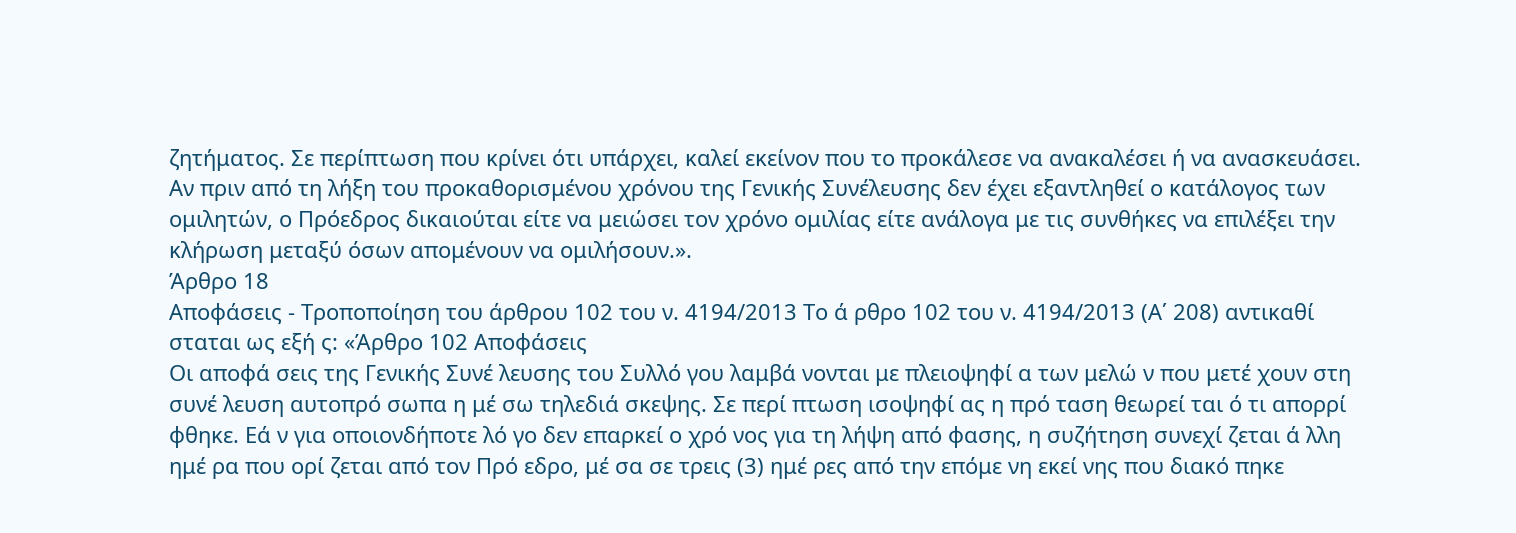ζητήματος. Σε περίπτωση που κρίνει ότι υπάρχει, καλεί εκείνον που το προκάλεσε να ανακαλέσει ή να ανασκευάσει.
Αν πριν από τη λήξη του προκαθορισμένου χρόνου της Γενικής Συνέλευσης δεν έχει εξαντληθεί ο κατάλογος των ομιλητών, ο Πρόεδρος δικαιούται είτε να μειώσει τον χρόνο ομιλίας είτε ανάλογα με τις συνθήκες να επιλέξει την κλήρωση μεταξύ όσων απομένουν να ομιλήσουν.».
Άρθρο 18
Αποφάσεις - Τροποποίηση του άρθρου 102 του ν. 4194/2013 Το ά ρθρο 102 του ν. 4194/2013 (Α΄ 208) αντικαθί σταται ως εξή ς: «Άρθρο 102 Αποφάσεις
Οι αποφά σεις της Γενικής Συνέ λευσης του Συλλό γου λαμβά νονται με πλειοψηφί α των μελώ ν που μετέ χουν στη συνέ λευση αυτοπρό σωπα η μέ σω τηλεδιά σκεψης. Σε περί πτωση ισοψηφί ας η πρό ταση θεωρεί ται ό τι απορρί φθηκε. Εά ν για οποιονδήποτε λό γο δεν επαρκεί ο χρό νος για τη λήψη από φασης, η συζήτηση συνεχί ζεται ά λλη ημέ ρα που ορί ζεται από τον Πρό εδρο, μέ σα σε τρεις (3) ημέ ρες από την επόμε νη εκεί νης που διακό πηκε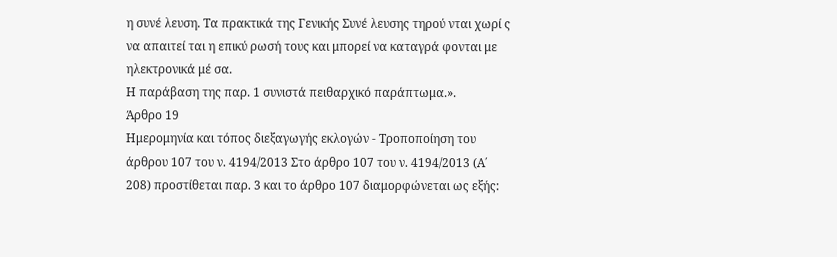η συνέ λευση. Τα πρακτικά της Γενικής Συνέ λευσης τηρού νται χωρί ς να απαιτεί ται η επικύ ρωσή τους και μπορεί να καταγρά φονται με ηλεκτρονικά μέ σα.
Η παράβαση της παρ. 1 συνιστά πειθαρχικό παράπτωμα.».
Άρθρο 19
Ημερομηνία και τόπος διεξαγωγής εκλογών - Τροποποίηση του άρθρου 107 του ν. 4194/2013 Στο άρθρο 107 του ν. 4194/2013 (Α΄ 208) προστίθεται παρ. 3 και το άρθρο 107 διαμορφώνεται ως εξής: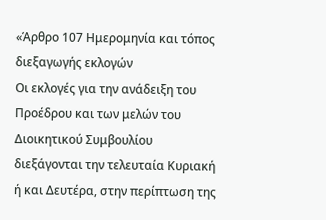«Άρθρο 107 Ημερομηνία και τόπος διεξαγωγής εκλογών
Οι εκλογές για την ανάδειξη του Προέδρου και των μελών του Διοικητικού Συμβουλίου διεξάγονται την τελευταία Κυριακή ή και Δευτέρα, στην περίπτωση της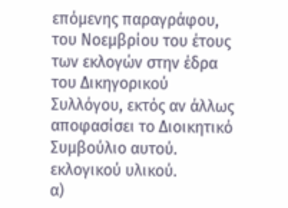επόμενης παραγράφου, του Νοεμβρίου του έτους των εκλογών στην έδρα του Δικηγορικού Συλλόγου, εκτός αν άλλως αποφασίσει το Διοικητικό Συμβούλιο αυτού. εκλογικού υλικού.
α)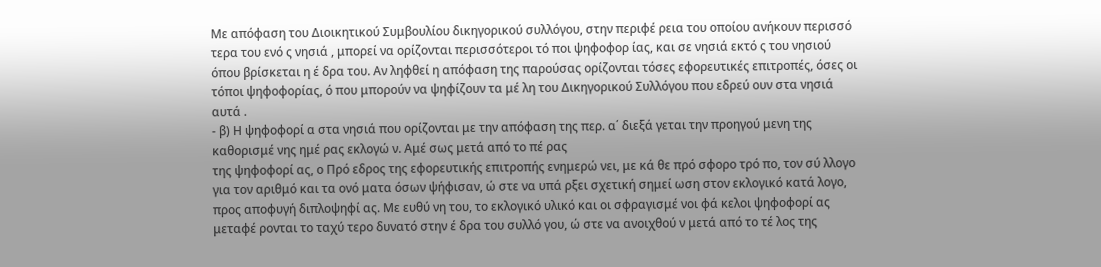Με απόφαση του Διοικητικού Συμβουλίου δικηγορικού συλλόγου, στην περιφέ ρεια του οποίου ανήκουν περισσό τερα του ενό ς νησιά , μπορεί να ορίζονται περισσότεροι τό ποι ψηφοφορ ίας, και σε νησιά εκτό ς του νησιού όπου βρίσκεται η έ δρα του. Αν ληφθεί η απόφαση της παρούσας ορίζονται τόσες εφορευτικές επιτροπές, όσες οι τόποι ψηφοφορίας, ό που μπορούν να ψηφίζουν τα μέ λη του Δικηγορικού Συλλόγου που εδρεύ ουν στα νησιά αυτά .
- β) Η ψηφοφορί α στα νησιά που ορίζονται με την απόφαση της περ. α΄ διεξά γεται την προηγού μενη της καθορισμέ νης ημέ ρας εκλογώ ν. Αμέ σως μετά από το πέ ρας
της ψηφοφορί ας, ο Πρό εδρος της εφορευτικής επιτροπής ενημερώ νει, με κά θε πρό σφορο τρό πο, τον σύ λλογο για τον αριθμό και τα ονό ματα όσων ψήφισαν, ώ στε να υπά ρξει σχετική σημεί ωση στον εκλογικό κατά λογο, προς αποφυγή διπλοψηφί ας. Με ευθύ νη του, το εκλογικό υλικό και οι σφραγισμέ νοι φά κελοι ψηφοφορί ας μεταφέ ρονται το ταχύ τερο δυνατό στην έ δρα του συλλό γου, ώ στε να ανοιχθού ν μετά από το τέ λος της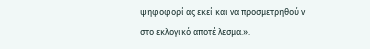ψηφοφορί ας εκεί και να προσμετρηθού ν στο εκλογικό αποτέ λεσμα.».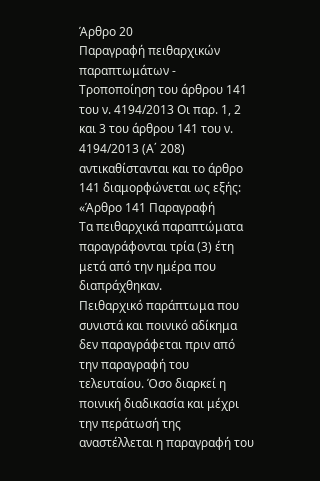Άρθρο 20
Παραγραφή πειθαρχικών παραπτωμάτων - Τροποποίηση του άρθρου 141 του ν. 4194/2013 Οι παρ. 1, 2 και 3 του άρθρου 141 του ν. 4194/2013 (Α΄ 208) αντικαθίστανται και το άρθρο 141 διαμορφώνεται ως εξής: «Άρθρο 141 Παραγραφή
Τα πειθαρχικά παραπτώματα παραγράφονται τρία (3) έτη μετά από την ημέρα που διαπράχθηκαν.
Πειθαρχικό παράπτωμα που συνιστά και ποινικό αδίκημα δεν παραγράφεται πριν από την παραγραφή του τελευταίου. Όσο διαρκεί η ποινική διαδικασία και μέχρι την περάτωσή της αναστέλλεται η παραγραφή του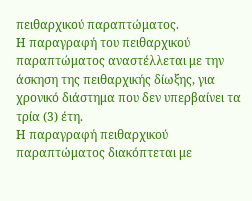πειθαρχικού παραπτώματος.
Η παραγραφή του πειθαρχικού παραπτώματος αναστέλλεται με την άσκηση της πειθαρχικής δίωξης, για χρονικό διάστημα που δεν υπερβαίνει τα τρία (3) έτη.
Η παραγραφή πειθαρχικού παραπτώματος διακόπτεται με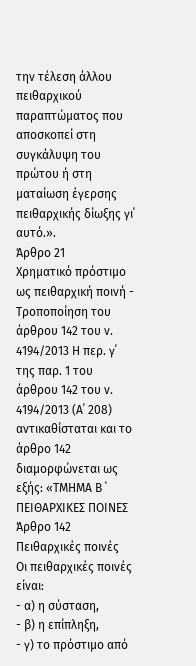την τέλεση άλλου πειθαρχικού παραπτώματος που αποσκοπεί στη συγκάλυψη του πρώτου ή στη ματαίωση έγερσης πειθαρχικής δίωξης γι΄ αυτό.».
Άρθρο 21
Χρηματικό πρόστιμο ως πειθαρχική ποινή - Τροποποίηση του άρθρου 142 του ν. 4194/2013 Η περ. γ΄ της παρ. 1 του άρθρου 142 του ν. 4194/2013 (Α΄ 208) αντικαθίσταται και το άρθρο 142 διαμορφώνεται ως εξής: «ΤΜΗΜΑ Β ΄ ΠΕΙΘΑΡΧΙΚΕΣ ΠΟΙΝΕΣ
Άρθρο 142
Πειθαρχικές ποινές
Οι πειθαρχικές ποινές είναι:
- α) η σύσταση,
- β) η επίπληξη,
- γ) το πρόστιμο από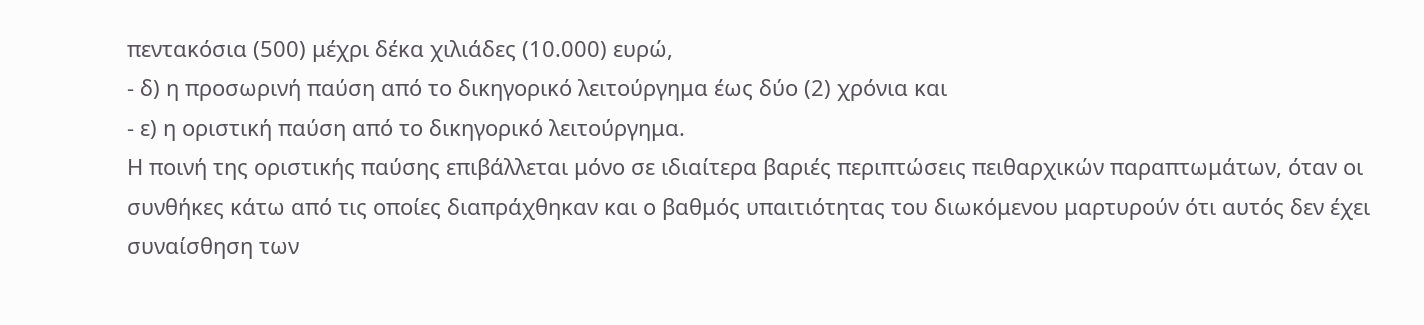πεντακόσια (500) μέχρι δέκα χιλιάδες (10.000) ευρώ,
- δ) η προσωρινή παύση από το δικηγορικό λειτούργημα έως δύο (2) χρόνια και
- ε) η οριστική παύση από το δικηγορικό λειτούργημα.
Η ποινή της οριστικής παύσης επιβάλλεται μόνο σε ιδιαίτερα βαριές περιπτώσεις πειθαρχικών παραπτωμάτων, όταν οι συνθήκες κάτω από τις οποίες διαπράχθηκαν και ο βαθμός υπαιτιότητας του διωκόμενου μαρτυρούν ότι αυτός δεν έχει συναίσθηση των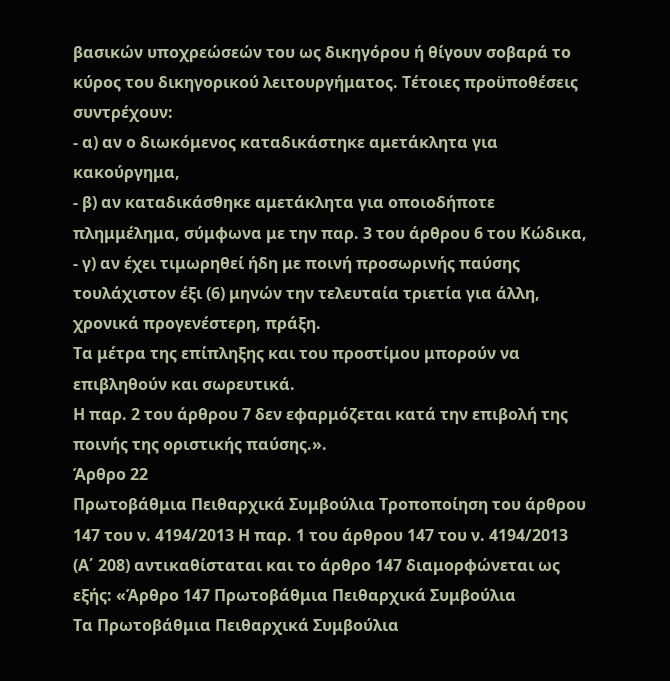βασικών υποχρεώσεών του ως δικηγόρου ή θίγουν σοβαρά το κύρος του δικηγορικού λειτουργήματος. Τέτοιες προϋποθέσεις συντρέχουν:
- α) αν ο διωκόμενος καταδικάστηκε αμετάκλητα για
κακούργημα,
- β) αν καταδικάσθηκε αμετάκλητα για οποιοδήποτε
πλημμέλημα, σύμφωνα με την παρ. 3 του άρθρου 6 του Κώδικα,
- γ) αν έχει τιμωρηθεί ήδη με ποινή προσωρινής παύσης
τουλάχιστον έξι (6) μηνών την τελευταία τριετία για άλλη, χρονικά προγενέστερη, πράξη.
Τα μέτρα της επίπληξης και του προστίμου μπορούν να επιβληθούν και σωρευτικά.
Η παρ. 2 του άρθρου 7 δεν εφαρμόζεται κατά την επιβολή της ποινής της οριστικής παύσης.».
Άρθρο 22
Πρωτοβάθμια Πειθαρχικά Συμβούλια Τροποποίηση του άρθρου 147 του ν. 4194/2013 Η παρ. 1 του άρθρου 147 του ν. 4194/2013 (Α΄ 208) αντικαθίσταται και το άρθρο 147 διαμορφώνεται ως εξής: «Άρθρο 147 Πρωτοβάθμια Πειθαρχικά Συμβούλια
Τα Πρωτοβάθμια Πειθαρχικά Συμβούλια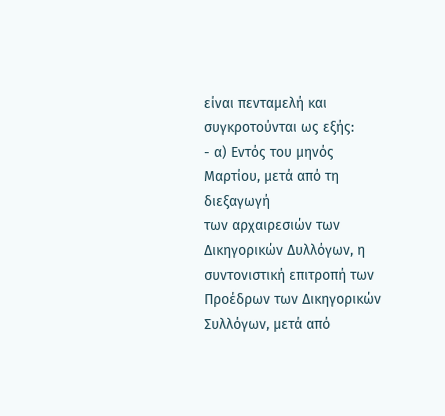είναι πενταμελή και συγκροτούνται ως εξής:
- α) Εντός του μηνός Μαρτίου, μετά από τη διεξαγωγή
των αρχαιρεσιών των Δικηγορικών Δυλλόγων, η συντονιστική επιτροπή των Προέδρων των Δικηγορικών Συλλόγων, μετά από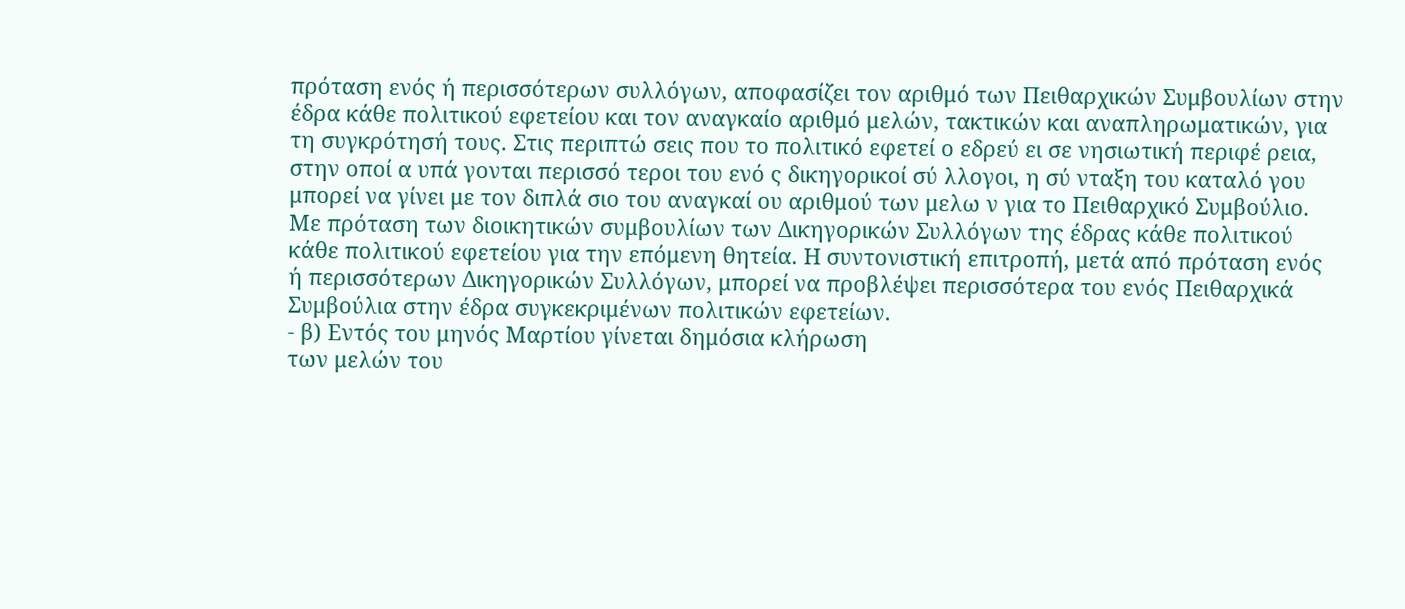πρόταση ενός ή περισσότερων συλλόγων, αποφασίζει τον αριθμό των Πειθαρχικών Συμβουλίων στην έδρα κάθε πολιτικού εφετείου και τον αναγκαίο αριθμό μελών, τακτικών και αναπληρωματικών, για τη συγκρότησή τους. Στις περιπτώ σεις που το πολιτικό εφετεί ο εδρεύ ει σε νησιωτική περιφέ ρεια, στην οποί α υπά γονται περισσό τεροι του ενό ς δικηγορικοί σύ λλογοι, η σύ νταξη του καταλό γου μπορεί να γίνει με τον διπλά σιο του αναγκαί ου αριθμού των μελω ν για το Πειθαρχικό Συμβούλιο. Με πρόταση των διοικητικών συμβουλίων των Δικηγορικών Συλλόγων της έδρας κάθε πολιτικού κάθε πολιτικού εφετείου για την επόμενη θητεία. Η συντονιστική επιτροπή, μετά από πρόταση ενός ή περισσότερων Δικηγορικών Συλλόγων, μπορεί να προβλέψει περισσότερα του ενός Πειθαρχικά Συμβούλια στην έδρα συγκεκριμένων πολιτικών εφετείων.
- β) Εντός του μηνός Μαρτίου γίνεται δημόσια κλήρωση
των μελών του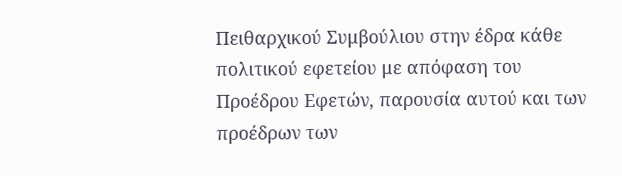Πειθαρχικού Συμβούλιου στην έδρα κάθε πολιτικού εφετείου με απόφαση του Προέδρου Εφετών, παρουσία αυτού και των προέδρων των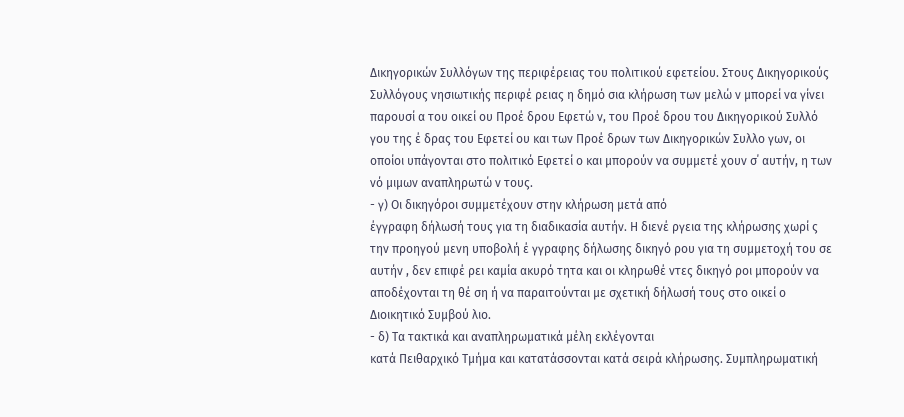Δικηγορικών Συλλόγων της περιφέρειας του πολιτικού εφετείου. Στους Δικηγορικούς Συλλόγους νησιωτικής περιφέ ρειας η δημό σια κλήρωση των μελώ ν μπορεί να γίνει παρουσί α του οικεί ου Προέ δρου Εφετώ ν, του Προέ δρου του Δικηγορικού Συλλό γου της έ δρας του Εφετεί ου και των Προέ δρων των Δικηγορικών Συλλο γων, οι οποίοι υπάγονται στο πολιτικό Εφετεί ο και μπορούν να συμμετέ χουν σ΄ αυτήν, η των νό μιμων αναπληρωτώ ν τους.
- γ) Οι δικηγόροι συμμετέχουν στην κλήρωση μετά από
έγγραφη δήλωσή τους για τη διαδικασία αυτήν. Η διενέ ργεια της κλήρωσης χωρί ς την προηγού μενη υποβολή έ γγραφης δήλωσης δικηγό ρου για τη συμμετοχή του σε αυτήν , δεν επιφέ ρει καμία ακυρό τητα και οι κληρωθέ ντες δικηγό ροι μπορούν να αποδέχονται τη θέ ση ή να παραιτούνται με σχετική δήλωσή τους στο οικεί ο Διοικητικό Συμβού λιο.
- δ) Τα τακτικά και αναπληρωματικά μέλη εκλέγονται
κατά Πειθαρχικό Τμήμα και κατατάσσονται κατά σειρά κλήρωσης. Συμπληρωματική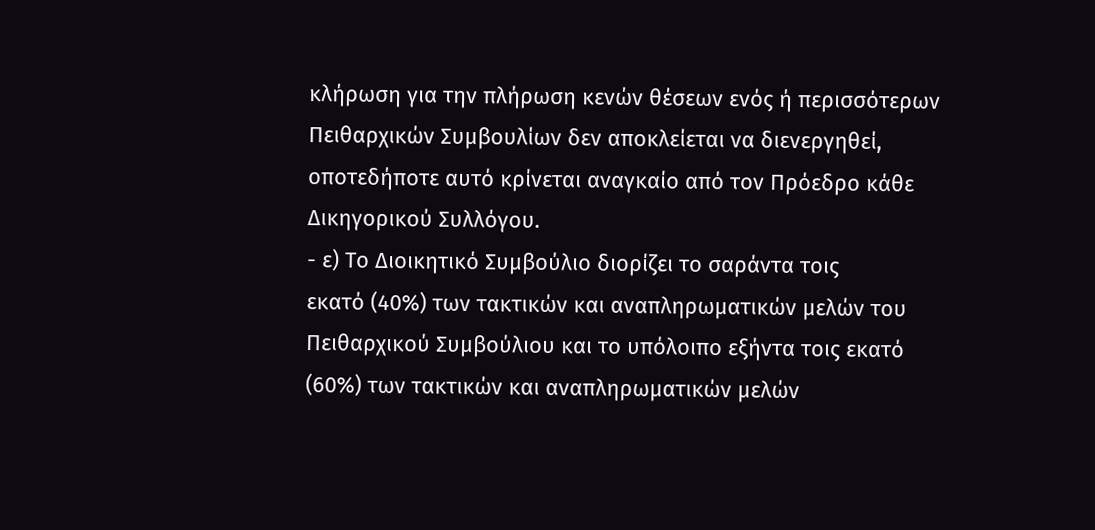κλήρωση για την πλήρωση κενών θέσεων ενός ή περισσότερων Πειθαρχικών Συμβουλίων δεν αποκλείεται να διενεργηθεί, οποτεδήποτε αυτό κρίνεται αναγκαίο από τον Πρόεδρο κάθε Δικηγορικού Συλλόγου.
- ε) Το Διοικητικό Συμβούλιο διορίζει το σαράντα τοις
εκατό (40%) των τακτικών και αναπληρωματικών μελών του Πειθαρχικού Συμβούλιου και το υπόλοιπο εξήντα τοις εκατό (60%) των τακτικών και αναπληρωματικών μελών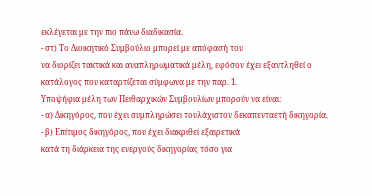εκλέγεται με την πιο πάνω διαδικασία.
- στ) Το Διοικητικό Συμβούλιο μπορεί με απόφασή του
να διορίζει τακτικά και αναπληρωματικά μέλη, εφόσον έχει εξαντληθεί ο κατάλογος που καταρτίζεται σύμφωνα με την παρ. 1.
Υποψήφια μέλη των Πειθαρχικών Συμβουλίων μπορούν να είναι:
- α) Δικηγόρος, που έχει συμπληρώσει τουλάχιστον δεκαπενταετή δικηγορία.
- β) Επίτιμος δικηγόρος, που έχει διακριθεί εξαιρετικά
κατά τη διάρκεια της ενεργούς δικηγορίας τόσο για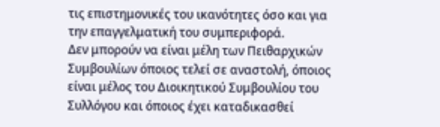τις επιστημονικές του ικανότητες όσο και για την επαγγελματική του συμπεριφορά.
Δεν μπορούν να είναι μέλη των Πειθαρχικών Συμβουλίων όποιος τελεί σε αναστολή, όποιος είναι μέλος του Διοικητικού Συμβουλίου του Συλλόγου και όποιος έχει καταδικασθεί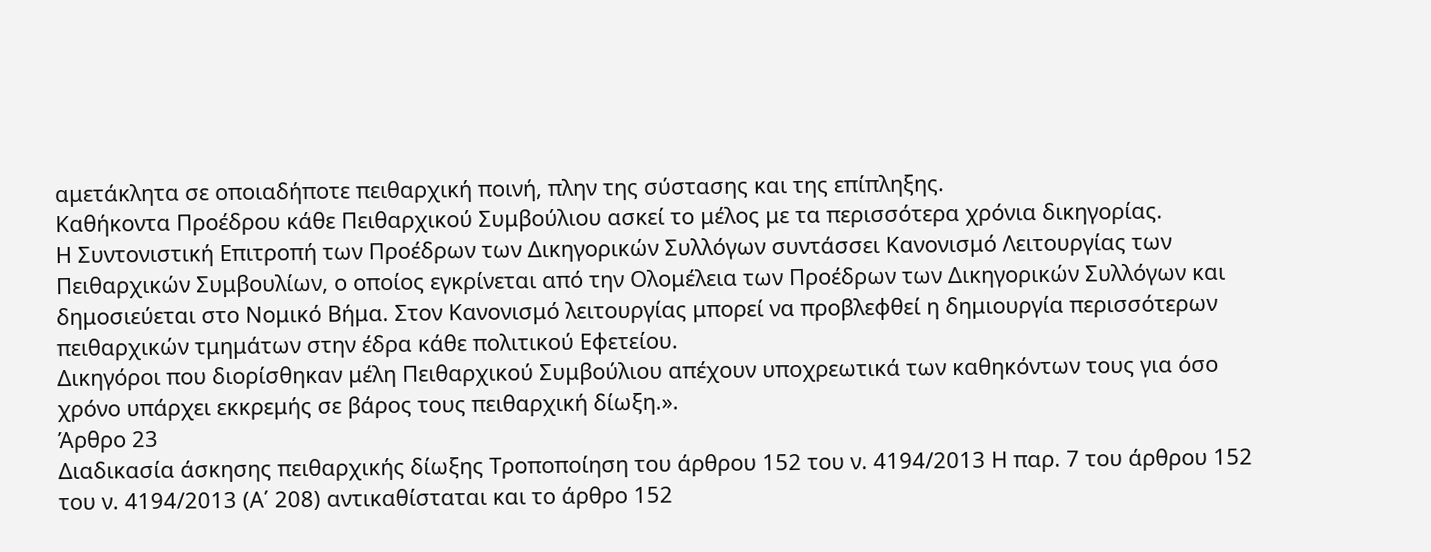αμετάκλητα σε οποιαδήποτε πειθαρχική ποινή, πλην της σύστασης και της επίπληξης.
Καθήκοντα Προέδρου κάθε Πειθαρχικού Συμβούλιου ασκεί το μέλος με τα περισσότερα χρόνια δικηγορίας.
Η Συντονιστική Επιτροπή των Προέδρων των Δικηγορικών Συλλόγων συντάσσει Κανονισμό Λειτουργίας των Πειθαρχικών Συμβουλίων, ο οποίος εγκρίνεται από την Ολομέλεια των Προέδρων των Δικηγορικών Συλλόγων και δημοσιεύεται στο Νομικό Βήμα. Στον Κανονισμό λειτουργίας μπορεί να προβλεφθεί η δημιουργία περισσότερων πειθαρχικών τμημάτων στην έδρα κάθε πολιτικού Εφετείου.
Δικηγόροι που διορίσθηκαν μέλη Πειθαρχικού Συμβούλιου απέχουν υποχρεωτικά των καθηκόντων τους για όσο χρόνο υπάρχει εκκρεμής σε βάρος τους πειθαρχική δίωξη.».
Άρθρο 23
Διαδικασία άσκησης πειθαρχικής δίωξης Τροποποίηση του άρθρου 152 του ν. 4194/2013 Η παρ. 7 του άρθρου 152 του ν. 4194/2013 (Α΄ 208) αντικαθίσταται και το άρθρο 152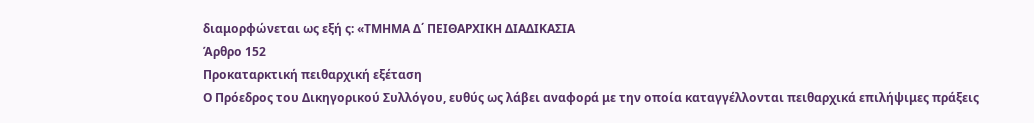διαμορφώνεται ως εξή ς: «ΤΜΗΜΑ Δ΄ ΠΕΙΘΑΡΧΙΚΗ ΔΙΑΔΙΚΑΣΙΑ
Άρθρο 152
Προκαταρκτική πειθαρχική εξέταση
Ο Πρόεδρος του Δικηγορικού Συλλόγου, ευθύς ως λάβει αναφορά με την οποία καταγγέλλονται πειθαρχικά επιλήψιμες πράξεις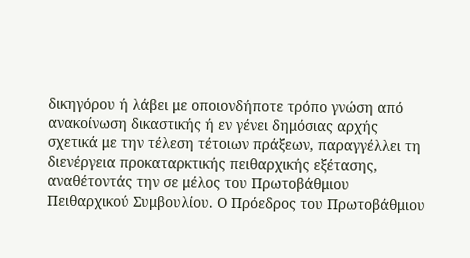δικηγόρου ή λάβει με οποιονδήποτε τρόπο γνώση από ανακοίνωση δικαστικής ή εν γένει δημόσιας αρχής σχετικά με την τέλεση τέτοιων πράξεων, παραγγέλλει τη διενέργεια προκαταρκτικής πειθαρχικής εξέτασης, αναθέτοντάς την σε μέλος του Πρωτοβάθμιου Πειθαρχικού Συμβουλίου. Ο Πρόεδρος του Πρωτοβάθμιου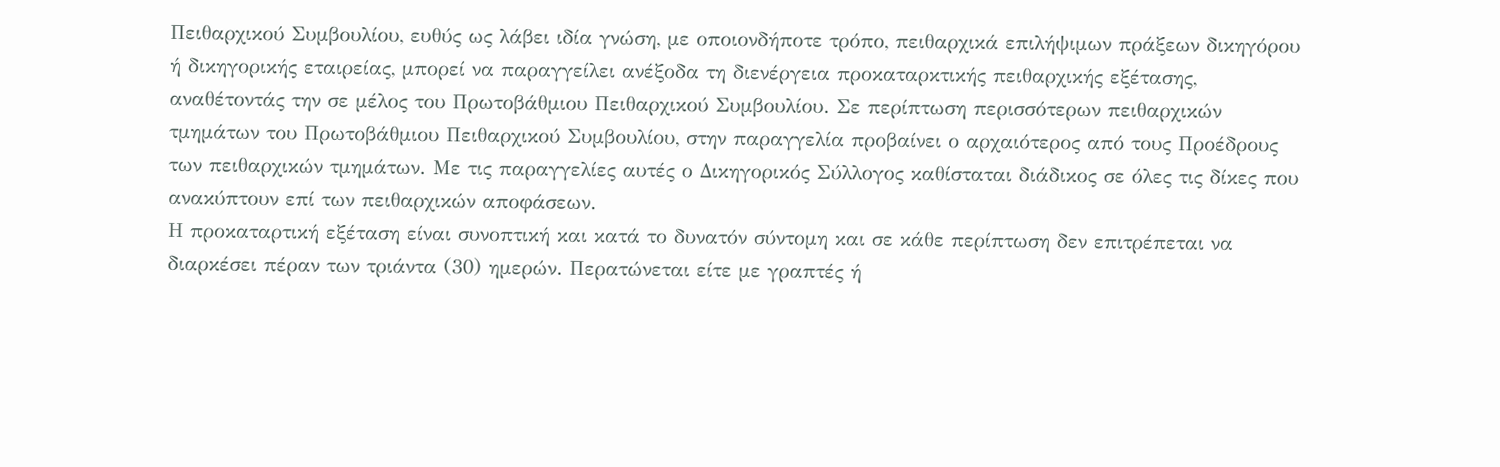Πειθαρχικού Συμβουλίου, ευθύς ως λάβει ιδία γνώση, με οποιονδήποτε τρόπο, πειθαρχικά επιλήψιμων πράξεων δικηγόρου ή δικηγορικής εταιρείας, μπορεί να παραγγείλει ανέξοδα τη διενέργεια προκαταρκτικής πειθαρχικής εξέτασης, αναθέτοντάς την σε μέλος του Πρωτοβάθμιου Πειθαρχικού Συμβουλίου. Σε περίπτωση περισσότερων πειθαρχικών τμημάτων του Πρωτοβάθμιου Πειθαρχικού Συμβουλίου, στην παραγγελία προβαίνει ο αρχαιότερος από τους Προέδρους των πειθαρχικών τμημάτων. Με τις παραγγελίες αυτές ο Δικηγορικός Σύλλογος καθίσταται διάδικος σε όλες τις δίκες που ανακύπτουν επί των πειθαρχικών αποφάσεων.
Η προκαταρτική εξέταση είναι συνοπτική και κατά το δυνατόν σύντομη και σε κάθε περίπτωση δεν επιτρέπεται να διαρκέσει πέραν των τριάντα (30) ημερών. Περατώνεται είτε με γραπτές ή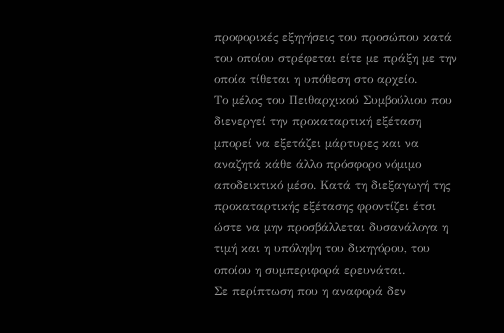προφορικές εξηγήσεις του προσώπου κατά του οποίου στρέφεται είτε με πράξη με την οποία τίθεται η υπόθεση στο αρχείο.
Το μέλος του Πειθαρχικού Συμβούλιου που διενεργεί την προκαταρτική εξέταση μπορεί να εξετάζει μάρτυρες και να αναζητά κάθε άλλο πρόσφορο νόμιμο αποδεικτικό μέσο. Κατά τη διεξαγωγή της προκαταρτικής εξέτασης φροντίζει έτσι ώστε να μην προσβάλλεται δυσανάλογα η τιμή και η υπόληψη του δικηγόρου, του οποίου η συμπεριφορά ερευνάται.
Σε περίπτωση που η αναφορά δεν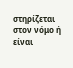στηρίζεται στον νόμο ή είναι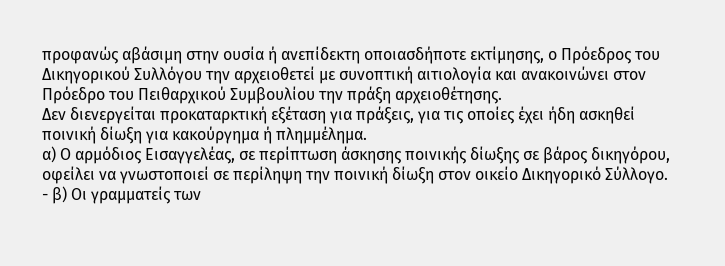προφανώς αβάσιμη στην ουσία ή ανεπίδεκτη οποιασδήποτε εκτίμησης, ο Πρόεδρος του Δικηγορικού Συλλόγου την αρχειοθετεί με συνοπτική αιτιολογία και ανακοινώνει στον Πρόεδρο του Πειθαρχικού Συμβουλίου την πράξη αρχειοθέτησης.
Δεν διενεργείται προκαταρκτική εξέταση για πράξεις, για τις οποίες έχει ήδη ασκηθεί ποινική δίωξη για κακούργημα ή πλημμέλημα.
α) Ο αρμόδιος Εισαγγελέας, σε περίπτωση άσκησης ποινικής δίωξης σε βάρος δικηγόρου, οφείλει να γνωστοποιεί σε περίληψη την ποινική δίωξη στον οικείο Δικηγορικό Σύλλογο.
- β) Οι γραμματείς των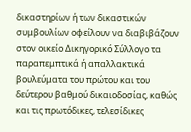δικαστηρίων ή των δικαστικών
συμβουλίων οφείλουν να διαβιβάζουν στον οικείο Δικηγορικό Σύλλογο τα παραπεμπτικά ή απαλλακτικά βουλεύματα του πρώτου και του δεύτερου βαθμού δικαιοδοσίας, καθώς και τις πρωτόδικες, τελεσίδικες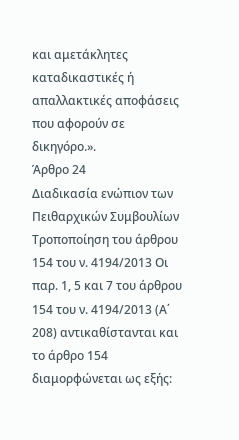και αμετάκλητες καταδικαστικές ή απαλλακτικές αποφάσεις που αφορούν σε δικηγόρο.».
Άρθρο 24
Διαδικασία ενώπιον των Πειθαρχικών Συμβουλίων Τροποποίηση του άρθρου 154 του ν. 4194/2013 Οι παρ. 1, 5 και 7 του άρθρου 154 του ν. 4194/2013 (Α΄ 208) αντικαθίστανται και το άρθρο 154 διαμορφώνεται ως εξής: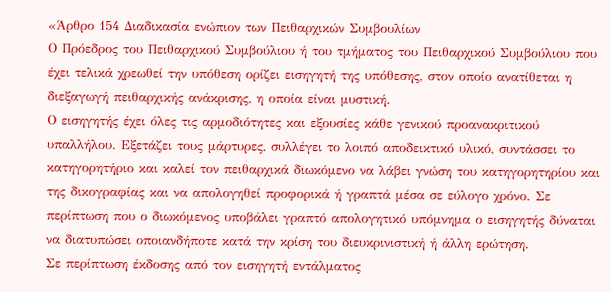«Άρθρο 154 Διαδικασία ενώπιον των Πειθαρχικών Συμβουλίων
Ο Πρόεδρος του Πειθαρχικού Συμβούλιου ή του τμήματος του Πειθαρχικού Συμβούλιου που έχει τελικά χρεωθεί την υπόθεση ορίζει εισηγητή της υπόθεσης, στον οποίο ανατίθεται η διεξαγωγή πειθαρχικής ανάκρισης, η οποία είναι μυστική.
Ο εισηγητής έχει όλες τις αρμοδιότητες και εξουσίες κάθε γενικού προανακριτικού υπαλλήλου. Εξετάζει τους μάρτυρες, συλλέγει το λοιπό αποδεικτικό υλικό, συντάσσει το κατηγορητήριο και καλεί τον πειθαρχικά διωκόμενο να λάβει γνώση του κατηγορητηρίου και της δικογραφίας και να απολογηθεί προφορικά ή γραπτά μέσα σε εύλογο χρόνο. Σε περίπτωση που ο διωκόμενος υποβάλει γραπτό απολογητικό υπόμνημα ο εισηγητής δύναται να διατυπώσει οποιανδήποτε κατά την κρίση του διευκρινιστική ή άλλη ερώτηση.
Σε περίπτωση έκδοσης από τον εισηγητή εντάλματος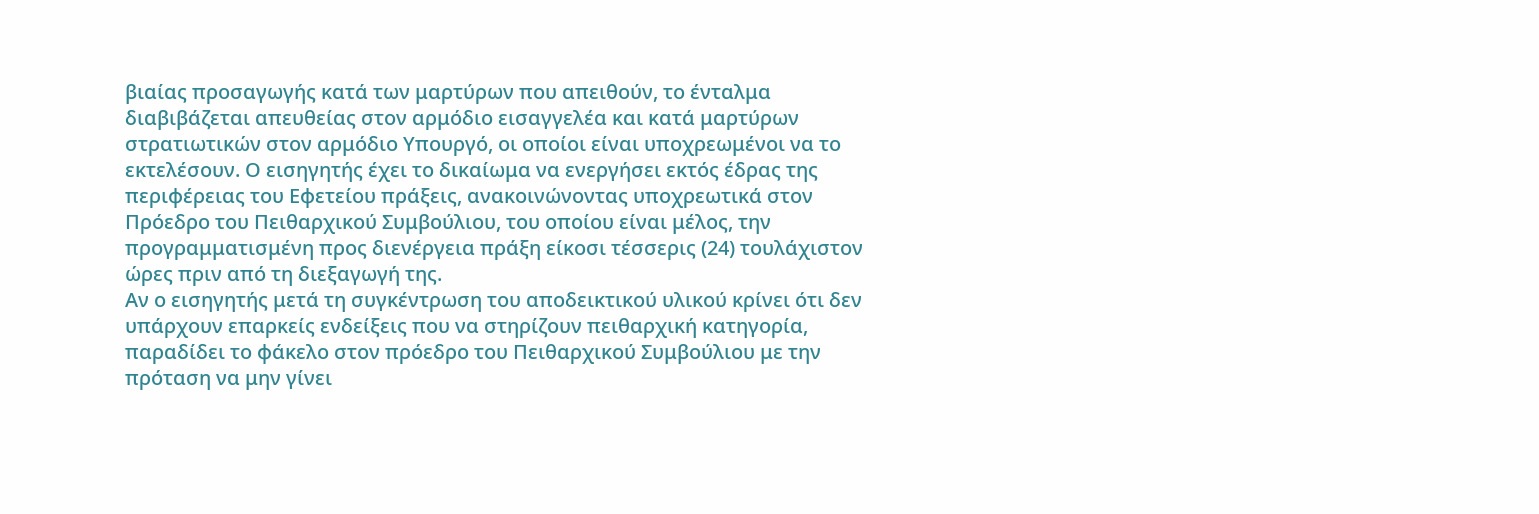βιαίας προσαγωγής κατά των μαρτύρων που απειθούν, το ένταλμα διαβιβάζεται απευθείας στον αρμόδιο εισαγγελέα και κατά μαρτύρων στρατιωτικών στον αρμόδιο Υπουργό, οι οποίοι είναι υποχρεωμένοι να το εκτελέσουν. Ο εισηγητής έχει το δικαίωμα να ενεργήσει εκτός έδρας της περιφέρειας του Εφετείου πράξεις, ανακοινώνοντας υποχρεωτικά στον Πρόεδρο του Πειθαρχικού Συμβούλιου, του οποίου είναι μέλος, την προγραμματισμένη προς διενέργεια πράξη είκοσι τέσσερις (24) τουλάχιστον ώρες πριν από τη διεξαγωγή της.
Αν ο εισηγητής μετά τη συγκέντρωση του αποδεικτικού υλικού κρίνει ότι δεν υπάρχουν επαρκείς ενδείξεις που να στηρίζουν πειθαρχική κατηγορία, παραδίδει το φάκελο στον πρόεδρο του Πειθαρχικού Συμβούλιου με την πρόταση να μην γίνει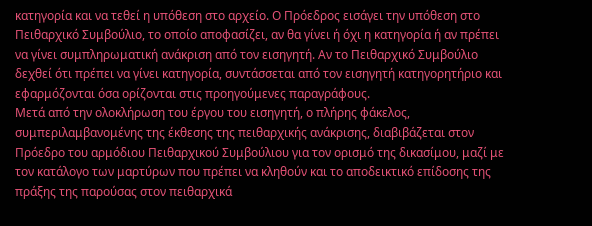κατηγορία και να τεθεί η υπόθεση στο αρχείο. Ο Πρόεδρος εισάγει την υπόθεση στο Πειθαρχικό Συμβούλιο, το οποίο αποφασίζει, αν θα γίνει ή όχι η κατηγορία ή αν πρέπει να γίνει συμπληρωματική ανάκριση από τον εισηγητή. Αν το Πειθαρχικό Συμβούλιο δεχθεί ότι πρέπει να γίνει κατηγορία, συντάσσεται από τον εισηγητή κατηγορητήριο και εφαρμόζονται όσα ορίζονται στις προηγούμενες παραγράφους.
Μετά από την ολοκλήρωση του έργου του εισηγητή, ο πλήρης φάκελος, συμπεριλαμβανομένης της έκθεσης της πειθαρχικής ανάκρισης, διαβιβάζεται στον Πρόεδρο του αρμόδιου Πειθαρχικού Συμβούλιου για τον ορισμό της δικασίμου, μαζί με τον κατάλογο των μαρτύρων που πρέπει να κληθούν και το αποδεικτικό επίδοσης της πράξης της παρούσας στον πειθαρχικά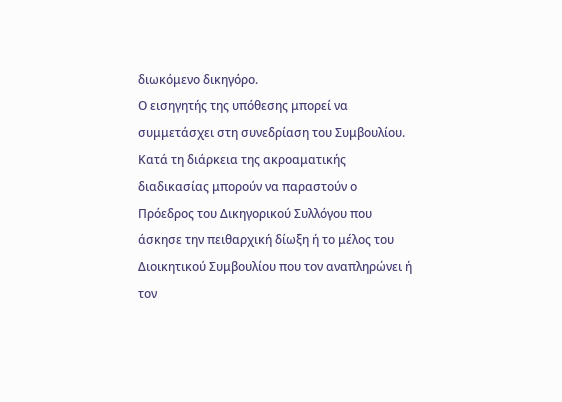διωκόμενο δικηγόρο.
Ο εισηγητής της υπόθεσης μπορεί να συμμετάσχει στη συνεδρίαση του Συμβουλίου.
Κατά τη διάρκεια της ακροαματικής διαδικασίας μπορούν να παραστούν ο Πρόεδρος του Δικηγορικού Συλλόγου που άσκησε την πειθαρχική δίωξη ή το μέλος του Διοικητικού Συμβουλίου που τον αναπληρώνει ή τον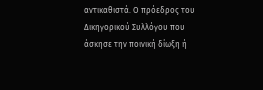αντικαθιστά. Ο πρόεδρος του Δικηγορικού Συλλόγου που άσκησε την ποινική δίωξη ή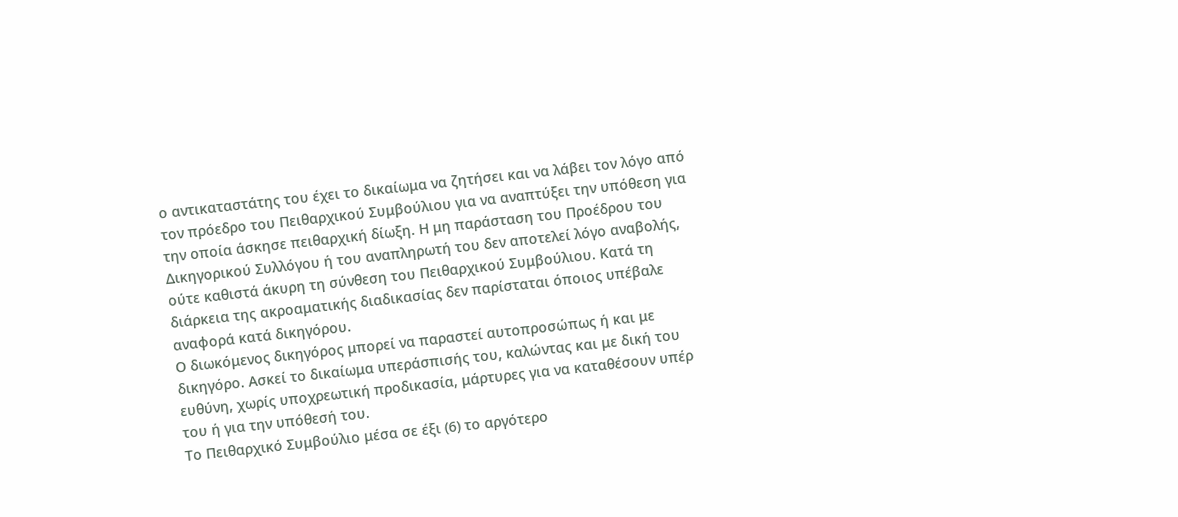ο αντικαταστάτης του έχει το δικαίωμα να ζητήσει και να λάβει τον λόγο από τον πρόεδρο του Πειθαρχικού Συμβούλιου για να αναπτύξει την υπόθεση για την οποία άσκησε πειθαρχική δίωξη. Η μη παράσταση του Προέδρου του Δικηγορικού Συλλόγου ή του αναπληρωτή του δεν αποτελεί λόγο αναβολής, ούτε καθιστά άκυρη τη σύνθεση του Πειθαρχικού Συμβούλιου. Κατά τη διάρκεια της ακροαματικής διαδικασίας δεν παρίσταται όποιος υπέβαλε αναφορά κατά δικηγόρου.
Ο διωκόμενος δικηγόρος μπορεί να παραστεί αυτοπροσώπως ή και με δικηγόρο. Ασκεί το δικαίωμα υπεράσπισής του, καλώντας και με δική του ευθύνη, χωρίς υποχρεωτική προδικασία, μάρτυρες για να καταθέσουν υπέρ του ή για την υπόθεσή του.
Το Πειθαρχικό Συμβούλιο μέσα σε έξι (6) το αργότερο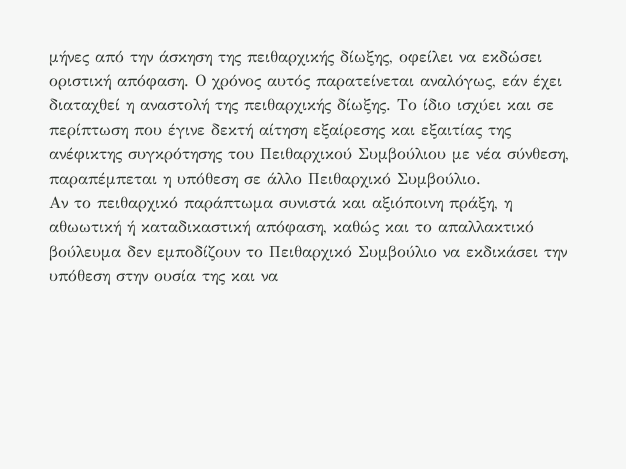μήνες από την άσκηση της πειθαρχικής δίωξης, οφείλει να εκδώσει οριστική απόφαση. Ο χρόνος αυτός παρατείνεται αναλόγως, εάν έχει διαταχθεί η αναστολή της πειθαρχικής δίωξης. Το ίδιο ισχύει και σε περίπτωση που έγινε δεκτή αίτηση εξαίρεσης και εξαιτίας της ανέφικτης συγκρότησης του Πειθαρχικού Συμβούλιου με νέα σύνθεση, παραπέμπεται η υπόθεση σε άλλο Πειθαρχικό Συμβούλιο.
Αν το πειθαρχικό παράπτωμα συνιστά και αξιόποινη πράξη, η αθωωτική ή καταδικαστική απόφαση, καθώς και το απαλλακτικό βούλευμα δεν εμποδίζουν το Πειθαρχικό Συμβούλιο να εκδικάσει την υπόθεση στην ουσία της και να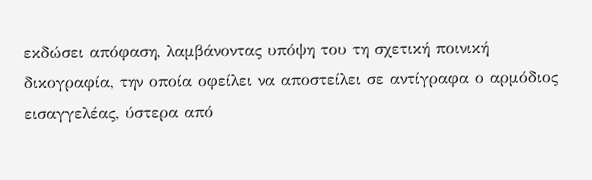εκδώσει απόφαση, λαμβάνοντας υπόψη του τη σχετική ποινική δικογραφία, την οποία οφείλει να αποστείλει σε αντίγραφα ο αρμόδιος εισαγγελέας, ύστερα από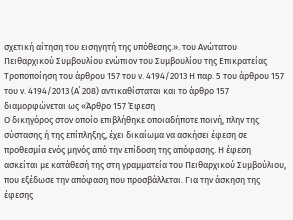σχετική αίτηση του εισηγητή της υπόθεσης.». του Ανώτατου Πειθαρχικού Συμβουλίου ενώπιον του Συμβουλίου της Επικρατείας Τροποποίηση του άρθρου 157 του ν. 4194/2013 Η παρ. 5 του άρθρου 157 του ν. 4194/2013 (Α΄ 208) αντικαθίσταται και το άρθρο 157 διαμορφώνεται ως «Άρθρο 157 Έφεση
Ο δικηγόρος στον οποίο επιβλήθηκε οποιαδήποτε ποινή, πλην της σύστασης ή της επίπληξης, έχει δικαίωμα να ασκήσει έφεση σε προθεσμία ενός μηνός από την επίδοση της απόφασης. Η έφεση ασκείται με κατάθεσή της στη γραμματεία του Πειθαρχικού Συμβούλιου, που εξέδωσε την απόφαση που προσβάλλεται. Για την άσκηση της έφεσης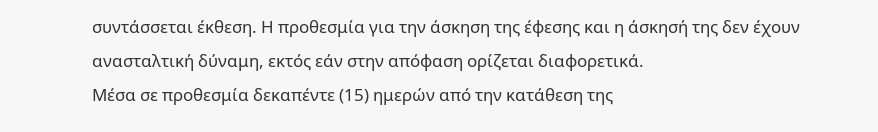συντάσσεται έκθεση. Η προθεσμία για την άσκηση της έφεσης και η άσκησή της δεν έχουν ανασταλτική δύναμη, εκτός εάν στην απόφαση ορίζεται διαφορετικά.
Μέσα σε προθεσμία δεκαπέντε (15) ημερών από την κατάθεση της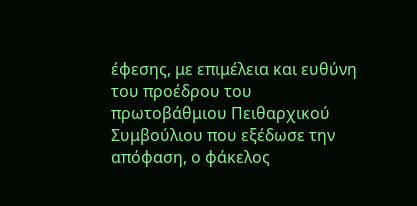έφεσης, με επιμέλεια και ευθύνη του προέδρου του πρωτοβάθμιου Πειθαρχικού Συμβούλιου που εξέδωσε την απόφαση, ο φάκελος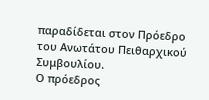παραδίδεται στον Πρόεδρο του Ανωτάτου Πειθαρχικού Συμβουλίου.
Ο πρόεδρος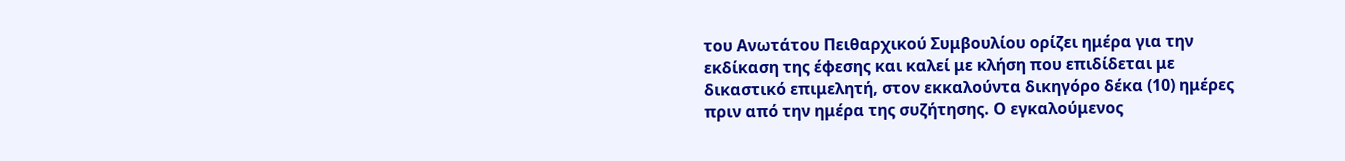του Ανωτάτου Πειθαρχικού Συμβουλίου ορίζει ημέρα για την εκδίκαση της έφεσης και καλεί με κλήση που επιδίδεται με δικαστικό επιμελητή, στον εκκαλούντα δικηγόρο δέκα (10) ημέρες πριν από την ημέρα της συζήτησης. Ο εγκαλούμενος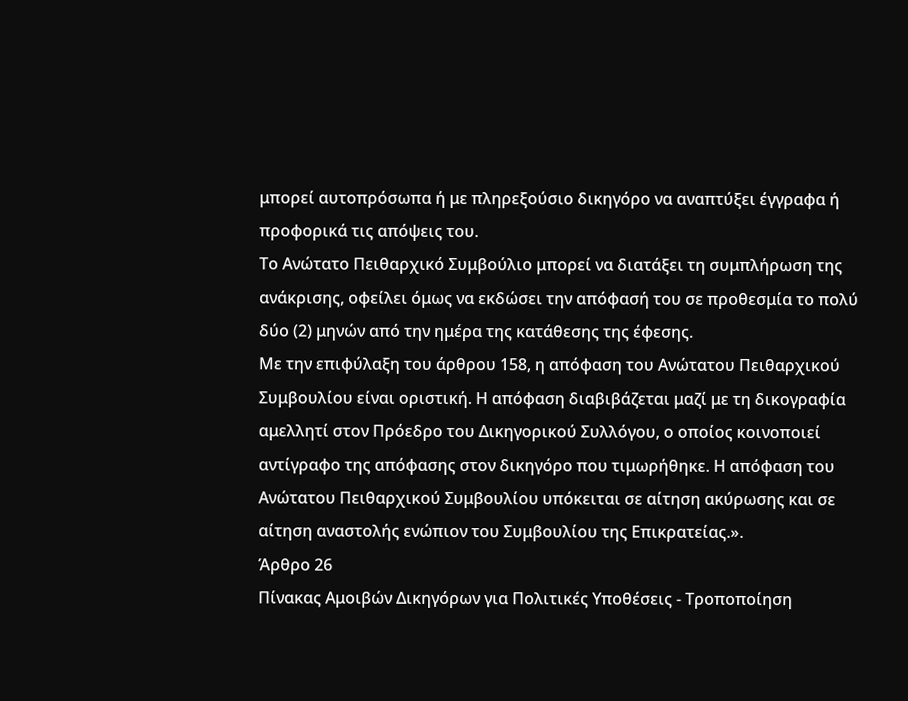μπορεί αυτοπρόσωπα ή με πληρεξούσιο δικηγόρο να αναπτύξει έγγραφα ή προφορικά τις απόψεις του.
Το Ανώτατο Πειθαρχικό Συμβούλιο μπορεί να διατάξει τη συμπλήρωση της ανάκρισης, οφείλει όμως να εκδώσει την απόφασή του σε προθεσμία το πολύ δύο (2) μηνών από την ημέρα της κατάθεσης της έφεσης.
Με την επιφύλαξη του άρθρου 158, η απόφαση του Ανώτατου Πειθαρχικού Συμβουλίου είναι οριστική. Η απόφαση διαβιβάζεται μαζί με τη δικογραφία αμελλητί στον Πρόεδρο του Δικηγορικού Συλλόγου, ο οποίος κοινοποιεί αντίγραφο της απόφασης στον δικηγόρο που τιμωρήθηκε. Η απόφαση του Ανώτατου Πειθαρχικού Συμβουλίου υπόκειται σε αίτηση ακύρωσης και σε αίτηση αναστολής ενώπιον του Συμβουλίου της Επικρατείας.».
Άρθρο 26
Πίνακας Αμοιβών Δικηγόρων για Πολιτικές Υποθέσεις - Τροποποίηση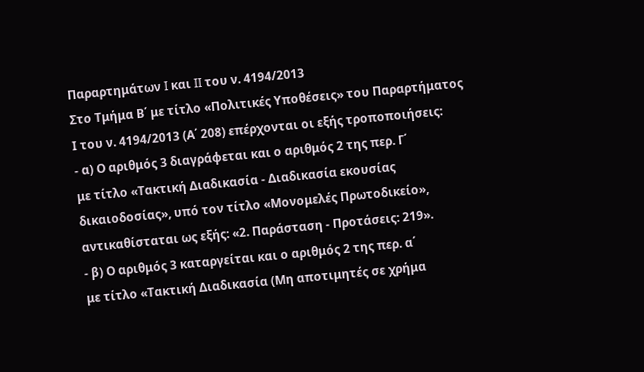Παραρτημάτων I και II του ν. 4194/2013
Στο Τμήμα Β΄ με τίτλο «Πολιτικές Υποθέσεις» του Παραρτήματος Ι του ν. 4194/2013 (Α΄ 208) επέρχονται οι εξής τροποποιήσεις:
- α) Ο αριθμός 3 διαγράφεται και ο αριθμός 2 της περ. Γ΄
με τίτλο «Τακτική Διαδικασία - Διαδικασία εκουσίας δικαιοδοσίας», υπό τον τίτλο «Μονομελές Πρωτοδικείο», αντικαθίσταται ως εξής: «2. Παράσταση - Προτάσεις: 219».
- β) Ο αριθμός 3 καταργείται και ο αριθμός 2 της περ. α΄
με τίτλο «Τακτική Διαδικασία (Μη αποτιμητές σε χρήμα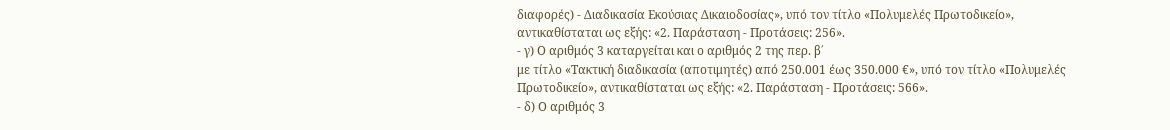διαφορές) - Διαδικασία Εκούσιας Δικαιοδοσίας», υπό τον τίτλο «Πολυμελές Πρωτοδικείο», αντικαθίσταται ως εξής: «2. Παράσταση - Προτάσεις: 256».
- γ) Ο αριθμός 3 καταργείται και ο αριθμός 2 της περ. β΄
με τίτλο «Τακτική διαδικασία (αποτιμητές) από 250.001 έως 350.000 €», υπό τον τίτλο «Πολυμελές Πρωτοδικείο», αντικαθίσταται ως εξής: «2. Παράσταση - Προτάσεις: 566».
- δ) Ο αριθμός 3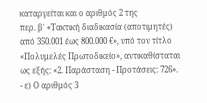καταργείται και ο αριθμός 2 της
περ. β΄ «Τακτική διαδικασία (αποτιμητές) από 350.001 έως 800.000 €», υπό τον τίτλο «Πολυμελές Πρωτοδικείο», αντικαθίσταται ως εξής: «2. Παράσταση - Προτάσεις: 726».
- ε) Ο αριθμός 3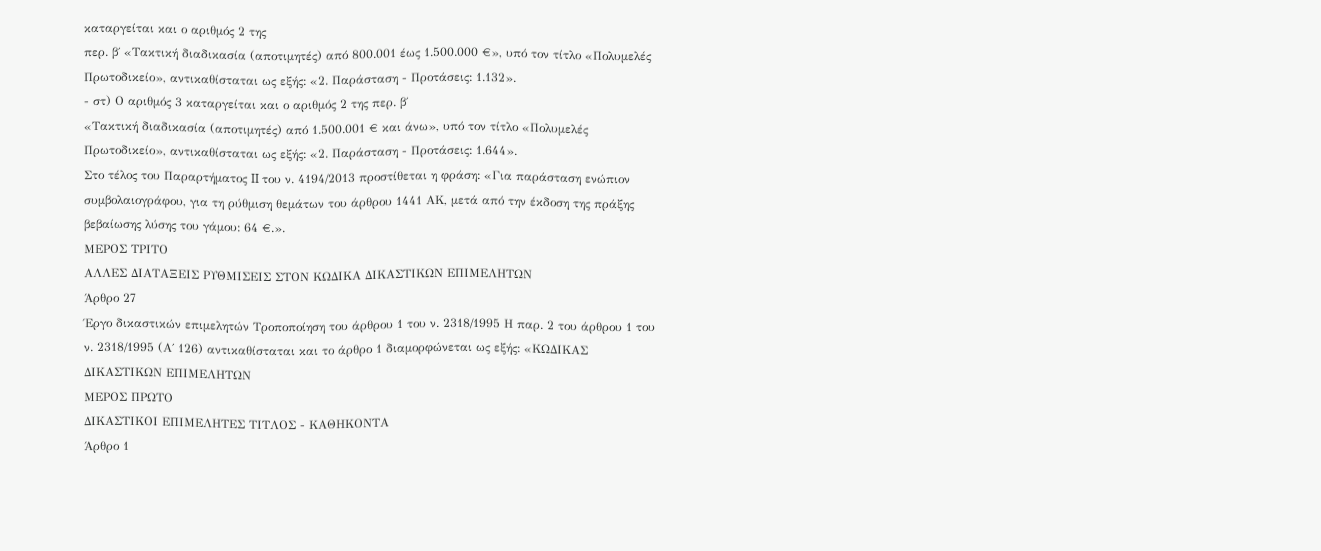καταργείται και ο αριθμός 2 της
περ. β΄ «Τακτική διαδικασία (αποτιμητές) από 800.001 έως 1.500.000 €», υπό τον τίτλο «Πολυμελές Πρωτοδικείο», αντικαθίσταται ως εξής: «2. Παράσταση - Προτάσεις: 1.132».
- στ) Ο αριθμός 3 καταργείται και ο αριθμός 2 της περ. β΄
«Τακτική διαδικασία (αποτιμητές) από 1.500.001 € και άνω», υπό τον τίτλο «Πολυμελές Πρωτοδικείο», αντικαθίσταται ως εξής: «2. Παράσταση - Προτάσεις: 1.644».
Στο τέλος του Παραρτήματος II του ν. 4194/2013 προστίθεται η φράση: «Για παράσταση ενώπιον συμβολαιογράφου, για τη ρύθμιση θεμάτων του άρθρου 1441 ΑΚ, μετά από την έκδοση της πράξης βεβαίωσης λύσης του γάμου: 64 €.».
ΜΕΡΟΣ ΤΡΙΤΟ
ΑΛΛΕΣ ΔΙΑΤΑΞΕΙΣ ΡΥΘΜΙΣΕΙΣ ΣΤΟΝ ΚΩΔΙΚΑ ΔΙΚΑΣΤΙΚΩΝ ΕΠΙΜΕΛΗΤΩΝ
Άρθρο 27
Έργο δικαστικών επιμελητών Τροποποίηση του άρθρου 1 του ν. 2318/1995 Η παρ. 2 του άρθρου 1 του ν. 2318/1995 (Α΄ 126) αντικαθίσταται και το άρθρο 1 διαμορφώνεται ως εξής: «ΚΩΔΙΚΑΣ ΔΙΚΑΣΤΙΚΩΝ ΕΠΙΜΕΛΗΤΩΝ
ΜΕΡΟΣ ΠΡΩΤO
ΔΙΚΑΣΤΙΚΟΙ ΕΠΙΜΕΛΗΤΕΣ ΤIΤΛΟΣ - ΚΑΘHΚΟΝΤΑ
Άρθρο 1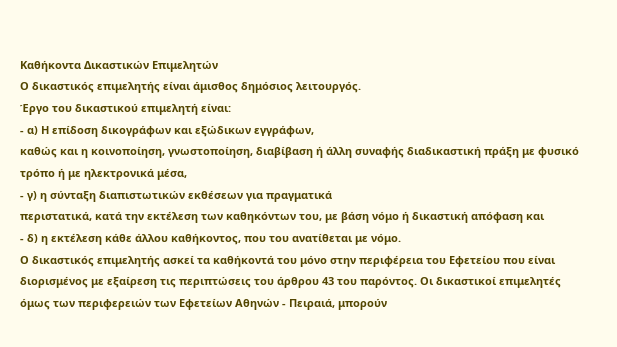Καθήκοντα Δικαστικών Επιμελητών
Ο δικαστικός επιμελητής είναι άμισθος δημόσιος λειτουργός.
Έργο του δικαστικού επιμελητή είναι:
- α) Η επίδοση δικογράφων και εξώδικων εγγράφων,
καθώς και η κοινοποίηση, γνωστοποίηση, διαβίβαση ή άλλη συναφής διαδικαστική πράξη με φυσικό τρόπο ή με ηλεκτρονικά μέσα,
- γ) η σύνταξη διαπιστωτικών εκθέσεων για πραγματικά
περιστατικά, κατά την εκτέλεση των καθηκόντων του, με βάση νόμο ή δικαστική απόφαση και
- δ) η εκτέλεση κάθε άλλου καθήκοντος, που του ανατίθεται με νόμο.
Ο δικαστικός επιμελητής ασκεί τα καθήκοντά του μόνο στην περιφέρεια του Εφετείου που είναι διορισμένος με εξαίρεση τις περιπτώσεις του άρθρου 43 του παρόντος. Οι δικαστικοί επιμελητές όμως των περιφερειών των Εφετείων Αθηνών - Πειραιά, μπορούν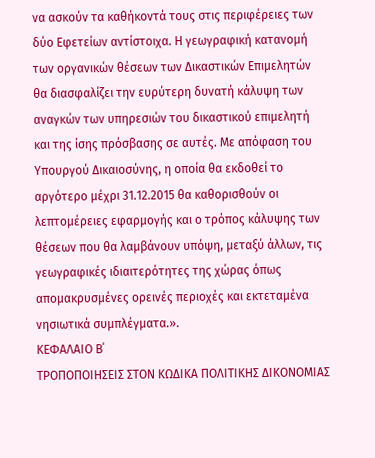να ασκούν τα καθήκοντά τους στις περιφέρειες των δύο Εφετείων αντίστοιχα. Η γεωγραφική κατανομή των οργανικών θέσεων των Δικαστικών Επιμελητών θα διασφαλίζει την ευρύτερη δυνατή κάλυψη των αναγκών των υπηρεσιών του δικαστικού επιμελητή και της ίσης πρόσβασης σε αυτές. Με απόφαση του Υπουργού Δικαιοσύνης, η οποία θα εκδοθεί το αργότερο μέχρι 31.12.2015 θα καθορισθούν οι λεπτομέρειες εφαρμογής και ο τρόπος κάλυψης των θέσεων που θα λαμβάνουν υπόψη, μεταξύ άλλων, τις γεωγραφικές ιδιαιτερότητες της χώρας όπως απομακρυσμένες ορεινές περιοχές και εκτεταμένα νησιωτικά συμπλέγματα.».
ΚΕΦΑΛΑΙΟ Β΄
ΤΡΟΠΟΠΟΙΗΣΕΙΣ ΣΤΟΝ ΚΩΔΙΚΑ ΠΟΛΙΤΙΚΗΣ ΔΙΚΟΝΟΜΙΑΣ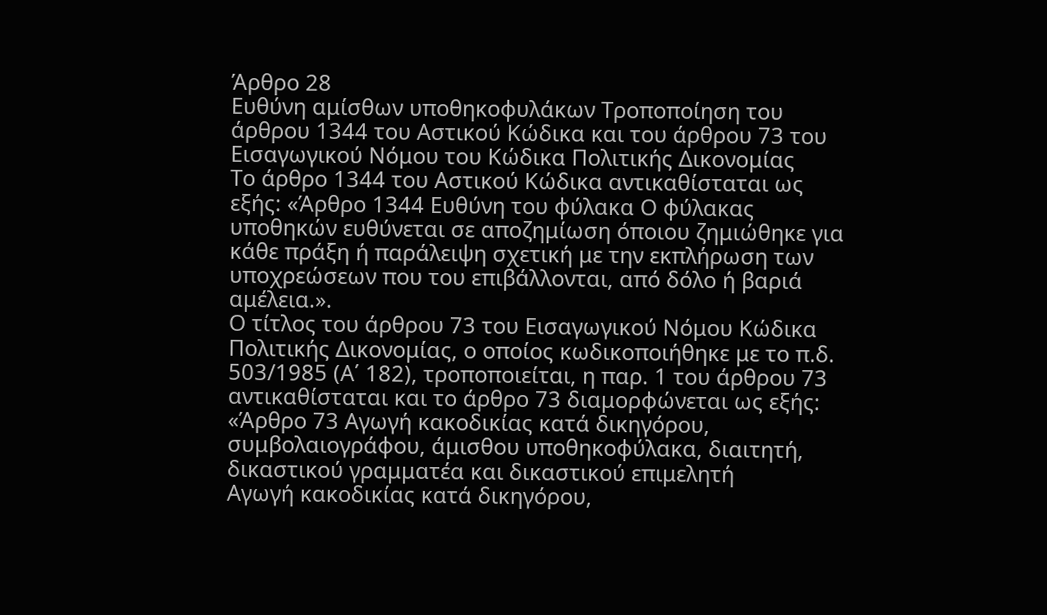Άρθρο 28
Ευθύνη αμίσθων υποθηκοφυλάκων Τροποποίηση του άρθρου 1344 του Αστικού Κώδικα και του άρθρου 73 του Εισαγωγικού Νόμου του Κώδικα Πολιτικής Δικονομίας
Το άρθρο 1344 του Αστικού Κώδικα αντικαθίσταται ως εξής: «Άρθρο 1344 Ευθύνη του φύλακα Ο φύλακας υποθηκών ευθύνεται σε αποζημίωση όποιου ζημιώθηκε για κάθε πράξη ή παράλειψη σχετική με την εκπλήρωση των υποχρεώσεων που του επιβάλλονται, από δόλο ή βαριά αμέλεια.».
Ο τίτλος του άρθρου 73 του Εισαγωγικού Νόμου Κώδικα Πολιτικής Δικονομίας, ο οποίος κωδικοποιήθηκε με το π.δ. 503/1985 (Α΄ 182), τροποποιείται, η παρ. 1 του άρθρου 73 αντικαθίσταται και το άρθρο 73 διαμορφώνεται ως εξής: «Άρθρο 73 Αγωγή κακοδικίας κατά δικηγόρου, συμβολαιογράφου, άμισθου υποθηκοφύλακα, διαιτητή, δικαστικού γραμματέα και δικαστικού επιμελητή
Αγωγή κακοδικίας κατά δικηγόρου,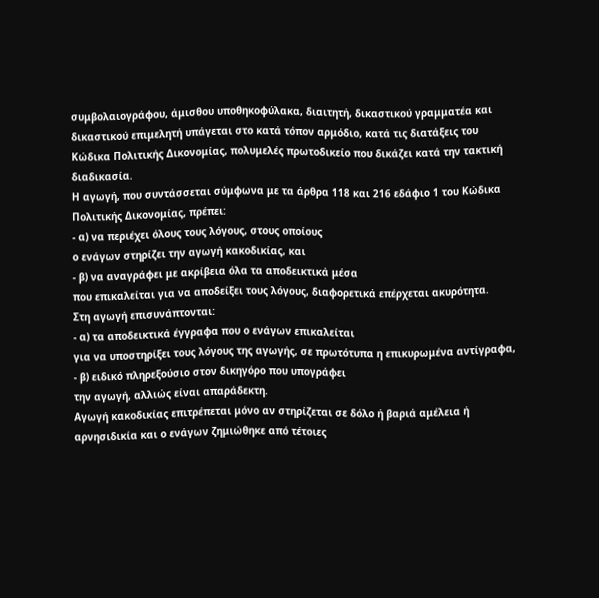συμβολαιογράφου, άμισθου υποθηκοφύλακα, διαιτητή, δικαστικού γραμματέα και δικαστικού επιμελητή υπάγεται στο κατά τόπον αρμόδιο, κατά τις διατάξεις του Κώδικα Πολιτικής Δικονομίας, πολυμελές πρωτοδικείο που δικάζει κατά την τακτική διαδικασία.
Η αγωγή, που συντάσσεται σύμφωνα με τα άρθρα 118 και 216 εδάφιο 1 του Κώδικα Πολιτικής Δικονομίας, πρέπει:
- α) να περιέχει όλους τους λόγους, στους οποίους
ο ενάγων στηρίζει την αγωγή κακοδικίας, και
- β) να αναγράφει με ακρίβεια όλα τα αποδεικτικά μέσα
που επικαλείται για να αποδείξει τους λόγους, διαφορετικά επέρχεται ακυρότητα.
Στη αγωγή επισυνάπτονται:
- α) τα αποδεικτικά έγγραφα που ο ενάγων επικαλείται
για να υποστηρίξει τους λόγους της αγωγής, σε πρωτότυπα η επικυρωμένα αντίγραφα,
- β) ειδικό πληρεξούσιο στον δικηγόρο που υπογράφει
την αγωγή, αλλιώς είναι απαράδεκτη.
Αγωγή κακοδικίας επιτρέπεται μόνο αν στηρίζεται σε δόλο ή βαριά αμέλεια ή αρνησιδικία και ο ενάγων ζημιώθηκε από τέτοιες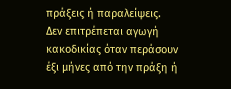πράξεις ή παραλείψεις.
Δεν επιτρέπεται αγωγή κακοδικίας όταν περάσουν έξι μήνες από την πράξη ή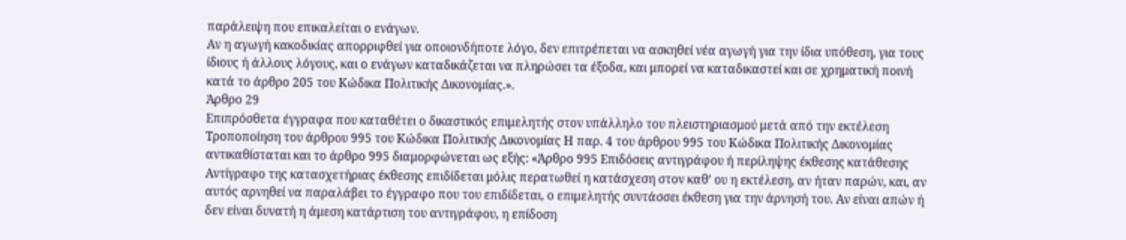παράλειψη που επικαλείται ο ενάγων.
Αν η αγωγή κακοδικίας απορριφθεί για οποιονδήποτε λόγο, δεν επιτρέπεται να ασκηθεί νέα αγωγή για την ίδια υπόθεση, για τους ίδιους ή άλλους λόγους, και ο ενάγων καταδικάζεται να πληρώσει τα έξοδα, και μπορεί να καταδικαστεί και σε χρηματική ποινή κατά το άρθρο 205 του Κώδικα Πολιτικής Δικονομίας.».
Άρθρο 29
Επιπρόσθετα έγγραφα που καταθέτει ο δικαστικός επιμελητής στον υπάλληλο του πλειστηριασμού μετά από την εκτέλεση Τροποποίηση του άρθρου 995 του Κώδικα Πολιτικής Δικονομίας Η παρ. 4 του άρθρου 995 του Κώδικα Πολιτικής Δικονομίας αντικαθίσταται και το άρθρο 995 διαμορφώνεται ως εξής: «Άρθρο 995 Επιδόσεις αντιγράφου ή περίληψης έκθεσης κατάθεσης
Αντίγραφο της κατασχετήριας έκθεσης επιδίδεται μόλις περατωθεί η κατάσχεση στον καθ’ ου η εκτέλεση, αν ήταν παρών, και, αν αυτός αρνηθεί να παραλάβει το έγγραφο που του επιδίδεται, ο επιμελητής συντάσσει έκθεση για την άρνησή του. Αν είναι απών ή δεν είναι δυνατή η άμεση κατάρτιση του αντιγράφου, η επίδοση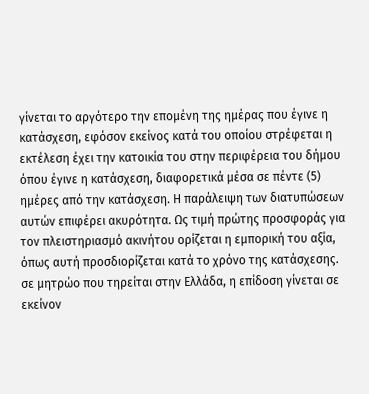γίνεται το αργότερο την επομένη της ημέρας που έγινε η κατάσχεση, εφόσον εκείνος κατά του οποίου στρέφεται η εκτέλεση έχει την κατοικία του στην περιφέρεια του δήμου όπου έγινε η κατάσχεση, διαφορετικά μέσα σε πέντε (5) ημέρες από την κατάσχεση. Η παράλειψη των διατυπώσεων αυτών επιφέρει ακυρότητα. Ως τιμή πρώτης προσφοράς για τον πλειστηριασμό ακινήτου ορίζεται η εμπορική του αξία, όπως αυτή προσδιορίζεται κατά το χρόνο της κατάσχεσης. σε μητρώο που τηρείται στην Ελλάδα, η επίδοση γίνεται σε εκείνον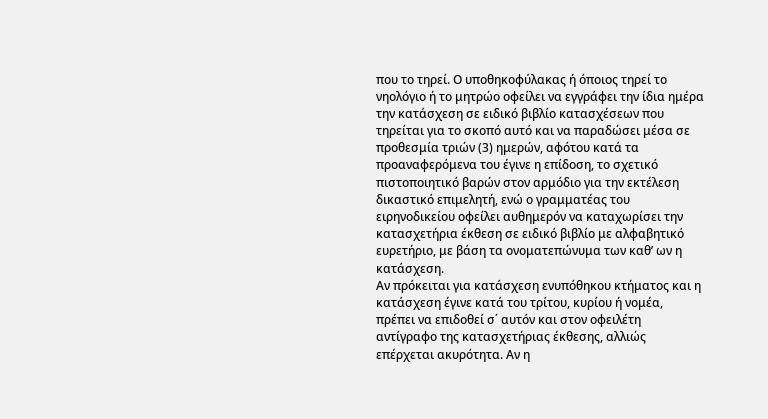που το τηρεί. Ο υποθηκοφύλακας ή όποιος τηρεί το νηολόγιο ή το μητρώο οφείλει να εγγράφει την ίδια ημέρα την κατάσχεση σε ειδικό βιβλίο κατασχέσεων που τηρείται για το σκοπό αυτό και να παραδώσει μέσα σε προθεσμία τριών (3) ημερών, αφότου κατά τα προαναφερόμενα του έγινε η επίδοση, το σχετικό πιστοποιητικό βαρών στον αρμόδιο για την εκτέλεση δικαστικό επιμελητή, ενώ ο γραμματέας του ειρηνοδικείου οφείλει αυθημερόν να καταχωρίσει την κατασχετήρια έκθεση σε ειδικό βιβλίο με αλφαβητικό ευρετήριο, με βάση τα ονοματεπώνυμα των καθ’ ων η κατάσχεση.
Αν πρόκειται για κατάσχεση ενυπόθηκου κτήματος και η κατάσχεση έγινε κατά του τρίτου, κυρίου ή νομέα, πρέπει να επιδοθεί σ΄ αυτόν και στον οφειλέτη αντίγραφο της κατασχετήριας έκθεσης, αλλιώς επέρχεται ακυρότητα. Αν η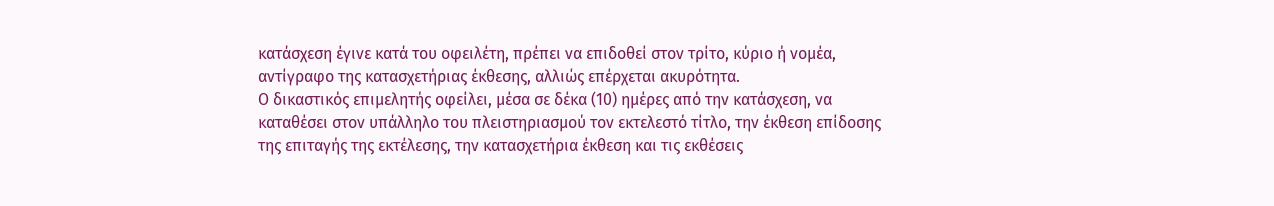κατάσχεση έγινε κατά του οφειλέτη, πρέπει να επιδοθεί στον τρίτο, κύριο ή νομέα, αντίγραφο της κατασχετήριας έκθεσης, αλλιώς επέρχεται ακυρότητα.
Ο δικαστικός επιμελητής οφείλει, μέσα σε δέκα (10) ημέρες από την κατάσχεση, να καταθέσει στον υπάλληλο του πλειστηριασμού τον εκτελεστό τίτλο, την έκθεση επίδοσης της επιταγής της εκτέλεσης, την κατασχετήρια έκθεση και τις εκθέσεις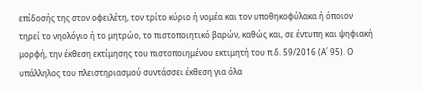επίδοσής της στον οφειλέτη, τον τρίτο κύριο ή νομέα και τον υποθηκοφύλακα ή όποιον τηρεί το νηολόγιο ή το μητρώο, το πιστοποιητικό βαρών, καθώς και, σε έντυπη και ψηφιακή μορφή, την έκθεση εκτίμησης του πιστοποιημένου εκτιμητή του π.δ. 59/2016 (Α΄ 95). Ο υπάλληλος του πλειστηριασμού συντάσσει έκθεση για όλα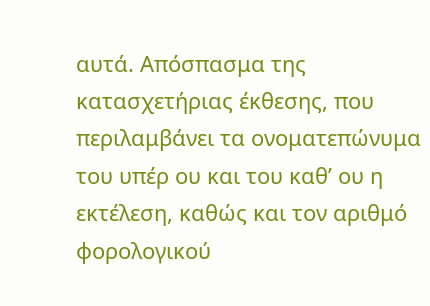αυτά. Απόσπασμα της κατασχετήριας έκθεσης, που περιλαμβάνει τα ονοματεπώνυμα του υπέρ ου και του καθ’ ου η εκτέλεση, καθώς και τον αριθμό φορολογικού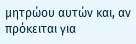μητρώου αυτών και, αν πρόκειται για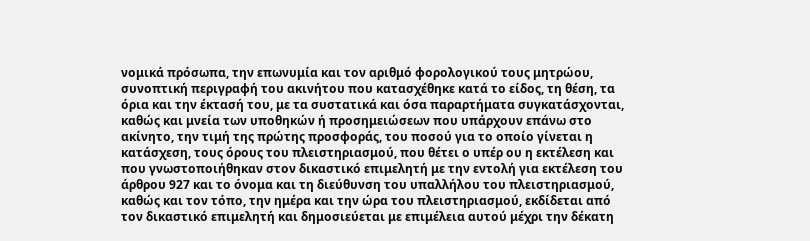νομικά πρόσωπα, την επωνυμία και τον αριθμό φορολογικού τους μητρώου, συνοπτική περιγραφή του ακινήτου που κατασχέθηκε κατά το είδος, τη θέση, τα όρια και την έκτασή του, με τα συστατικά και όσα παραρτήματα συγκατάσχονται, καθώς και μνεία των υποθηκών ή προσημειώσεων που υπάρχουν επάνω στο ακίνητο, την τιμή της πρώτης προσφοράς, του ποσού για το οποίο γίνεται η κατάσχεση, τους όρους του πλειστηριασμού, που θέτει ο υπέρ ου η εκτέλεση και που γνωστοποιήθηκαν στον δικαστικό επιμελητή με την εντολή για εκτέλεση του άρθρου 927 και το όνομα και τη διεύθυνση του υπαλλήλου του πλειστηριασμού, καθώς και τον τόπο, την ημέρα και την ώρα του πλειστηριασμού, εκδίδεται από τον δικαστικό επιμελητή και δημοσιεύεται με επιμέλεια αυτού μέχρι την δέκατη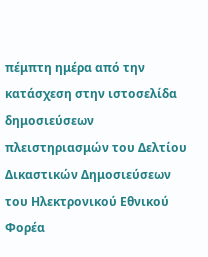πέμπτη ημέρα από την κατάσχεση στην ιστοσελίδα δημοσιεύσεων πλειστηριασμών του Δελτίου Δικαστικών Δημοσιεύσεων του Ηλεκτρονικού Εθνικού Φορέα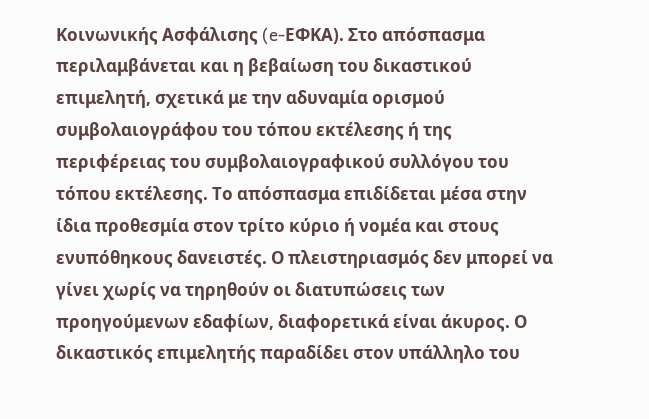Κοινωνικής Ασφάλισης (e-ΕΦΚΑ). Στο απόσπασμα περιλαμβάνεται και η βεβαίωση του δικαστικού επιμελητή, σχετικά με την αδυναμία ορισμού συμβολαιογράφου του τόπου εκτέλεσης ή της περιφέρειας του συμβολαιογραφικού συλλόγου του τόπου εκτέλεσης. Το απόσπασμα επιδίδεται μέσα στην ίδια προθεσμία στον τρίτο κύριο ή νομέα και στους ενυπόθηκους δανειστές. Ο πλειστηριασμός δεν μπορεί να γίνει χωρίς να τηρηθούν οι διατυπώσεις των προηγούμενων εδαφίων, διαφορετικά είναι άκυρος. Ο δικαστικός επιμελητής παραδίδει στον υπάλληλο του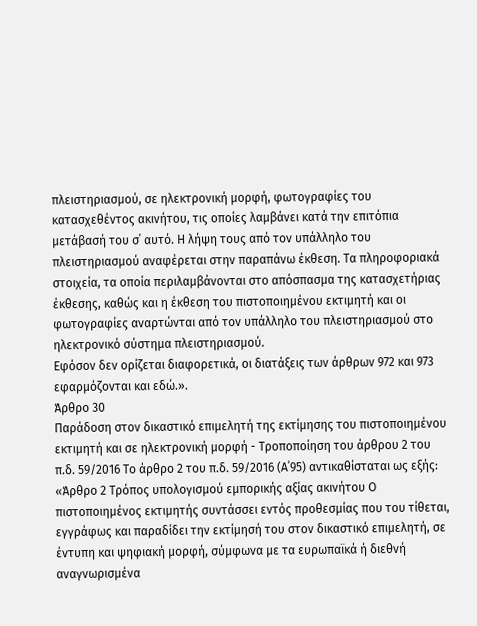πλειστηριασμού, σε ηλεκτρονική μορφή, φωτογραφίες του κατασχεθέντος ακινήτου, τις οποίες λαμβάνει κατά την επιτόπια μετάβασή του σ΄ αυτό. Η λήψη τους από τον υπάλληλο του πλειστηριασμού αναφέρεται στην παραπάνω έκθεση. Τα πληροφοριακά στοιχεία, τα οποία περιλαμβάνονται στο απόσπασμα της κατασχετήριας έκθεσης, καθώς και η έκθεση του πιστοποιημένου εκτιμητή και οι φωτογραφίες αναρτώνται από τον υπάλληλο του πλειστηριασμού στο ηλεκτρονικό σύστημα πλειστηριασμού.
Εφόσον δεν ορίζεται διαφορετικά, οι διατάξεις των άρθρων 972 και 973 εφαρμόζονται και εδώ.».
Άρθρο 30
Παράδοση στον δικαστικό επιμελητή της εκτίμησης του πιστοποιημένου εκτιμητή και σε ηλεκτρονική μορφή - Τροποποίηση του άρθρου 2 του π.δ. 59/2016 Το άρθρο 2 του π.δ. 59/2016 (Α΄95) αντικαθίσταται ως εξής: «Άρθρο 2 Τρόπος υπολογισμού εμπορικής αξίας ακινήτου Ο πιστοποιημένος εκτιμητής συντάσσει εντός προθεσμίας που του τίθεται, εγγράφως και παραδίδει την εκτίμησή του στον δικαστικό επιμελητή, σε έντυπη και ψηφιακή μορφή, σύμφωνα με τα ευρωπαϊκά ή διεθνή αναγνωρισμένα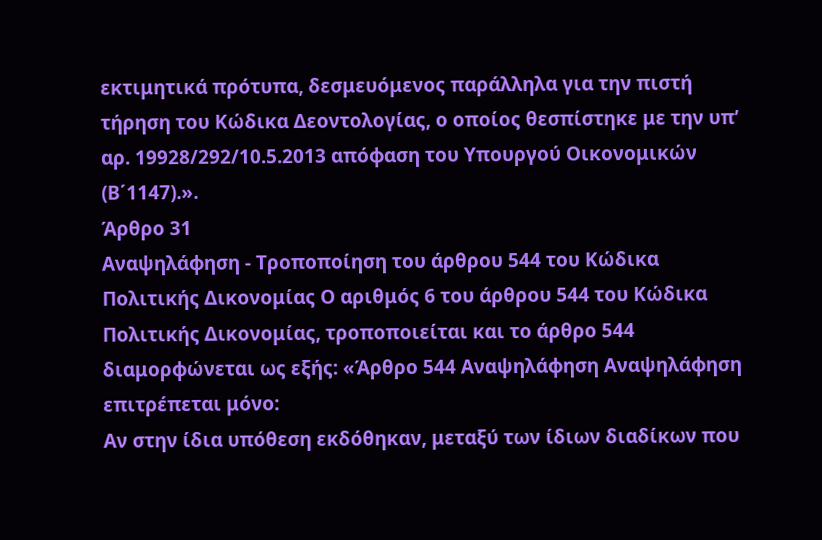εκτιμητικά πρότυπα, δεσμευόμενος παράλληλα για την πιστή τήρηση του Κώδικα Δεοντολογίας, ο οποίος θεσπίστηκε με την υπ’ αρ. 19928/292/10.5.2013 απόφαση του Υπουργού Οικονομικών (Β΄1147).».
Άρθρο 31
Αναψηλάφηση - Τροποποίηση του άρθρου 544 του Κώδικα Πολιτικής Δικονομίας Ο αριθμός 6 του άρθρου 544 του Κώδικα Πολιτικής Δικονομίας, τροποποιείται και το άρθρο 544 διαμορφώνεται ως εξής: «Άρθρο 544 Αναψηλάφηση Αναψηλάφηση επιτρέπεται μόνο:
Αν στην ίδια υπόθεση εκδόθηκαν, μεταξύ των ίδιων διαδίκων που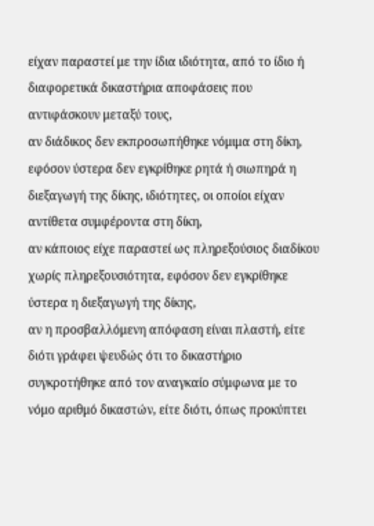είχαν παραστεί με την ίδια ιδιότητα, από το ίδιο ή διαφορετικά δικαστήρια αποφάσεις που αντιφάσκουν μεταξύ τους,
αν διάδικος δεν εκπροσωπήθηκε νόμιμα στη δίκη, εφόσον ύστερα δεν εγκρίθηκε ρητά ή σιωπηρά η διεξαγωγή της δίκης, ιδιότητες, οι οποίοι είχαν αντίθετα συμφέροντα στη δίκη,
αν κάποιος είχε παραστεί ως πληρεξούσιος διαδίκου χωρίς πληρεξουσιότητα, εφόσον δεν εγκρίθηκε ύστερα η διεξαγωγή της δίκης,
αν η προσβαλλόμενη απόφαση είναι πλαστή, είτε διότι γράφει ψευδώς ότι το δικαστήριο συγκροτήθηκε από τον αναγκαίο σύμφωνα με το νόμο αριθμό δικαστών, είτε διότι, όπως προκύπτει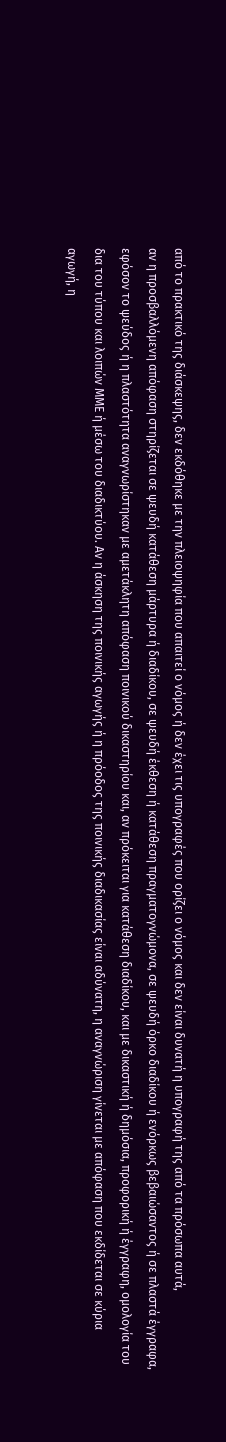από το πρακτικό της διάσκεψης, δεν εκδόθηκε με την πλειοψηφία που απαιτεί ο νόμος ή δεν έχει τις υπογραφές που ορίζει ο νόμος και δεν είναι δυνατή η υπογραφή της από τα πρόσωπα αυτά,
αν η προσβαλλόμενη απόφαση στηρίζεται σε ψευδή κατάθεση μάρτυρα ή διαδίκου, σε ψευδή έκθεση ή κατάθεση πραγματογνώμονα, σε ψευδή όρκο διαδίκου ή ενόρκως βεβαιώσαντος ή σε πλαστά έγγραφα, εφόσον το ψεύδος ή η πλαστότητα αναγνωρίστηκαν με αμετάκλητη απόφαση ποινικού δικαστηρίου και, αν πρόκειται για κατάθεση διαδίκου, και με δικαστική ή δημόσια, προφορική ή έγγραφη, ομολογία του δια του τύπου και λοιπών ΜΜΕ ή μέσω του διαδικτύου. Αν η άσκηση της ποινικής αγωγής ή η πρόοδος της ποινικής διαδικασίας είναι αδύνατη, η αναγνώριση γίνεται με απόφαση που εκδίδεται σε κύρια αγωγή, η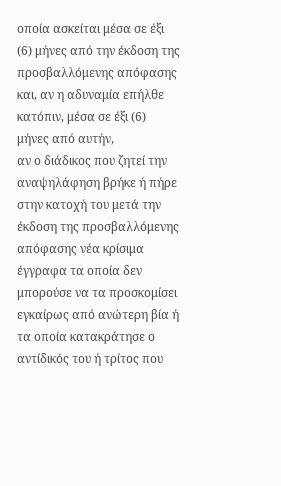οποία ασκείται μέσα σε έξι (6) μήνες από την έκδοση της προσβαλλόμενης απόφασης και, αν η αδυναμία επήλθε κατόπιν, μέσα σε έξι (6) μήνες από αυτήν,
αν ο διάδικος που ζητεί την αναψηλάφηση βρήκε ή πήρε στην κατοχή του μετά την έκδοση της προσβαλλόμενης απόφασης νέα κρίσιμα έγγραφα τα οποία δεν μπορούσε να τα προσκομίσει εγκαίρως από ανώτερη βία ή τα οποία κατακράτησε ο αντίδικός του ή τρίτος που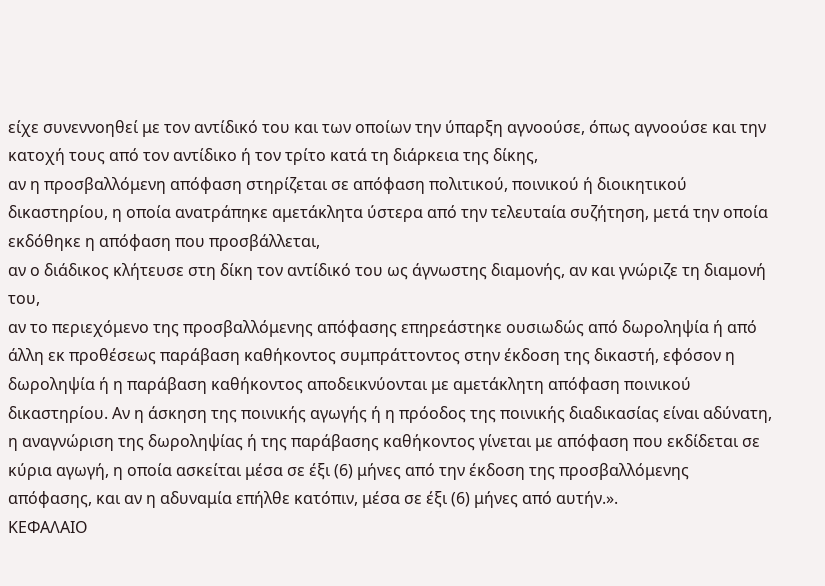είχε συνεννοηθεί με τον αντίδικό του και των οποίων την ύπαρξη αγνοούσε, όπως αγνοούσε και την κατοχή τους από τον αντίδικο ή τον τρίτο κατά τη διάρκεια της δίκης,
αν η προσβαλλόμενη απόφαση στηρίζεται σε απόφαση πολιτικού, ποινικού ή διοικητικού δικαστηρίου, η οποία ανατράπηκε αμετάκλητα ύστερα από την τελευταία συζήτηση, μετά την οποία εκδόθηκε η απόφαση που προσβάλλεται,
αν ο διάδικος κλήτευσε στη δίκη τον αντίδικό του ως άγνωστης διαμονής, αν και γνώριζε τη διαμονή του,
αν το περιεχόμενο της προσβαλλόμενης απόφασης επηρεάστηκε ουσιωδώς από δωροληψία ή από άλλη εκ προθέσεως παράβαση καθήκοντος συμπράττοντος στην έκδοση της δικαστή, εφόσον η δωροληψία ή η παράβαση καθήκοντος αποδεικνύονται με αμετάκλητη απόφαση ποινικού δικαστηρίου. Αν η άσκηση της ποινικής αγωγής ή η πρόοδος της ποινικής διαδικασίας είναι αδύνατη, η αναγνώριση της δωροληψίας ή της παράβασης καθήκοντος γίνεται με απόφαση που εκδίδεται σε κύρια αγωγή, η οποία ασκείται μέσα σε έξι (6) μήνες από την έκδοση της προσβαλλόμενης απόφασης, και αν η αδυναμία επήλθε κατόπιν, μέσα σε έξι (6) μήνες από αυτήν.».
ΚΕΦΑΛΑΙΟ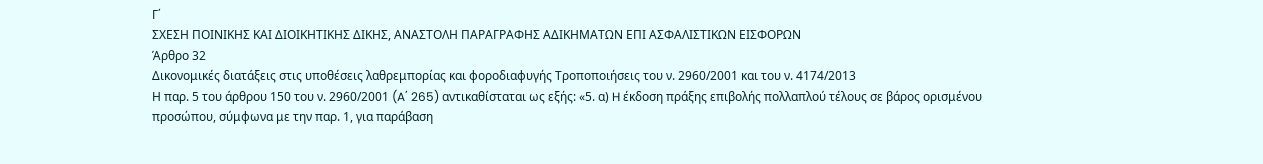Γ΄
ΣΧΕΣΗ ΠΟΙΝΙΚΗΣ ΚΑΙ ΔΙΟΙΚΗΤΙΚΗΣ ΔΙΚΗΣ, ΑΝΑΣΤΟΛΗ ΠΑΡΑΓΡΑΦΗΣ ΑΔΙΚΗΜΑΤΩΝ ΕΠΙ ΑΣΦΑΛΙΣΤΙΚΩΝ ΕΙΣΦΟΡΩΝ
Άρθρο 32
Δικονομικές διατάξεις στις υποθέσεις λαθρεμπορίας και φοροδιαφυγής Τροποποιήσεις του ν. 2960/2001 και του ν. 4174/2013
Η παρ. 5 του άρθρου 150 του ν. 2960/2001 (A΄ 265) αντικαθίσταται ως εξής: «5. α) H έκδοση πράξης επιβολής πολλαπλού τέλους σε βάρος ορισμένου προσώπου, σύμφωνα με την παρ. 1, για παράβαση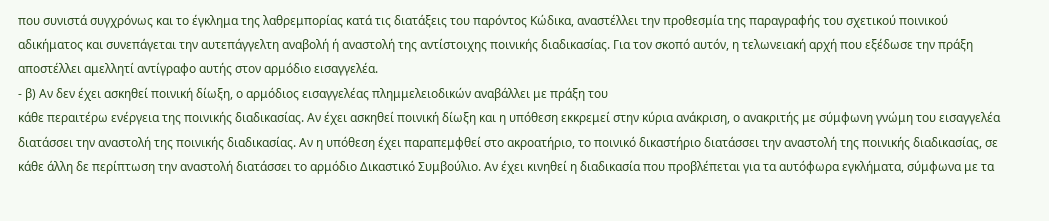που συνιστά συγχρόνως και το έγκλημα της λαθρεμπορίας κατά τις διατάξεις του παρόντος Κώδικα, αναστέλλει την προθεσμία της παραγραφής του σχετικού ποινικού αδικήματος και συνεπάγεται την αυτεπάγγελτη αναβολή ή αναστολή της αντίστοιχης ποινικής διαδικασίας. Για τον σκοπό αυτόν, η τελωνειακή αρχή που εξέδωσε την πράξη αποστέλλει αμελλητί αντίγραφο αυτής στον αρμόδιο εισαγγελέα.
- β) Αν δεν έχει ασκηθεί ποινική δίωξη, ο αρμόδιος εισαγγελέας πλημμελειοδικών αναβάλλει με πράξη του
κάθε περαιτέρω ενέργεια της ποινικής διαδικασίας. Αν έχει ασκηθεί ποινική δίωξη και η υπόθεση εκκρεμεί στην κύρια ανάκριση, ο ανακριτής με σύμφωνη γνώμη του εισαγγελέα διατάσσει την αναστολή της ποινικής διαδικασίας. Αν η υπόθεση έχει παραπεμφθεί στο ακροατήριο, το ποινικό δικαστήριο διατάσσει την αναστολή της ποινικής διαδικασίας, σε κάθε άλλη δε περίπτωση την αναστολή διατάσσει το αρμόδιο Δικαστικό Συμβούλιο. Αν έχει κινηθεί η διαδικασία που προβλέπεται για τα αυτόφωρα εγκλήματα, σύμφωνα με τα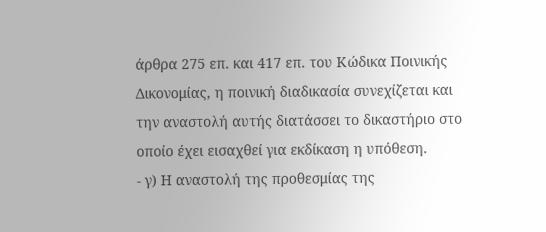άρθρα 275 επ. και 417 επ. του Κώδικα Ποινικής Δικονομίας, η ποινική διαδικασία συνεχίζεται και την αναστολή αυτής διατάσσει το δικαστήριο στο οποίο έχει εισαχθεί για εκδίκαση η υπόθεση.
- γ) Η αναστολή της προθεσμίας της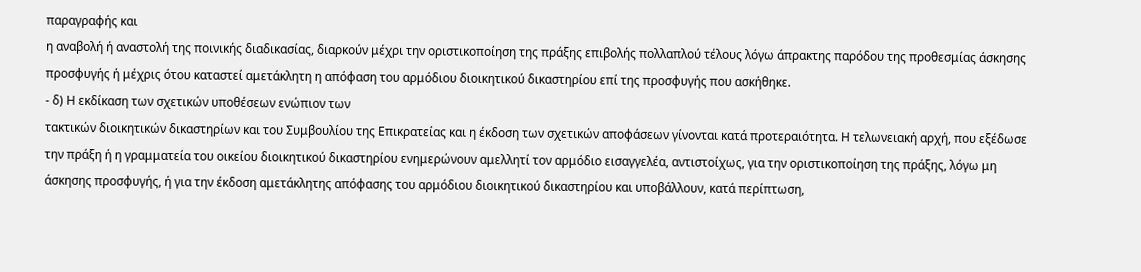παραγραφής και
η αναβολή ή αναστολή της ποινικής διαδικασίας, διαρκούν μέχρι την οριστικοποίηση της πράξης επιβολής πολλαπλού τέλους λόγω άπρακτης παρόδου της προθεσμίας άσκησης προσφυγής ή μέχρις ότου καταστεί αμετάκλητη η απόφαση του αρμόδιου διοικητικού δικαστηρίου επί της προσφυγής που ασκήθηκε.
- δ) Η εκδίκαση των σχετικών υποθέσεων ενώπιον των
τακτικών διοικητικών δικαστηρίων και του Συμβουλίου της Επικρατείας και η έκδοση των σχετικών αποφάσεων γίνονται κατά προτεραιότητα. Η τελωνειακή αρχή, που εξέδωσε την πράξη ή η γραμματεία του οικείου διοικητικού δικαστηρίου ενημερώνουν αμελλητί τον αρμόδιο εισαγγελέα, αντιστοίχως, για την οριστικοποίηση της πράξης, λόγω μη άσκησης προσφυγής, ή για την έκδοση αμετάκλητης απόφασης του αρμόδιου διοικητικού δικαστηρίου και υποβάλλουν, κατά περίπτωση,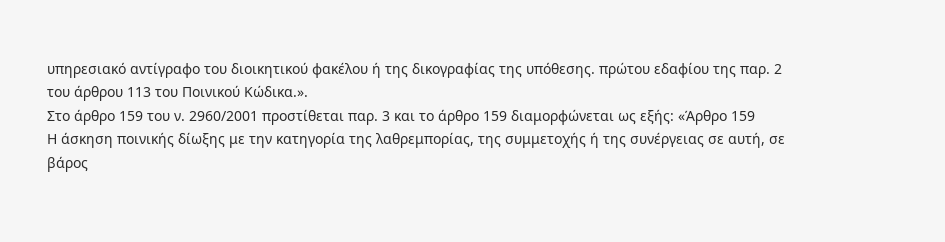υπηρεσιακό αντίγραφο του διοικητικού φακέλου ή της δικογραφίας της υπόθεσης. πρώτου εδαφίου της παρ. 2 του άρθρου 113 του Ποινικού Κώδικα.».
Στο άρθρο 159 του ν. 2960/2001 προστίθεται παρ. 3 και το άρθρο 159 διαμορφώνεται ως εξής: «Άρθρο 159
Η άσκηση ποινικής δίωξης με την κατηγορία της λαθρεμπορίας, της συμμετοχής ή της συνέργειας σε αυτή, σε βάρος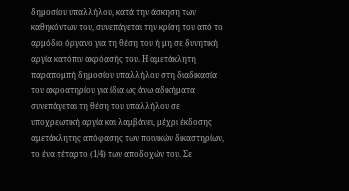δημοσίου υπαλλήλου, κατά την άσκηση των καθηκόντων του, συνεπάγεται την κρίση του από το αρμόδιο όργανο για τη θέση του ή μη σε δυνητική αργία κατόπιν ακρόασής του. Η αμετάκλητη παραπομπή δημοσίου υπαλλήλου στη διαδικασία του ακροατηρίου για ίδια ως άνω αδικήματα συνεπάγεται τη θέση του υπαλλήλου σε υποχρεωτική αργία και λαμβάνει, μέχρι έκδοσης αμετάκλητης απόφασης των ποινικών δικαστηρίων, το ένα τέταρτο (1/4) των αποδοχών του. Σε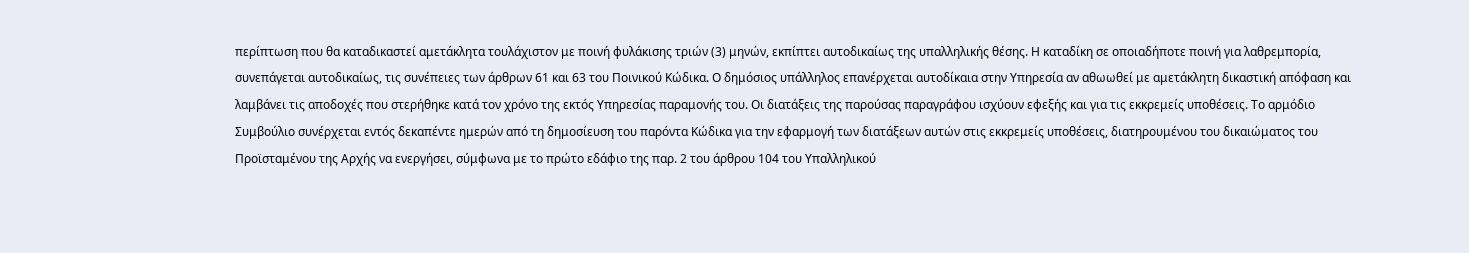περίπτωση που θα καταδικαστεί αμετάκλητα τουλάχιστον με ποινή φυλάκισης τριών (3) μηνών, εκπίπτει αυτοδικαίως της υπαλληλικής θέσης. Η καταδίκη σε οποιαδήποτε ποινή για λαθρεμπορία, συνεπάγεται αυτοδικαίως, τις συνέπειες των άρθρων 61 και 63 του Ποινικού Κώδικα. Ο δημόσιος υπάλληλος επανέρχεται αυτοδίκαια στην Υπηρεσία αν αθωωθεί με αμετάκλητη δικαστική απόφαση και λαμβάνει τις αποδοχές που στερήθηκε κατά τον χρόνο της εκτός Υπηρεσίας παραμονής του. Οι διατάξεις της παρούσας παραγράφου ισχύουν εφεξής και για τις εκκρεμείς υποθέσεις. Το αρμόδιο Συμβούλιο συνέρχεται εντός δεκαπέντε ημερών από τη δημοσίευση του παρόντα Κώδικα για την εφαρμογή των διατάξεων αυτών στις εκκρεμείς υποθέσεις, διατηρουμένου του δικαιώματος του Προϊσταμένου της Αρχής να ενεργήσει, σύμφωνα με το πρώτο εδάφιο της παρ. 2 του άρθρου 104 του Υπαλληλικού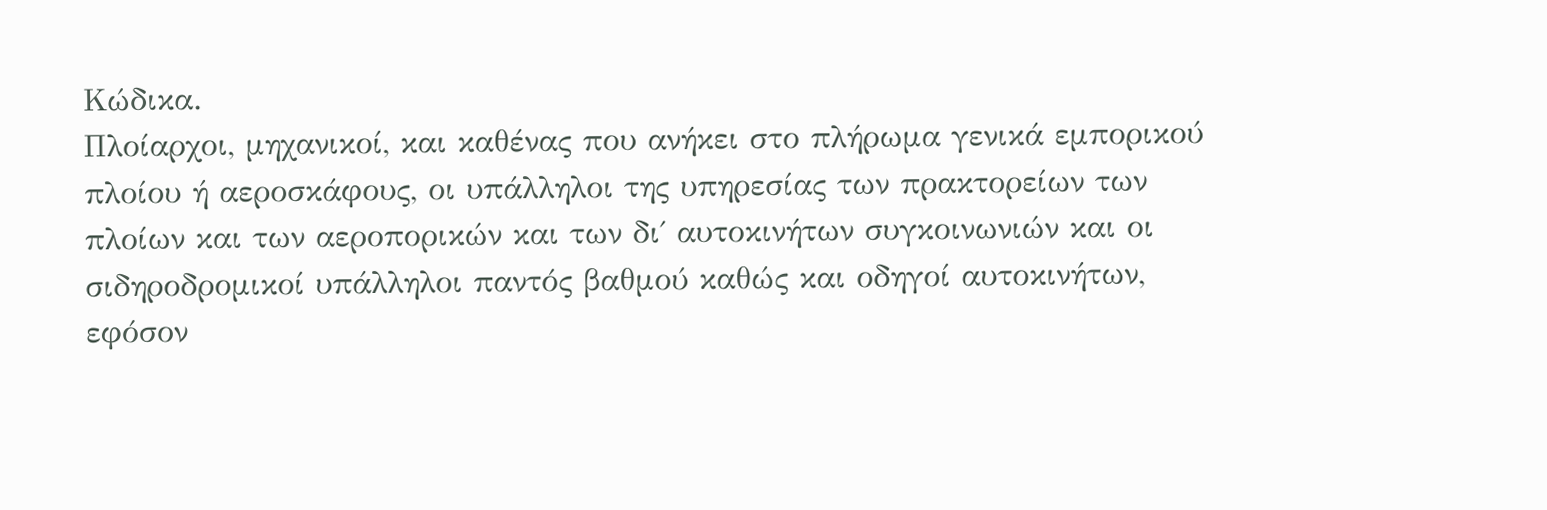Κώδικα.
Πλοίαρχοι, μηχανικοί, και καθένας που ανήκει στο πλήρωμα γενικά εμπορικού πλοίου ή αεροσκάφους, οι υπάλληλοι της υπηρεσίας των πρακτορείων των πλοίων και των αεροπορικών και των δι΄ αυτοκινήτων συγκοινωνιών και οι σιδηροδρομικοί υπάλληλοι παντός βαθμού καθώς και οδηγοί αυτοκινήτων, εφόσον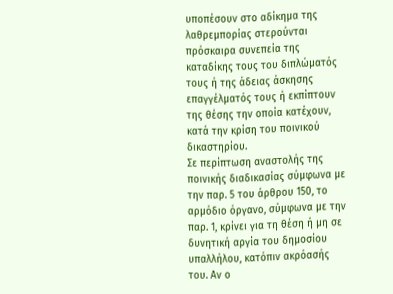υποπέσουν στο αδίκημα της λαθρεμπορίας στερούνται πρόσκαιρα συνεπεία της καταδίκης τους του διπλώματός τους ή της άδειας άσκησης επαγγέλματός τους ή εκπίπτουν της θέσης την οποία κατέχουν, κατά την κρίση του ποινικού δικαστηρίου.
Σε περίπτωση αναστολής της ποινικής διαδικασίας σύμφωνα με την παρ. 5 του άρθρου 150, το αρμόδιο όργανο, σύμφωνα με την παρ. 1, κρίνει για τη θέση ή μη σε δυνητική αργία του δημοσίου υπαλλήλου, κατόπιν ακρόασής του. Αν ο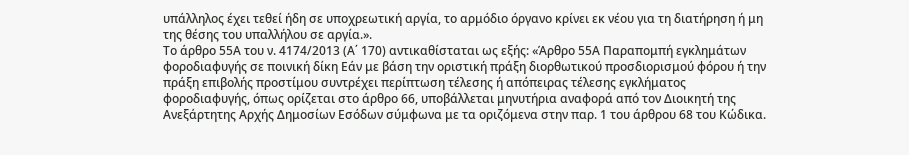υπάλληλος έχει τεθεί ήδη σε υποχρεωτική αργία, το αρμόδιο όργανο κρίνει εκ νέου για τη διατήρηση ή μη της θέσης του υπαλλήλου σε αργία.».
Το άρθρο 55Α του ν. 4174/2013 (Α΄ 170) αντικαθίσταται ως εξής: «Άρθρο 55Α Παραπομπή εγκλημάτων φοροδιαφυγής σε ποινική δίκη Εάν με βάση την οριστική πράξη διορθωτικού προσδιορισμού φόρου ή την πράξη επιβολής προστίμου συντρέχει περίπτωση τέλεσης ή απόπειρας τέλεσης εγκλήματος φοροδιαφυγής, όπως ορίζεται στο άρθρο 66, υποβάλλεται μηνυτήρια αναφορά από τον Διοικητή της Ανεξάρτητης Αρχής Δημοσίων Εσόδων σύμφωνα με τα οριζόμενα στην παρ. 1 του άρθρου 68 του Κώδικα.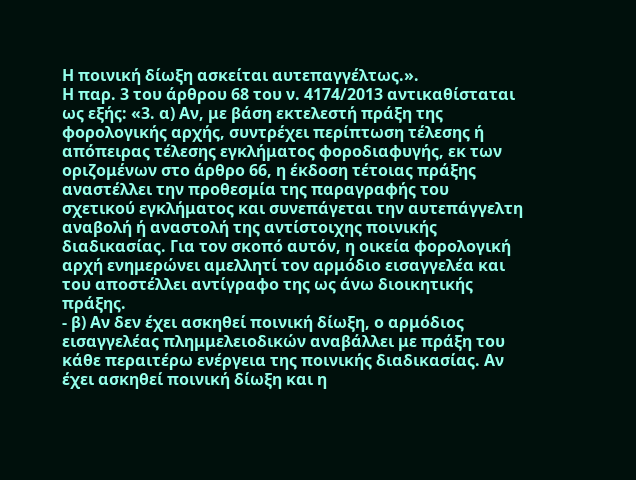Η ποινική δίωξη ασκείται αυτεπαγγέλτως.».
Η παρ. 3 του άρθρου 68 του ν. 4174/2013 αντικαθίσταται ως εξής: «3. α) Αν, με βάση εκτελεστή πράξη της φορολογικής αρχής, συντρέχει περίπτωση τέλεσης ή απόπειρας τέλεσης εγκλήματος φοροδιαφυγής, εκ των οριζομένων στο άρθρο 66, η έκδοση τέτοιας πράξης αναστέλλει την προθεσμία της παραγραφής του σχετικού εγκλήματος και συνεπάγεται την αυτεπάγγελτη αναβολή ή αναστολή της αντίστοιχης ποινικής διαδικασίας. Για τον σκοπό αυτόν, η οικεία φορολογική αρχή ενημερώνει αμελλητί τον αρμόδιο εισαγγελέα και του αποστέλλει αντίγραφο της ως άνω διοικητικής πράξης.
- β) Αν δεν έχει ασκηθεί ποινική δίωξη, ο αρμόδιος εισαγγελέας πλημμελειοδικών αναβάλλει με πράξη του
κάθε περαιτέρω ενέργεια της ποινικής διαδικασίας. Αν έχει ασκηθεί ποινική δίωξη και η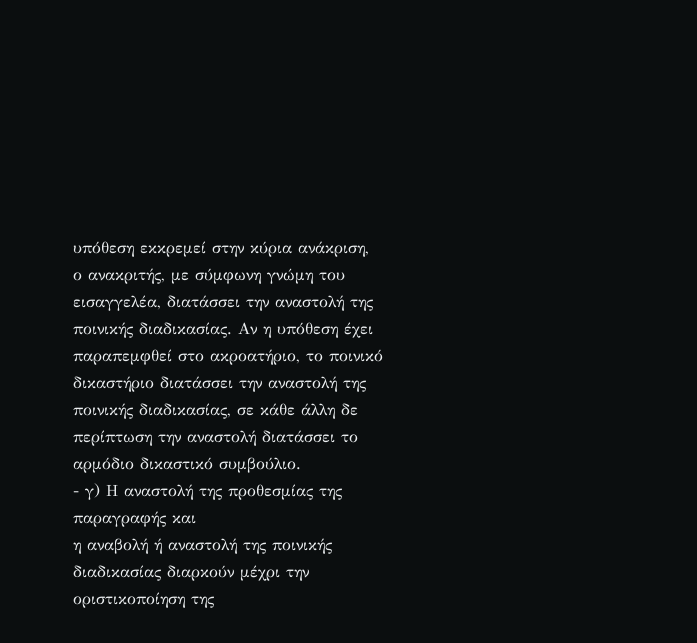υπόθεση εκκρεμεί στην κύρια ανάκριση, ο ανακριτής, με σύμφωνη γνώμη του εισαγγελέα, διατάσσει την αναστολή της ποινικής διαδικασίας. Αν η υπόθεση έχει παραπεμφθεί στο ακροατήριο, το ποινικό δικαστήριο διατάσσει την αναστολή της ποινικής διαδικασίας, σε κάθε άλλη δε περίπτωση την αναστολή διατάσσει το αρμόδιο δικαστικό συμβούλιο.
- γ) Η αναστολή της προθεσμίας της παραγραφής και
η αναβολή ή αναστολή της ποινικής διαδικασίας διαρκούν μέχρι την οριστικοποίηση της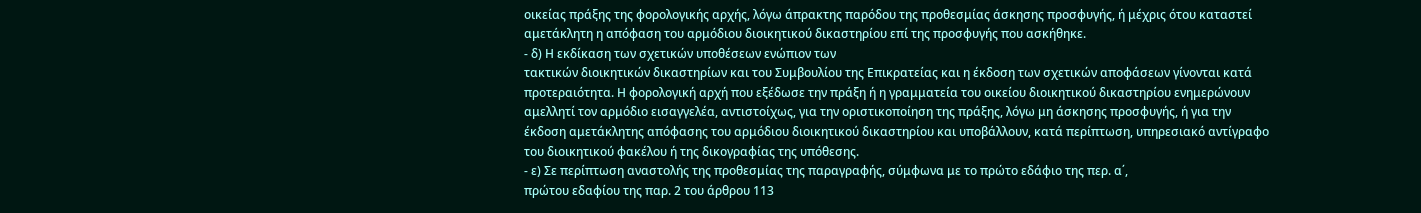οικείας πράξης της φορολογικής αρχής, λόγω άπρακτης παρόδου της προθεσμίας άσκησης προσφυγής, ή μέχρις ότου καταστεί αμετάκλητη η απόφαση του αρμόδιου διοικητικού δικαστηρίου επί της προσφυγής που ασκήθηκε.
- δ) Η εκδίκαση των σχετικών υποθέσεων ενώπιον των
τακτικών διοικητικών δικαστηρίων και του Συμβουλίου της Επικρατείας και η έκδοση των σχετικών αποφάσεων γίνονται κατά προτεραιότητα. Η φορολογική αρχή που εξέδωσε την πράξη ή η γραμματεία του οικείου διοικητικού δικαστηρίου ενημερώνουν αμελλητί τον αρμόδιο εισαγγελέα, αντιστοίχως, για την οριστικοποίηση της πράξης, λόγω μη άσκησης προσφυγής, ή για την έκδοση αμετάκλητης απόφασης του αρμόδιου διοικητικού δικαστηρίου και υποβάλλουν, κατά περίπτωση, υπηρεσιακό αντίγραφο του διοικητικού φακέλου ή της δικογραφίας της υπόθεσης.
- ε) Σε περίπτωση αναστολής της προθεσμίας της παραγραφής, σύμφωνα με το πρώτο εδάφιο της περ. α΄,
πρώτου εδαφίου της παρ. 2 του άρθρου 113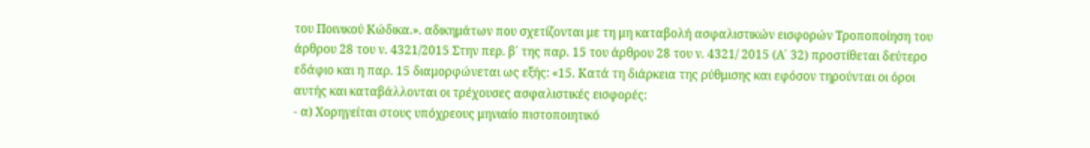του Ποινικού Κώδικα.». αδικημάτων που σχετίζονται με τη μη καταβολή ασφαλιστικών εισφορών Τροποποίηση του άρθρου 28 του ν. 4321/2015 Στην περ. β΄ της παρ. 15 του άρθρου 28 του ν. 4321/ 2015 (Α΄ 32) προστίθεται δεύτερο εδάφιο και η παρ. 15 διαμορφώνεται ως εξής: «15. Κατά τη διάρκεια της ρύθμισης και εφόσον τηρούνται οι όροι αυτής και καταβάλλονται οι τρέχουσες ασφαλιστικές εισφορές:
- α) Χορηγείται στους υπόχρεους μηνιαίο πιστοποιητικό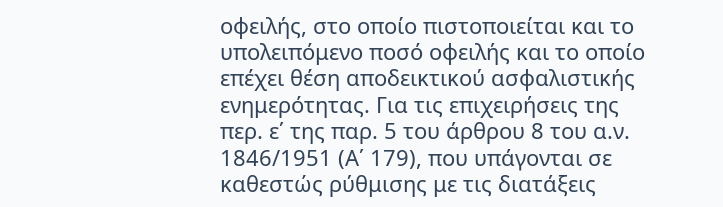οφειλής, στο οποίο πιστοποιείται και το υπολειπόμενο ποσό οφειλής και το οποίο επέχει θέση αποδεικτικού ασφαλιστικής ενημερότητας. Για τις επιχειρήσεις της περ. ε΄ της παρ. 5 του άρθρου 8 του α.ν. 1846/1951 (Α΄ 179), που υπάγονται σε καθεστώς ρύθμισης με τις διατάξεις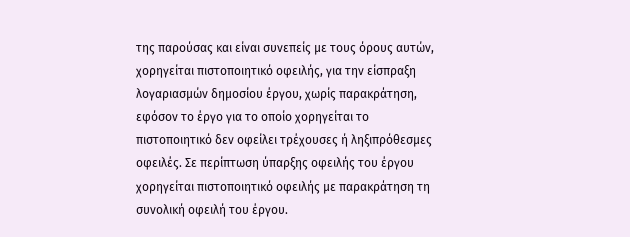της παρούσας και είναι συνεπείς με τους όρους αυτών, χορηγείται πιστοποιητικό οφειλής, για την είσπραξη λογαριασμών δημοσίου έργου, χωρίς παρακράτηση, εφόσον το έργο για το οποίο χορηγείται το πιστοποιητικό δεν οφείλει τρέχουσες ή ληξιπρόθεσμες οφειλές. Σε περίπτωση ύπαρξης οφειλής του έργου χορηγείται πιστοποιητικό οφειλής με παρακράτηση τη συνολική οφειλή του έργου.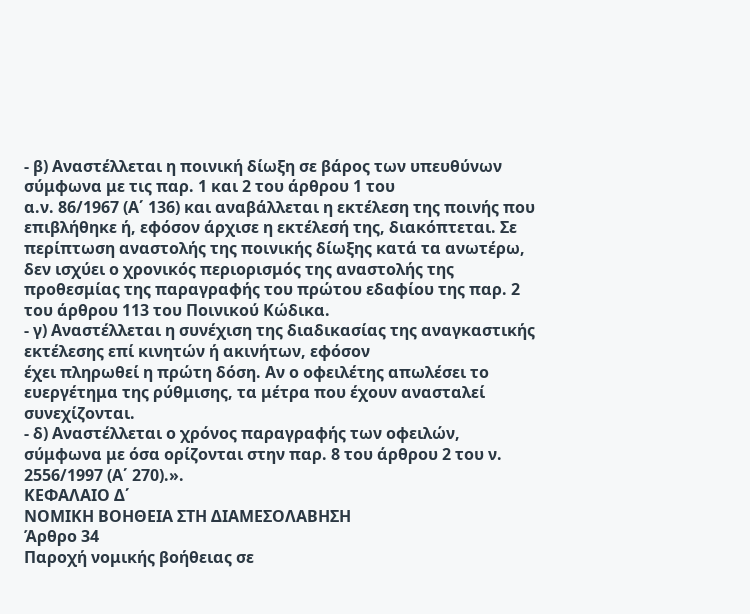- β) Αναστέλλεται η ποινική δίωξη σε βάρος των υπευθύνων σύμφωνα με τις παρ. 1 και 2 του άρθρου 1 του
α.ν. 86/1967 (Α΄ 136) και αναβάλλεται η εκτέλεση της ποινής που επιβλήθηκε ή, εφόσον άρχισε η εκτέλεσή της, διακόπτεται. Σε περίπτωση αναστολής της ποινικής δίωξης κατά τα ανωτέρω, δεν ισχύει ο χρονικός περιορισμός της αναστολής της προθεσμίας της παραγραφής του πρώτου εδαφίου της παρ. 2 του άρθρου 113 του Ποινικού Κώδικα.
- γ) Αναστέλλεται η συνέχιση της διαδικασίας της αναγκαστικής εκτέλεσης επί κινητών ή ακινήτων, εφόσον
έχει πληρωθεί η πρώτη δόση. Αν ο οφειλέτης απωλέσει το ευεργέτημα της ρύθμισης, τα μέτρα που έχουν ανασταλεί συνεχίζονται.
- δ) Αναστέλλεται ο χρόνος παραγραφής των οφειλών,
σύμφωνα με όσα ορίζονται στην παρ. 8 του άρθρου 2 του ν. 2556/1997 (Α΄ 270).».
ΚΕΦΑΛΑΙΟ Δ΄
ΝΟΜΙΚΗ ΒΟΗΘΕΙΑ ΣΤΗ ΔΙΑΜΕΣΟΛΑΒΗΣΗ
Άρθρο 34
Παροχή νομικής βοήθειας σε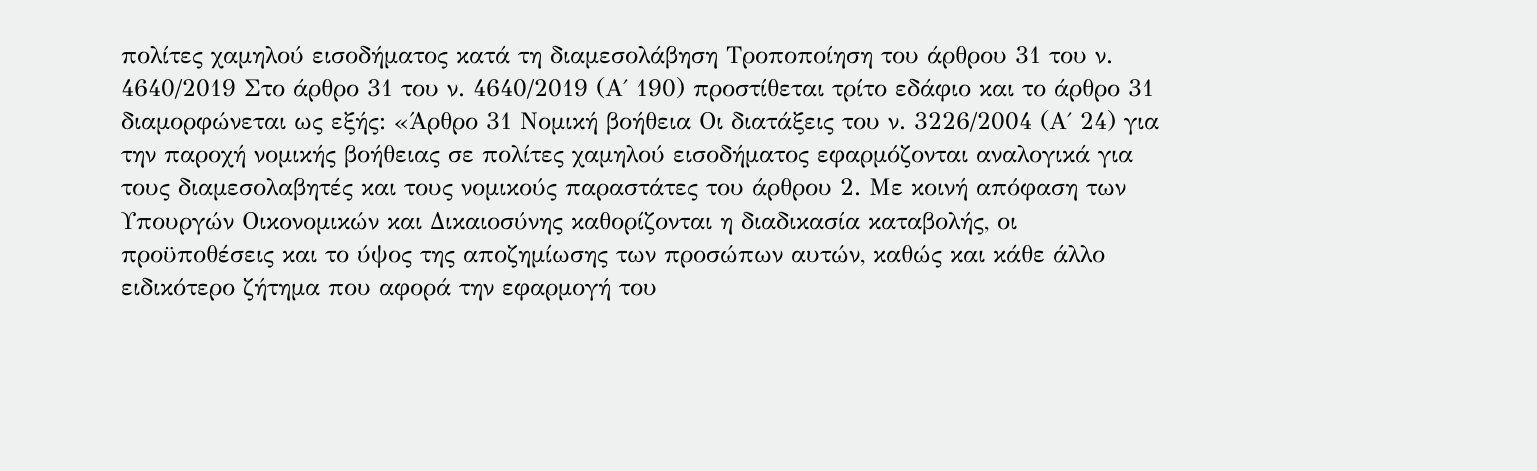πολίτες χαμηλού εισοδήματος κατά τη διαμεσολάβηση Τροποποίηση του άρθρου 31 του ν. 4640/2019 Στο άρθρο 31 του ν. 4640/2019 (Α΄ 190) προστίθεται τρίτο εδάφιο και το άρθρο 31 διαμορφώνεται ως εξής: «Άρθρο 31 Νομική βοήθεια Οι διατάξεις του ν. 3226/2004 (Α΄ 24) για την παροχή νομικής βοήθειας σε πολίτες χαμηλού εισοδήματος εφαρμόζονται αναλογικά για τους διαμεσολαβητές και τους νομικούς παραστάτες του άρθρου 2. Με κοινή απόφαση των Υπουργών Οικονομικών και Δικαιοσύνης καθορίζονται η διαδικασία καταβολής, οι προϋποθέσεις και το ύψος της αποζημίωσης των προσώπων αυτών, καθώς και κάθε άλλο ειδικότερο ζήτημα που αφορά την εφαρμογή του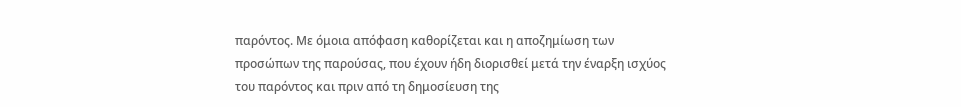παρόντος. Με όμοια απόφαση καθορίζεται και η αποζημίωση των προσώπων της παρούσας, που έχουν ήδη διορισθεί μετά την έναρξη ισχύος του παρόντος και πριν από τη δημοσίευση της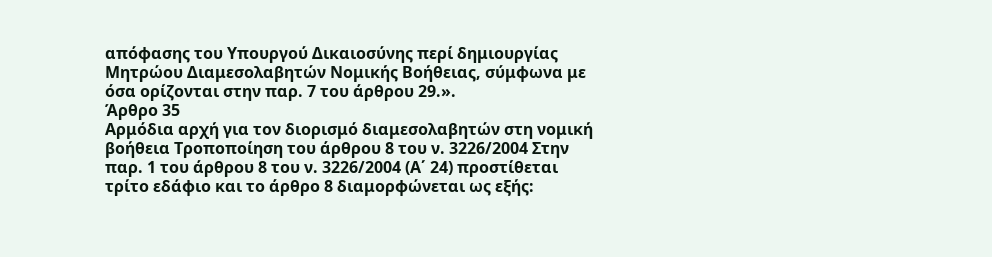απόφασης του Υπουργού Δικαιοσύνης περί δημιουργίας Μητρώου Διαμεσολαβητών Νομικής Βοήθειας, σύμφωνα με όσα ορίζονται στην παρ. 7 του άρθρου 29.».
Άρθρο 35
Αρμόδια αρχή για τον διορισμό διαμεσολαβητών στη νομική βοήθεια Τροποποίηση του άρθρου 8 του ν. 3226/2004 Στην παρ. 1 του άρθρου 8 του ν. 3226/2004 (Α΄ 24) προστίθεται τρίτο εδάφιο και το άρθρο 8 διαμορφώνεται ως εξής: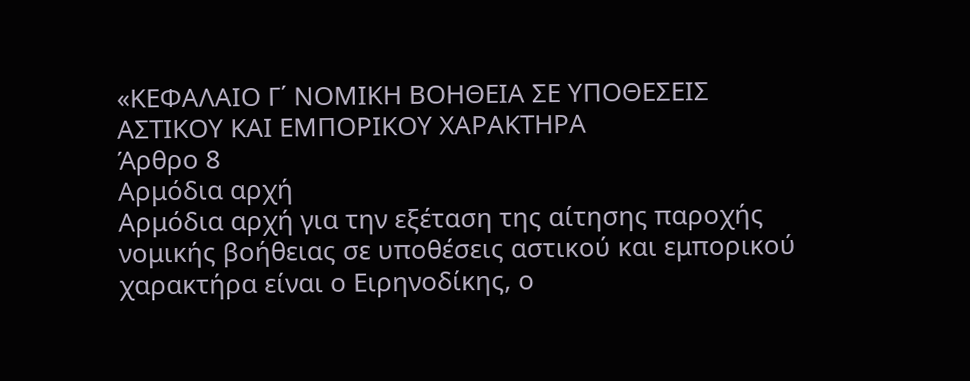«ΚΕΦΑΛΑΙΟ Γ΄ ΝΟΜΙΚΗ ΒΟΗΘΕΙΑ ΣΕ ΥΠΟΘΕΣΕΙΣ ΑΣΤΙΚΟΥ ΚΑΙ ΕΜΠΟΡΙΚΟΥ ΧΑΡΑΚΤΗΡΑ
Άρθρο 8
Αρμόδια αρχή
Αρμόδια αρχή για την εξέταση της αίτησης παροχής νομικής βοήθειας σε υποθέσεις αστικού και εμπορικού χαρακτήρα είναι ο Ειρηνοδίκης, ο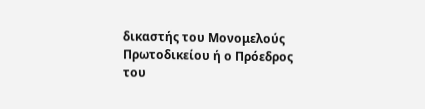δικαστής του Μονομελούς Πρωτοδικείου ή ο Πρόεδρος του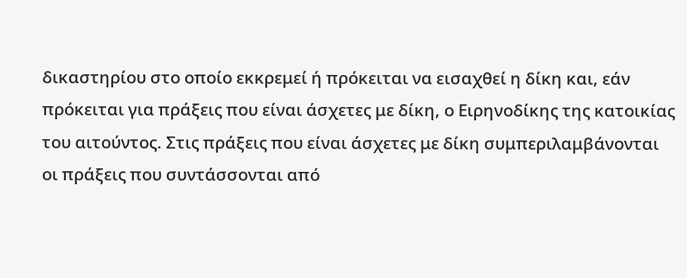δικαστηρίου στο οποίο εκκρεμεί ή πρόκειται να εισαχθεί η δίκη και, εάν πρόκειται για πράξεις που είναι άσχετες με δίκη, ο Ειρηνοδίκης της κατοικίας του αιτούντος. Στις πράξεις που είναι άσχετες με δίκη συμπεριλαμβάνονται οι πράξεις που συντάσσονται από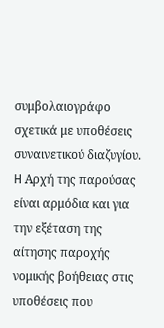συμβολαιογράφο σχετικά με υποθέσεις συναινετικού διαζυγίου. H Αρχή της παρούσας είναι αρμόδια και για την εξέταση της αίτησης παροχής νομικής βοήθειας στις υποθέσεις που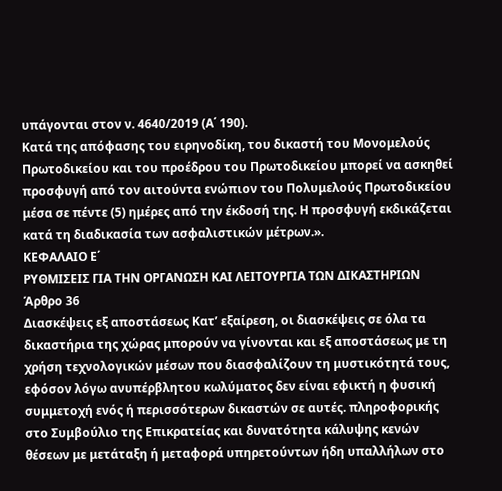υπάγονται στον ν. 4640/2019 (Α΄ 190).
Κατά της απόφασης του ειρηνοδίκη, του δικαστή του Μονομελούς Πρωτοδικείου και του προέδρου του Πρωτοδικείου μπορεί να ασκηθεί προσφυγή από τον αιτούντα ενώπιον του Πολυμελούς Πρωτοδικείου μέσα σε πέντε (5) ημέρες από την έκδοσή της. Η προσφυγή εκδικάζεται κατά τη διαδικασία των ασφαλιστικών μέτρων.».
ΚΕΦΑΛΑΙΟ Ε΄
ΡΥΘΜΙΣΕΙΣ ΓΙΑ ΤΗΝ ΟΡΓΑΝΩΣΗ ΚΑΙ ΛΕΙΤΟΥΡΓΙΑ ΤΩΝ ΔΙΚΑΣΤΗΡΙΩΝ
Άρθρο 36
Διασκέψεις εξ αποστάσεως Κατ’ εξαίρεση, οι διασκέψεις σε όλα τα δικαστήρια της χώρας μπορούν να γίνονται και εξ αποστάσεως με τη χρήση τεχνολογικών μέσων που διασφαλίζουν τη μυστικότητά τους, εφόσον λόγω ανυπέρβλητου κωλύματος δεν είναι εφικτή η φυσική συμμετοχή ενός ή περισσότερων δικαστών σε αυτές. πληροφορικής στο Συμβούλιο της Επικρατείας και δυνατότητα κάλυψης κενών θέσεων με μετάταξη ή μεταφορά υπηρετούντων ήδη υπαλλήλων στο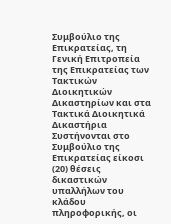Συμβούλιο της Επικρατείας, τη Γενική Επιτροπεία της Επικρατείας των Τακτικών Διοικητικών Δικαστηρίων και στα Τακτικά Διοικητικά Δικαστήρια
Συστήνονται στο Συμβούλιο της Επικρατείας είκοσι (20) θέσεις δικαστικών υπαλλήλων του κλάδου πληροφορικής, οι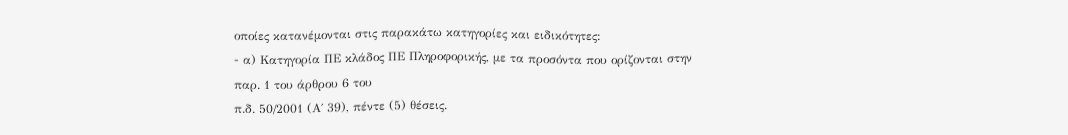οποίες κατανέμονται στις παρακάτω κατηγορίες και ειδικότητες:
- α) Κατηγορία ΠΕ κλάδος ΠΕ Πληροφορικής, με τα προσόντα που ορίζονται στην παρ. 1 του άρθρου 6 του
π.δ. 50/2001 (Α΄ 39), πέντε (5) θέσεις.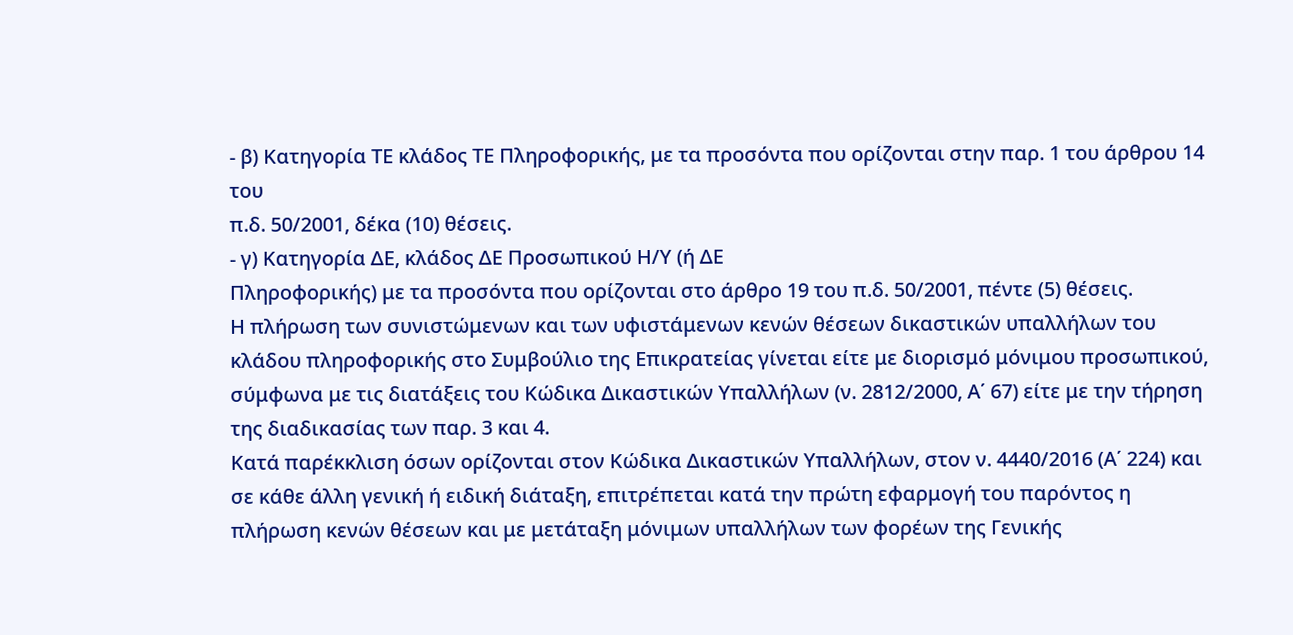- β) Κατηγορία ΤΕ κλάδος ΤΕ Πληροφορικής, με τα προσόντα που ορίζονται στην παρ. 1 του άρθρου 14 του
π.δ. 50/2001, δέκα (10) θέσεις.
- γ) Κατηγορία ΔΕ, κλάδος ΔΕ Προσωπικού Η/Υ (ή ΔΕ
Πληροφορικής) με τα προσόντα που ορίζονται στο άρθρο 19 του π.δ. 50/2001, πέντε (5) θέσεις.
Η πλήρωση των συνιστώμενων και των υφιστάμενων κενών θέσεων δικαστικών υπαλλήλων του κλάδου πληροφορικής στο Συμβούλιο της Επικρατείας γίνεται είτε με διορισμό μόνιμου προσωπικού, σύμφωνα με τις διατάξεις του Κώδικα Δικαστικών Υπαλλήλων (ν. 2812/2000, Α΄ 67) είτε με την τήρηση της διαδικασίας των παρ. 3 και 4.
Κατά παρέκκλιση όσων ορίζονται στον Κώδικα Δικαστικών Υπαλλήλων, στον ν. 4440/2016 (Α΄ 224) και σε κάθε άλλη γενική ή ειδική διάταξη, επιτρέπεται κατά την πρώτη εφαρμογή του παρόντος η πλήρωση κενών θέσεων και με μετάταξη μόνιμων υπαλλήλων των φορέων της Γενικής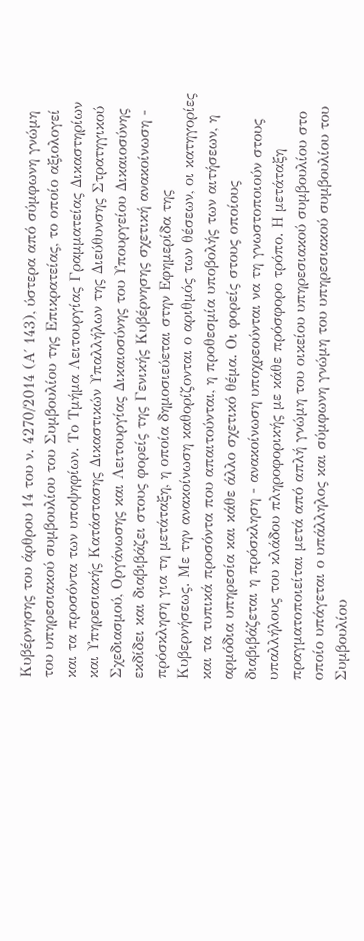Κυβέρνησης του άρθρου 14 του ν. 4270/2014 (Α΄ 143), ύστερα από σύμφωνη γνώμη του υπηρεσιακού συμβουλίου του Συμβουλίου της Επικρατείας, το οποίο αξιολογεί και τα προσόντα των υποψηφίων. Το Τμήμα Λειτουργίας Γραμματείας Δικαστηρίων και Υπηρεσιακής Κατάστασης Δικαστικών Υπαλλήλων της Διεύθυνσης Στρατηγικού Σχεδιασμού, Οργάνωσης και Λειτουργίας Δικαιοσύνης του Υπουργείου Δικαιοσύνης εκδίδει και διαβιβάζει στους φορείς της Γενικής Κυβέρνησης σχετική ανακοίνωση - πρόσκληση για τη μετάταξη, η οποία δημοσιεύεται στην Εφημερίδα της Κυβερνήσεως. Με την ανακοίνωση καθορίζονται ο αριθμός των θέσεων, οι κατηγορίες και τα τυπικά προσόντα που απαιτούνται, η προθεσμία υποβολής των αιτήσεων, η αρμόδια υπηρεσία και κάθε άλλο σχετικό θέμα. Οι φορείς στους οποίους διαβιβάζεται η πρόσκληση - ανακοίνωση υποχρεούνται να τη γνωστοποιούν στους υπαλλήλους του κλάδου πληροφορικής με κάθε πρόσφορο τρόπο. Η μετάταξη πραγματοποιείται μετά από απλή γνώμη του οικείου υπηρεσιακού συμβουλίου στο οποίο υπάγεται ο υπάλληλος και σύμφωνη γνώμη του υπηρεσιακού συμβουλίου του Συμβουλίου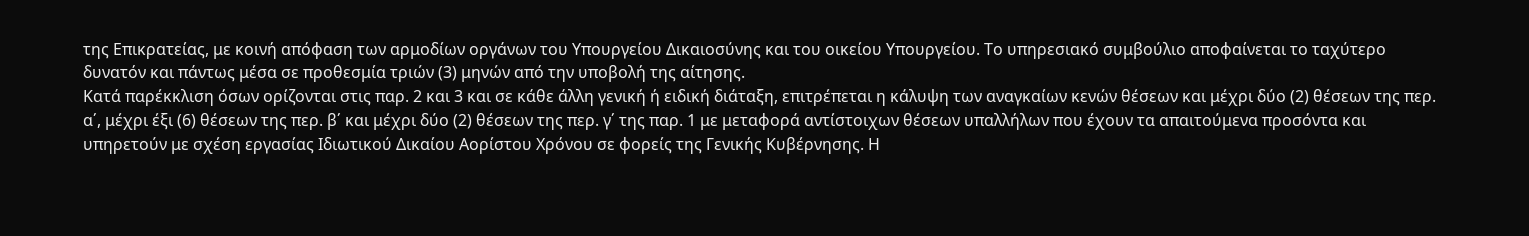της Επικρατείας, με κοινή απόφαση των αρμοδίων οργάνων του Υπουργείου Δικαιοσύνης και του οικείου Υπουργείου. Το υπηρεσιακό συμβούλιο αποφαίνεται το ταχύτερο δυνατόν και πάντως μέσα σε προθεσμία τριών (3) μηνών από την υποβολή της αίτησης.
Κατά παρέκκλιση όσων ορίζονται στις παρ. 2 και 3 και σε κάθε άλλη γενική ή ειδική διάταξη, επιτρέπεται η κάλυψη των αναγκαίων κενών θέσεων και μέχρι δύο (2) θέσεων της περ. α΄, μέχρι έξι (6) θέσεων της περ. β΄ και μέχρι δύο (2) θέσεων της περ. γ΄ της παρ. 1 με μεταφορά αντίστοιχων θέσεων υπαλλήλων που έχουν τα απαιτούμενα προσόντα και υπηρετούν με σχέση εργασίας Ιδιωτικού Δικαίου Αορίστου Χρόνου σε φορείς της Γενικής Κυβέρνησης. Η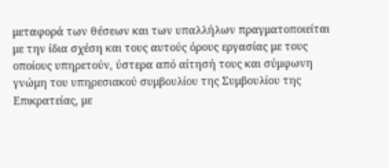μεταφορά των θέσεων και των υπαλλήλων πραγματοποιείται με την ίδια σχέση και τους αυτούς όρους εργασίας με τους οποίους υπηρετούν, ύστερα από αίτησή τους και σύμφωνη γνώμη του υπηρεσιακού συμβουλίου της Συμβουλίου της Επικρατείας, με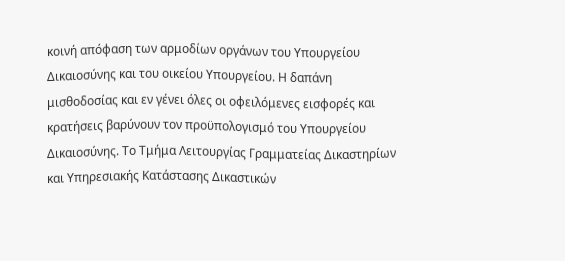κοινή απόφαση των αρμοδίων οργάνων του Υπουργείου Δικαιοσύνης και του οικείου Υπουργείου. Η δαπάνη μισθοδοσίας και εν γένει όλες οι οφειλόμενες εισφορές και κρατήσεις βαρύνουν τον προϋπολογισμό του Υπουργείου Δικαιοσύνης. Το Τμήμα Λειτουργίας Γραμματείας Δικαστηρίων και Υπηρεσιακής Κατάστασης Δικαστικών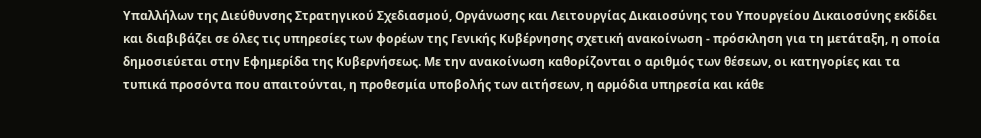Υπαλλήλων της Διεύθυνσης Στρατηγικού Σχεδιασμού, Οργάνωσης και Λειτουργίας Δικαιοσύνης του Υπουργείου Δικαιοσύνης εκδίδει και διαβιβάζει σε όλες τις υπηρεσίες των φορέων της Γενικής Κυβέρνησης σχετική ανακοίνωση - πρόσκληση για τη μετάταξη, η οποία δημοσιεύεται στην Εφημερίδα της Κυβερνήσεως. Με την ανακοίνωση καθορίζονται ο αριθμός των θέσεων, οι κατηγορίες και τα τυπικά προσόντα που απαιτούνται, η προθεσμία υποβολής των αιτήσεων, η αρμόδια υπηρεσία και κάθε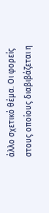άλλο σχετικό θέμα. Οι φορείς στους οποίους διαβιβάζεται η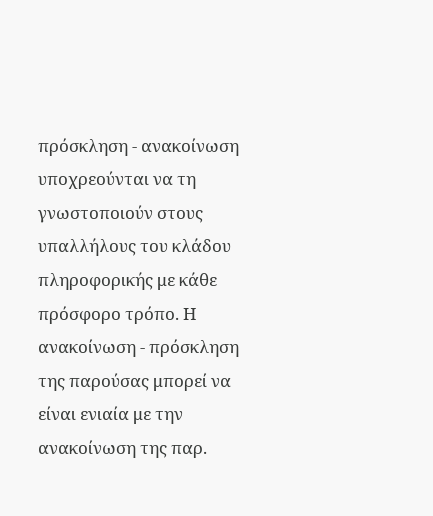πρόσκληση - ανακοίνωση υποχρεούνται να τη γνωστοποιούν στους υπαλλήλους του κλάδου πληροφορικής με κάθε πρόσφορο τρόπο. Η ανακοίνωση - πρόσκληση της παρούσας μπορεί να είναι ενιαία με την ανακοίνωση της παρ.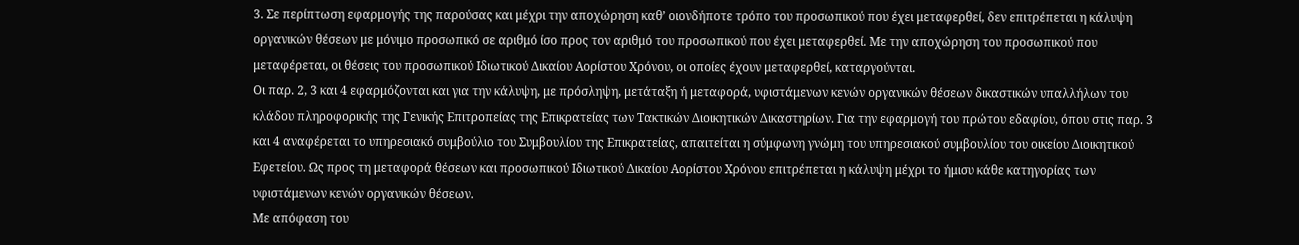3. Σε περίπτωση εφαρμογής της παρούσας και μέχρι την αποχώρηση καθ’ οιονδήποτε τρόπο του προσωπικού που έχει μεταφερθεί, δεν επιτρέπεται η κάλυψη οργανικών θέσεων με μόνιμο προσωπικό σε αριθμό ίσο προς τον αριθμό του προσωπικού που έχει μεταφερθεί. Με την αποχώρηση του προσωπικού που μεταφέρεται, οι θέσεις του προσωπικού Ιδιωτικού Δικαίου Αορίστου Χρόνου, οι οποίες έχουν μεταφερθεί, καταργούνται.
Οι παρ. 2, 3 και 4 εφαρμόζονται και για την κάλυψη, με πρόσληψη, μετάταξη ή μεταφορά, υφιστάμενων κενών οργανικών θέσεων δικαστικών υπαλλήλων του κλάδου πληροφορικής της Γενικής Επιτροπείας της Επικρατείας των Τακτικών Διοικητικών Δικαστηρίων. Για την εφαρμογή του πρώτου εδαφίου, όπου στις παρ. 3 και 4 αναφέρεται το υπηρεσιακό συμβούλιο του Συμβουλίου της Επικρατείας, απαιτείται η σύμφωνη γνώμη του υπηρεσιακού συμβουλίου του οικείου Διοικητικού Εφετείου. Ως προς τη μεταφορά θέσεων και προσωπικού Ιδιωτικού Δικαίου Αορίστου Χρόνου επιτρέπεται η κάλυψη μέχρι το ήμισυ κάθε κατηγορίας των υφιστάμενων κενών οργανικών θέσεων.
Με απόφαση του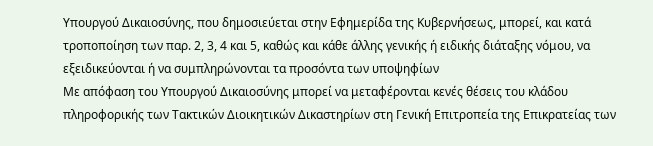Υπουργού Δικαιοσύνης, που δημοσιεύεται στην Εφημερίδα της Κυβερνήσεως, μπορεί, και κατά τροποποίηση των παρ. 2, 3, 4 και 5, καθώς και κάθε άλλης γενικής ή ειδικής διάταξης νόμου, να εξειδικεύονται ή να συμπληρώνονται τα προσόντα των υποψηφίων
Με απόφαση του Υπουργού Δικαιοσύνης μπορεί να μεταφέρονται κενές θέσεις του κλάδου πληροφορικής των Τακτικών Διοικητικών Δικαστηρίων στη Γενική Επιτροπεία της Επικρατείας των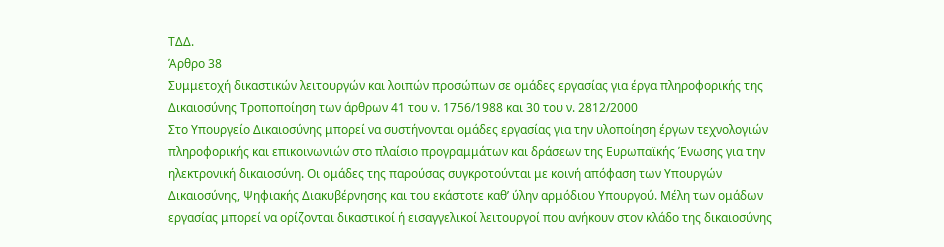ΤΔΔ.
Άρθρο 38
Συμμετοχή δικαστικών λειτουργών και λοιπών προσώπων σε ομάδες εργασίας για έργα πληροφορικής της Δικαιοσύνης Τροποποίηση των άρθρων 41 του ν. 1756/1988 και 30 του ν. 2812/2000
Στο Υπουργείο Δικαιοσύνης μπορεί να συστήνονται ομάδες εργασίας για την υλοποίηση έργων τεχνολογιών πληροφορικής και επικοινωνιών στο πλαίσιο προγραμμάτων και δράσεων της Ευρωπαϊκής Ένωσης για την ηλεκτρονική δικαιοσύνη. Οι ομάδες της παρούσας συγκροτούνται με κοινή απόφαση των Υπουργών Δικαιοσύνης, Ψηφιακής Διακυβέρνησης και του εκάστοτε καθ’ ύλην αρμόδιου Υπουργού. Μέλη των ομάδων εργασίας μπορεί να ορίζονται δικαστικοί ή εισαγγελικοί λειτουργοί που ανήκουν στον κλάδο της δικαιοσύνης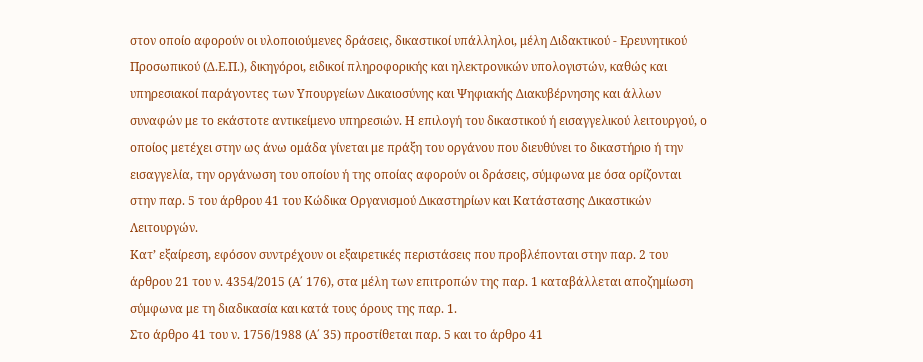στον οποίο αφορούν οι υλοποιούμενες δράσεις, δικαστικοί υπάλληλοι, μέλη Διδακτικού - Ερευνητικού Προσωπικού (Δ.Ε.Π.), δικηγόροι, ειδικοί πληροφορικής και ηλεκτρονικών υπολογιστών, καθώς και υπηρεσιακοί παράγοντες των Υπουργείων Δικαιοσύνης και Ψηφιακής Διακυβέρνησης και άλλων συναφών με το εκάστοτε αντικείμενο υπηρεσιών. Η επιλογή του δικαστικού ή εισαγγελικού λειτουργού, ο οποίος μετέχει στην ως άνω ομάδα γίνεται με πράξη του οργάνου που διευθύνει το δικαστήριο ή την εισαγγελία, την οργάνωση του οποίου ή της οποίας αφορούν οι δράσεις, σύμφωνα με όσα ορίζονται στην παρ. 5 του άρθρου 41 του Κώδικα Οργανισμού Δικαστηρίων και Κατάστασης Δικαστικών Λειτουργών.
Κατ’ εξαίρεση, εφόσον συντρέχουν οι εξαιρετικές περιστάσεις που προβλέπονται στην παρ. 2 του άρθρου 21 του ν. 4354/2015 (Α΄ 176), στα μέλη των επιτροπών της παρ. 1 καταβάλλεται αποζημίωση σύμφωνα με τη διαδικασία και κατά τους όρους της παρ. 1.
Στο άρθρο 41 του ν. 1756/1988 (Α΄ 35) προστίθεται παρ. 5 και το άρθρο 41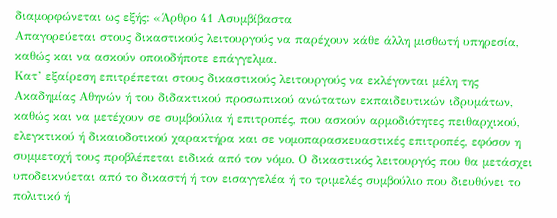διαμορφώνεται ως εξής: «Άρθρο 41 Ασυμβίβαστα
Απαγορεύεται στους δικαστικούς λειτουργούς να παρέχουν κάθε άλλη μισθωτή υπηρεσία, καθώς και να ασκούν οποιοδήποτε επάγγελμα.
Κατ’ εξαίρεση επιτρέπεται στους δικαστικούς λειτουργούς να εκλέγονται μέλη της Ακαδημίας Αθηνών ή του διδακτικού προσωπικού ανώτατων εκπαιδευτικών ιδρυμάτων, καθώς και να μετέχουν σε συμβούλια ή επιτροπές, που ασκούν αρμοδιότητες πειθαρχικού, ελεγκτικού ή δικαιοδοτικού χαρακτήρα και σε νομοπαρασκευαστικές επιτροπές, εφόσον η συμμετοχή τους προβλέπεται ειδικά από τον νόμο. Ο δικαστικός λειτουργός που θα μετάσχει υποδεικνύεται από το δικαστή ή τον εισαγγελέα ή το τριμελές συμβούλιο που διευθύνει το πολιτικό ή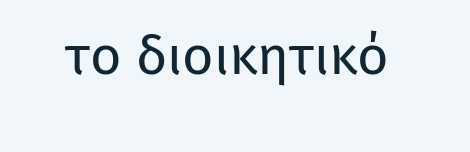το διοικητικό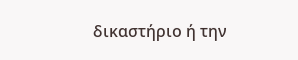δικαστήριο ή την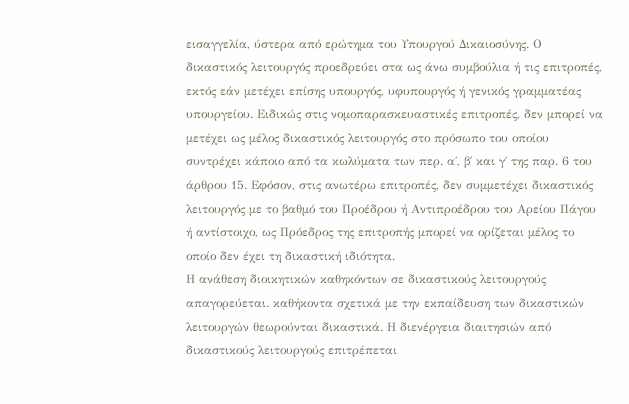εισαγγελία, ύστερα από ερώτημα του Υπουργού Δικαιοσύνης. Ο δικαστικός λειτουργός προεδρεύει στα ως άνω συμβούλια ή τις επιτροπές, εκτός εάν μετέχει επίσης υπουργός, υφυπουργός ή γενικός γραμματέας υπουργείου. Ειδικώς στις νομοπαρασκευαστικές επιτροπές, δεν μπορεί να μετέχει ως μέλος δικαστικός λειτουργός στο πρόσωπο του οποίου συντρέχει κάποιο από τα κωλύματα των περ. α΄, β΄ και γ΄ της παρ. 6 του άρθρου 15. Εφόσον, στις ανωτέρω επιτροπές, δεν συμμετέχει δικαστικός λειτουργός με το βαθμό του Προέδρου ή Αντιπροέδρου του Αρείου Πάγου ή αντίστοιχο, ως Πρόεδρος της επιτροπής μπορεί να ορίζεται μέλος το οποίο δεν έχει τη δικαστική ιδιότητα.
Η ανάθεση διοικητικών καθηκόντων σε δικαστικούς λειτουργούς απαγορεύεται. καθήκοντα σχετικά με την εκπαίδευση των δικαστικών λειτουργών θεωρούνται δικαστικά. Η διενέργεια διαιτησιών από δικαστικούς λειτουργούς επιτρέπεται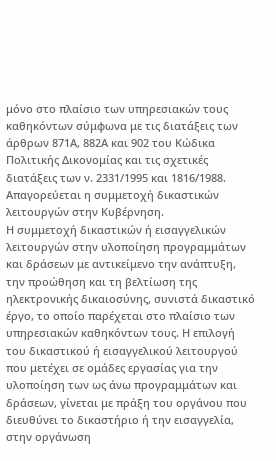μόνο στο πλαίσιο των υπηρεσιακών τους καθηκόντων σύμφωνα με τις διατάξεις των άρθρων 871Α, 882Α και 902 του Κώδικα Πολιτικής Δικονομίας και τις σχετικές διατάξεις των ν. 2331/1995 και 1816/1988.
Απαγορεύεται η συμμετοχή δικαστικών λειτουργών στην Κυβέρνηση.
Η συμμετοχή δικαστικών ή εισαγγελικών λειτουργών στην υλοποίηση προγραμμάτων και δράσεων με αντικείμενο την ανάπτυξη, την προώθηση και τη βελτίωση της ηλεκτρονικής δικαιοσύνης, συνιστά δικαστικό έργο, το οποίο παρέχεται στο πλαίσιο των υπηρεσιακών καθηκόντων τους. Η επιλογή του δικαστικού ή εισαγγελικού λειτουργού που μετέχει σε ομάδες εργασίας για την υλοποίηση των ως άνω προγραμμάτων και δράσεων, γίνεται με πράξη του οργάνου που διευθύνει το δικαστήριο ή την εισαγγελία, στην οργάνωση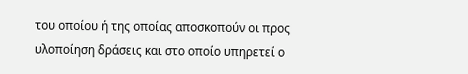του οποίου ή της οποίας αποσκοπούν οι προς υλοποίηση δράσεις και στο οποίο υπηρετεί ο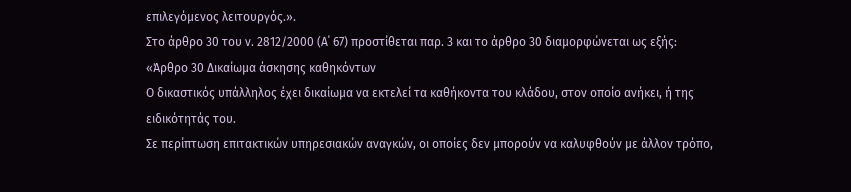επιλεγόμενος λειτουργός.».
Στο άρθρο 30 του ν. 2812/2000 (Α΄ 67) προστίθεται παρ. 3 και το άρθρο 30 διαμορφώνεται ως εξής: «Άρθρο 30 Δικαίωμα άσκησης καθηκόντων
Ο δικαστικός υπάλληλος έχει δικαίωμα να εκτελεί τα καθήκοντα του κλάδου, στον οποίο ανήκει, ή της ειδικότητάς του.
Σε περίπτωση επιτακτικών υπηρεσιακών αναγκών, οι οποίες δεν μπορούν να καλυφθούν με άλλον τρόπο,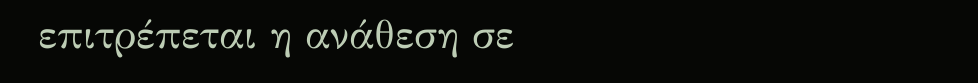επιτρέπεται η ανάθεση σε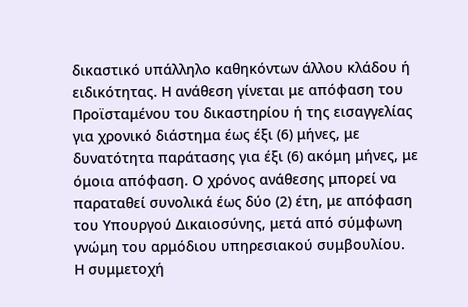δικαστικό υπάλληλο καθηκόντων άλλου κλάδου ή ειδικότητας. Η ανάθεση γίνεται με απόφαση του Προϊσταμένου του δικαστηρίου ή της εισαγγελίας για χρονικό διάστημα έως έξι (6) μήνες, με δυνατότητα παράτασης για έξι (6) ακόμη μήνες, με όμοια απόφαση. Ο χρόνος ανάθεσης μπορεί να παραταθεί συνολικά έως δύο (2) έτη, με απόφαση του Υπουργού Δικαιοσύνης, μετά από σύμφωνη γνώμη του αρμόδιου υπηρεσιακού συμβουλίου.
Η συμμετοχή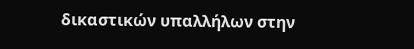δικαστικών υπαλλήλων στην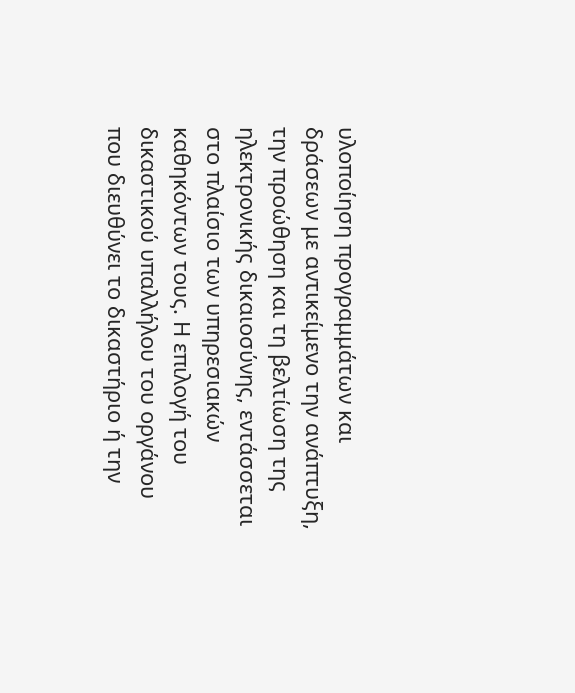υλοποίηση προγραμμάτων και δράσεων με αντικείμενο την ανάπτυξη, την προώθηση και τη βελτίωση της ηλεκτρονικής δικαιοσύνης, εντάσσεται στο πλαίσιο των υπηρεσιακών καθηκόντων τους. Η επιλογή του δικαστικού υπαλλήλου του οργάνου που διευθύνει το δικαστήριο ή την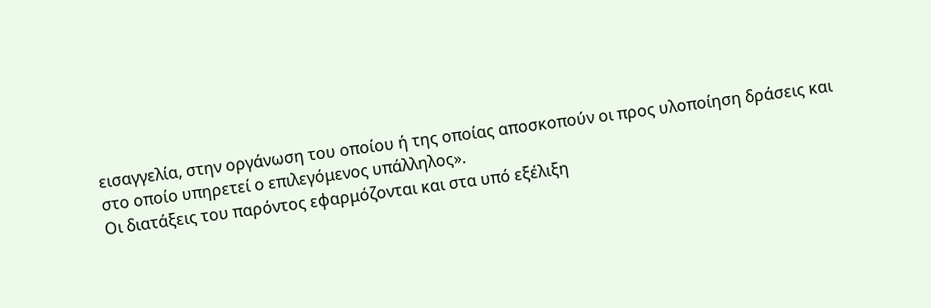εισαγγελία, στην οργάνωση του οποίου ή της οποίας αποσκοπούν οι προς υλοποίηση δράσεις και στο οποίο υπηρετεί ο επιλεγόμενος υπάλληλος».
Οι διατάξεις του παρόντος εφαρμόζονται και στα υπό εξέλιξη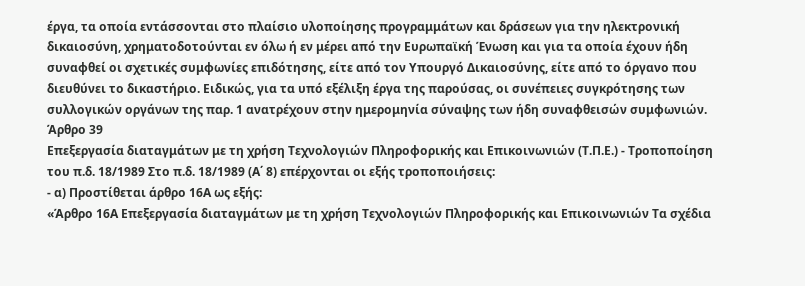έργα, τα οποία εντάσσονται στο πλαίσιο υλοποίησης προγραμμάτων και δράσεων για την ηλεκτρονική δικαιοσύνη, χρηματοδοτούνται εν όλω ή εν μέρει από την Ευρωπαϊκή Ένωση και για τα οποία έχουν ήδη συναφθεί οι σχετικές συμφωνίες επιδότησης, είτε από τον Υπουργό Δικαιοσύνης, είτε από το όργανο που διευθύνει το δικαστήριο. Ειδικώς, για τα υπό εξέλιξη έργα της παρούσας, οι συνέπειες συγκρότησης των συλλογικών οργάνων της παρ. 1 ανατρέχουν στην ημερομηνία σύναψης των ήδη συναφθεισών συμφωνιών.
Άρθρο 39
Επεξεργασία διαταγμάτων με τη χρήση Τεχνολογιών Πληροφορικής και Επικοινωνιών (Τ.Π.Ε.) - Τροποποίηση του π.δ. 18/1989 Στο π.δ. 18/1989 (Α΄ 8) επέρχονται οι εξής τροποποιήσεις:
- α) Προστίθεται άρθρο 16Α ως εξής:
«Άρθρο 16Α Επεξεργασία διαταγμάτων με τη χρήση Τεχνολογιών Πληροφορικής και Επικοινωνιών Τα σχέδια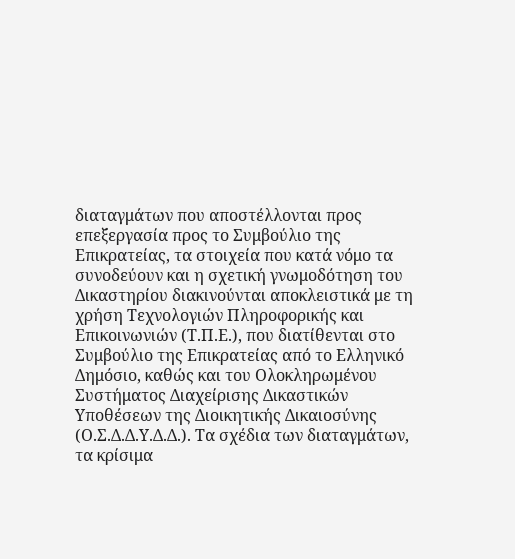διαταγμάτων που αποστέλλονται προς επεξεργασία προς το Συμβούλιο της Επικρατείας, τα στοιχεία που κατά νόμο τα συνοδεύουν και η σχετική γνωμοδότηση του Δικαστηρίου διακινούνται αποκλειστικά με τη χρήση Τεχνολογιών Πληροφορικής και Επικοινωνιών (Τ.Π.Ε.), που διατίθενται στο Συμβούλιο της Επικρατείας από το Ελληνικό Δημόσιο, καθώς και του Ολοκληρωμένου Συστήματος Διαχείρισης Δικαστικών Υποθέσεων της Διοικητικής Δικαιοσύνης (Ο.Σ.Δ.Δ.Υ.Δ.Δ.). Τα σχέδια των διαταγμάτων, τα κρίσιμα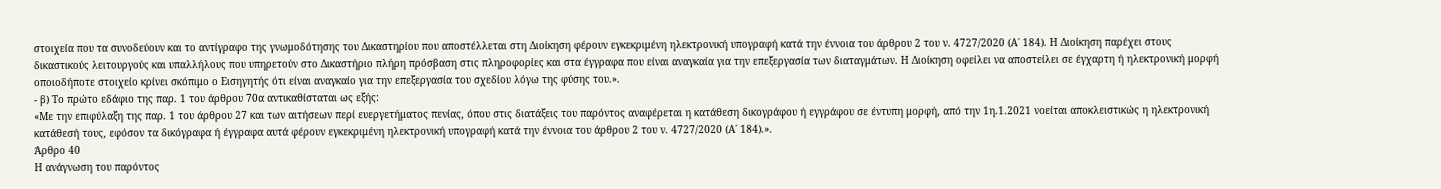στοιχεία που τα συνοδεύουν και το αντίγραφο της γνωμοδότησης του Δικαστηρίου που αποστέλλεται στη Διοίκηση φέρουν εγκεκριμένη ηλεκτρονική υπογραφή κατά την έννοια του άρθρου 2 του ν. 4727/2020 (Α΄ 184). Η Διοίκηση παρέχει στους δικαστικούς λειτουργούς και υπαλλήλους που υπηρετούν στο Δικαστήριο πλήρη πρόσβαση στις πληροφορίες και στα έγγραφα που είναι αναγκαία για την επεξεργασία των διαταγμάτων. Η Διοίκηση οφείλει να αποστείλει σε έγχαρτη ή ηλεκτρονική μορφή οποιοδήποτε στοιχείο κρίνει σκόπιμο ο Εισηγητής ότι είναι αναγκαίο για την επεξεργασία του σχεδίου λόγω της φύσης του.».
- β) Το πρώτο εδάφιο της παρ. 1 του άρθρου 70α αντικαθίσταται ως εξής:
«Με την επιφύλαξη της παρ. 1 του άρθρου 27 και των αιτήσεων περί ευεργετήματος πενίας, όπου στις διατάξεις του παρόντος αναφέρεται η κατάθεση δικογράφου ή εγγράφου σε έντυπη μορφή, από την 1η.1.2021 νοείται αποκλειστικώς η ηλεκτρονική κατάθεσή τους, εφόσον τα δικόγραφα ή έγγραφα αυτά φέρουν εγκεκριμένη ηλεκτρονική υπογραφή κατά την έννοια του άρθρου 2 του ν. 4727/2020 (Α΄ 184).».
Άρθρο 40
Η ανάγνωση του παρόντος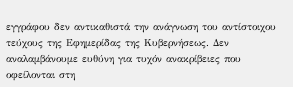εγγράφου δεν αντικαθιστά την ανάγνωση του αντίστοιχου τεύχους της Εφημερίδας της Κυβερνήσεως. Δεν αναλαμβάνουμε ευθύνη για τυχόν ανακρίβειες που οφείλονται στη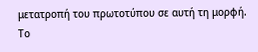μετατροπή του πρωτοτύπου σε αυτή τη μορφή.
Το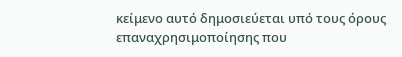κείμενο αυτό δημοσιεύεται υπό τους όρους επαναχρησιμοποίησης που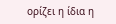ορίζει η ίδια η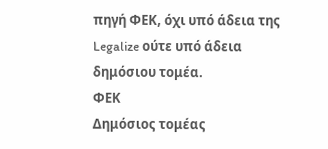πηγή ΦΕΚ, όχι υπό άδεια της Legalize ούτε υπό άδεια δημόσιου τομέα.
ΦΕΚ
Δημόσιος τομέας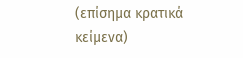(επίσημα κρατικά κείμενα)